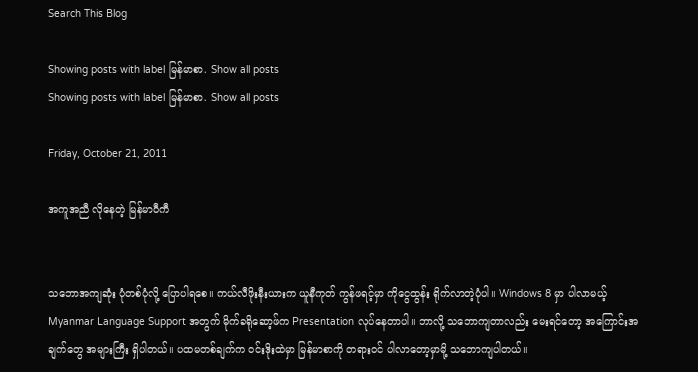Search This Blog

Showing posts with label မြန်မာစာ. Show all posts
Showing posts with label မြန်မာစာ. Show all posts

Friday, October 21, 2011

အကူအညီ လိုနေတဲ့ မြန်မာဝီကီ


သဘောအကျဆုံး ပုံတစ်ပုံလို့ ပြောပါရစေ။ ကယ်လီဖိုးနီးယားက ယူနီကုတ် ကွန်ဖရင့်မှာ ကိုငွေထွန်း ရိုက်လာတဲ့ပုံပါ။ Windows 8 မှာ ပါလာမယ့် Myanmar Language Support အတွက် မိုက်ခရိုဆော့ဖ်က Presentation လုပ်နေတာပါ။ ဘာလို့ သဘောကျတာလည်း မေးရင်တော့ အကြောင်းအချက်တွေ အများကြီး ရှိပါတယ်။ ပထမတစ်ချက်က ဝင်းဒိုးထဲမှာ မြန်မာစာကို တရားဝင် ပါလာတော့မှာမို့ သဘောကျပါတယ်။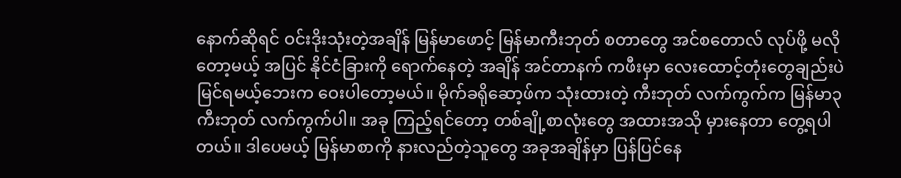နောက်ဆိုရင် ဝင်းဒိုးသုံးတဲ့အချိန် မြန်မာဖောင့် မြန်မာကီးဘုတ် စတာတွေ အင်စတောလ် လုပ်ဖို့ မလိုတော့မယ့် အပြင် နိုင်ငံခြားကို ရောက်နေတဲ့ အချိန် အင်တာနက် ကဖီးမှာ လေးထောင့်တုံးတွေချည်းပဲ မြင်ရမယ့်ဘေးက ဝေးပါတော့မယ်။ မိုက်ခရိုဆော့ဖ်က သုံးထားတဲ့ ကီးဘုတ် လက်ကွက်က မြန်မာ၃ ကီးဘုတ် လက်ကွက်ပါ။ အခု ကြည့်ရင်တော့ တစ်ချို့စာလုံးတွေ အထားအသို မှားနေတာ တွေ့ရပါတယ်။ ဒါပေမယ့် မြန်မာစာကို နားလည်တဲ့သူတွေ အခုအချိန်မှာ ပြန်ပြင်နေ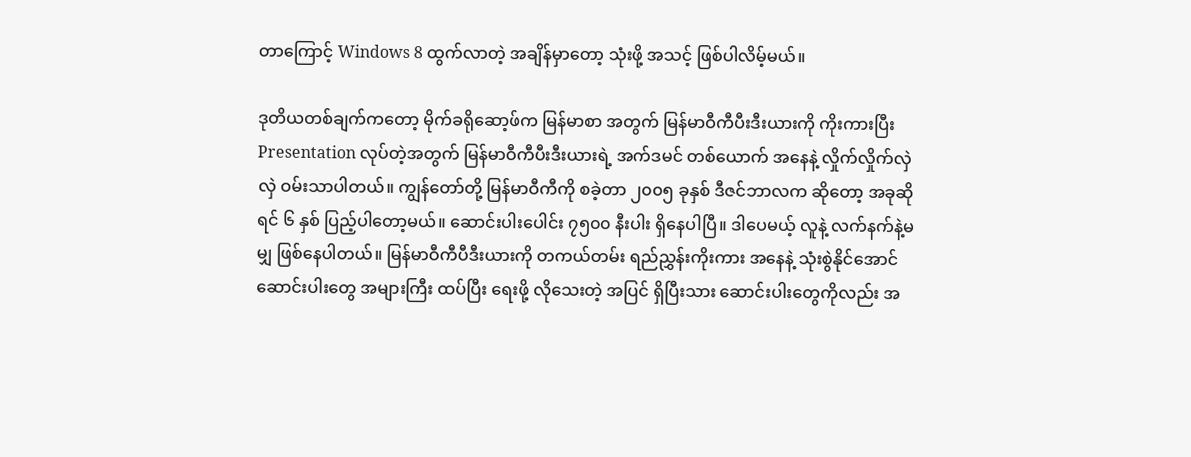တာကြောင့် Windows 8 ထွက်လာတဲ့ အချိန်မှာတော့ သုံးဖို့ အသင့် ဖြစ်ပါလိမ့်မယ်။

ဒုတိယတစ်ချက်ကတော့ မိုက်ခရိုဆော့ဖ်က မြန်မာစာ အတွက် မြန်မာဝီကီပီးဒီးယားကို ကိုးကားပြီး Presentation လုပ်တဲ့အတွက် မြန်မာဝီကီပီးဒီးယားရဲ့ အက်ဒမင် တစ်ယောက် အနေနဲ့ လှိုက်လှိုက်လှဲလှဲ ဝမ်းသာပါတယ်။ ကျွန်တော်တို့ မြန်မာဝီကီကို စခဲ့တာ ၂၀၀၅ ခုနှစ် ဒီဇင်ဘာလက ဆိုတော့ အခုဆိုရင် ၆ နှစ် ပြည့်ပါတော့မယ်။ ဆောင်းပါးပေါင်း ၇၅၀၀ နီးပါး ရှိနေပါပြီ။ ဒါပေမယ့် လူနဲ့ လက်နက်နဲ့မမျှ ဖြစ်နေပါတယ်။ မြန်မာဝီကီပီဒီးယားကို တကယ်တမ်း ရည်ညွှန်းကိုးကား အနေနဲ့ သုံးစွဲနိုင်အောင် ဆောင်းပါးတွေ အများကြီး ထပ်ပြီး ရေးဖို့ လိုသေးတဲ့ အပြင် ရှိပြီးသား ဆောင်းပါးတွေကိုလည်း အ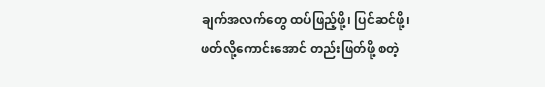ချက်အလက်တွေ ထပ်ဖြည့်ဖို့၊ ပြင်ဆင်ဖို့၊ ဖတ်လို့ကောင်းအောင် တည်းဖြတ်ဖို့ စတဲ့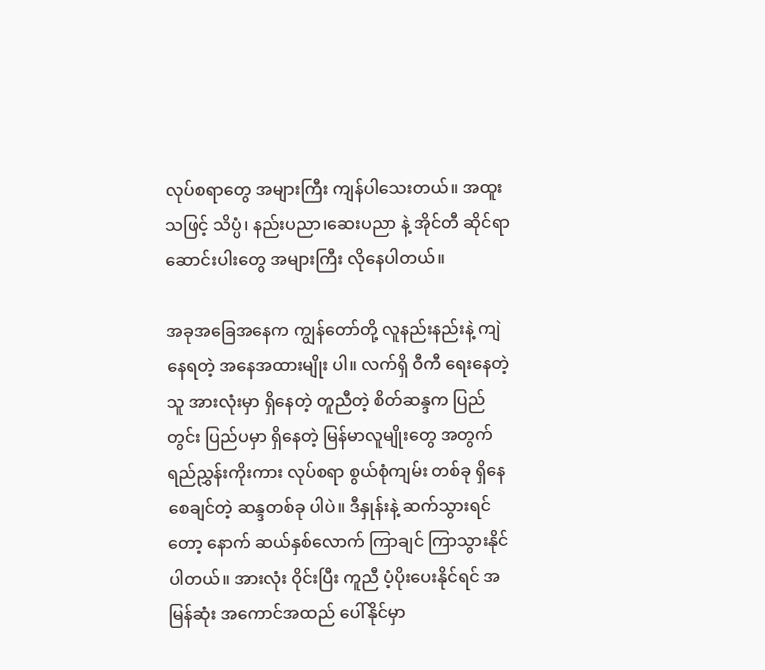လုပ်စရာတွေ အများကြီး ကျန်ပါသေးတယ်။ အထူးသဖြင့် သိပ္ပံ၊ နည်းပညာ၊ဆေးပညာ နဲ့ အိုင်တီ ဆိုင်ရာ ဆောင်းပါးတွေ အများကြီး လိုနေပါတယ်။

အခုအခြေအနေက ကျွန်တော်တို့ လူနည်းနည်းနဲ့ ကျဲနေရတဲ့ အနေအထားမျိုး ပါ။ လက်ရှိ ဝီကီ ရေးနေတဲ့သူ အားလုံးမှာ ရှိနေတဲ့ တူညီတဲ့ စိတ်ဆန္ဒက ပြည်တွင်း ပြည်ပမှာ ရှိနေတဲ့ မြန်မာလူမျိုးတွေ အတွက် ရည်ညွှန်းကိုးကား လုပ်စရာ စွယ်စုံကျမ်း တစ်ခု ရှိနေစေချင်တဲ့ ဆန္ဒတစ်ခု ပါပဲ။ ဒီနှုန်းနဲ့ ဆက်သွားရင်တော့ နောက် ဆယ်နှစ်လောက် ကြာချင် ကြာသွားနိုင်ပါတယ်။ အားလုံး ဝိုင်းပြီး ကူညီ ပံ့ပိုးပေးနိုင်ရင် အမြန်ဆုံး အကောင်အထည် ပေါ်နိုင်မှာ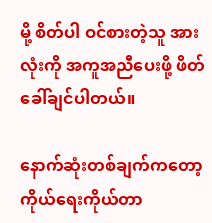မို့ စိတ်ပါ ဝင်စားတဲ့သူ အားလုံးကို အကူအညီပေးဖို့ ဖိတ်ခေါ်ချင်ပါတယ်။

နောက်ဆုံးတစ်ချက်ကတော့ ကိုယ်ရေးကိုယ်တာ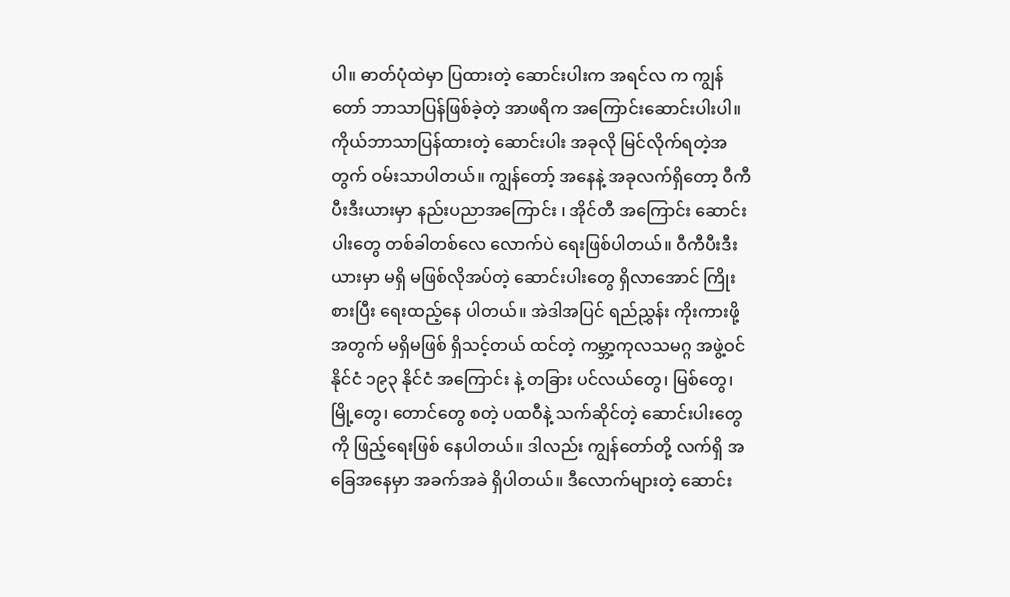ပါ။ ဓာတ်ပုံထဲမှာ ပြထားတဲ့ ဆောင်းပါးက အရင်လ က ကျွန်တော် ဘာသာပြန်ဖြစ်ခဲ့တဲ့ အာဖရိက အကြောင်းဆောင်းပါးပါ။ ကိုယ်ဘာသာပြန်ထားတဲ့ ဆောင်းပါး အခုလို မြင်လိုက်ရတဲ့အတွက် ဝမ်းသာပါတယ်။ ကျွန်တော့် အနေနဲ့ အခုလက်ရှိတော့ ဝီကီပီးဒီးယားမှာ နည်းပညာအကြောင်း ၊ အိုင်တီ အကြောင်း ဆောင်းပါးတွေ တစ်ခါတစ်လေ လောက်ပဲ ရေးဖြစ်ပါတယ်။ ဝီကီပီးဒီးယားမှာ မရှိ မဖြစ်လိုအပ်တဲ့ ဆောင်းပါးတွေ ရှိလာအောင် ကြိုးစားပြီး ရေးထည့်နေ ပါတယ်။ အဲဒါအပြင် ရည်ညွှန်း ကိုးကားဖို့အတွက် မရှိမဖြစ် ရှိသင့်တယ် ထင်တဲ့ ကမ္ဘာ့ကုလသမဂ္ဂ အဖွဲ့ဝင်နိုင်ငံ ၁၉၃ နိုင်ငံ အကြောင်း နဲ့ တခြား ပင်လယ်တွေ၊ မြစ်တွေ၊ မြို့တွေ၊ တောင်တွေ စတဲ့ ပထဝီနဲ့ သက်ဆိုင်တဲ့ ဆောင်းပါးတွေကို ဖြည့်ရေးဖြစ် နေပါတယ်။ ဒါလည်း ကျွန်တော်တို့ လက်ရှိ အခြေအနေမှာ အခက်အခဲ ရှိပါတယ်။ ဒီလောက်များတဲ့ ဆောင်း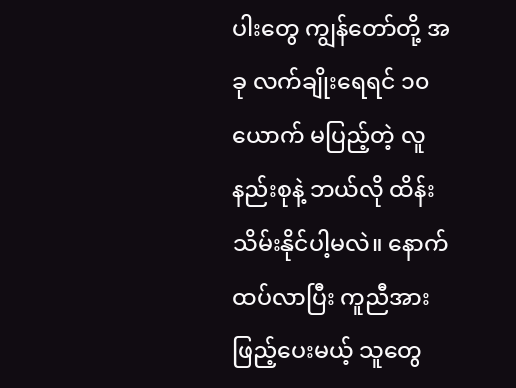ပါးတွေ ကျွန်တော်တို့ အခု လက်ချိုးရေရင် ၁၀ ယောက် မပြည့်တဲ့ လူနည်းစုနဲ့ ဘယ်လို ထိန်းသိမ်းနိုင်ပါ့မလဲ။ နောက်ထပ်လာပြီး ကူညီအားဖြည့်ပေးမယ့် သူတွေ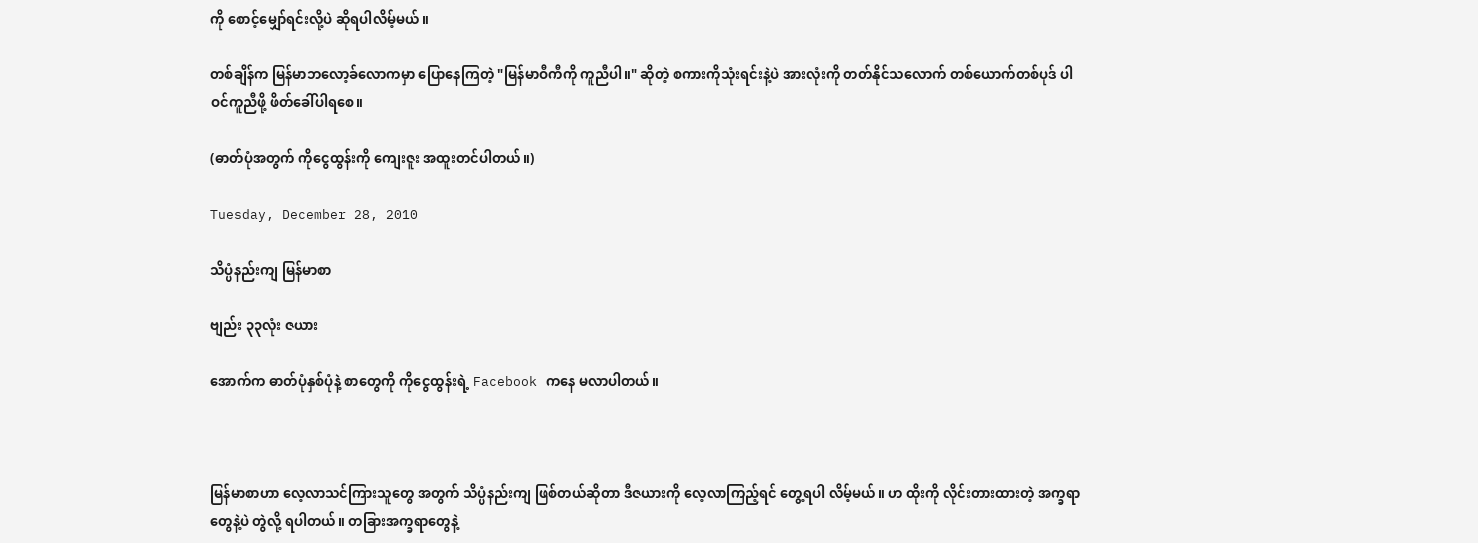ကို စောင့်မျှော်ရင်းလို့ပဲ ဆိုရပါလိမ့်မယ်။

တစ်ချိန်က မြန်မာဘလော့ခ်လောကမှာ ပြောနေကြတဲ့ "မြန်မာဝီကီကို ကူညီပါ။" ဆိုတဲ့ စကားကိုသုံးရင်းနဲ့ပဲ အားလုံးကို တတ်နိုင်သလောက် တစ်ယောက်တစ်ပုဒ် ပါဝင်ကူညီဖို့ ဖိတ်ခေါ်ပါရစေ။

(ဓာတ်ပုံအတွက် ကိုငွေထွန်းကို ကျေးဇူး အထူးတင်ပါတယ်။)

Tuesday, December 28, 2010

သိပ္ပံနည်းကျ မြန်မာစာ

ဗျည်း ၃၃လုံး ဇယား

အောက်က ဓာတ်ပုံနှစ်ပုံနဲ့ စာတွေကို ကိုငွေထွန်းရဲ့ Facebook ကနေ မလာပါတယ်။



မြန်မာစာဟာ လေ့လာသင်ကြားသူတွေ အတွက် သိပ္ပံနည်းကျ ဖြစ်တယ်ဆိုတာ ဒီဇယားကို လေ့လာကြည့်ရင် တွေ့ရပါ လိမ့်မယ်။ ဟ ထိုးကို လိုင်းတားထားတဲ့ အက္ခရာတွေနဲ့ပဲ တွဲလို့ ရပါတယ်။ တခြားအက္ခရာတွေနဲ့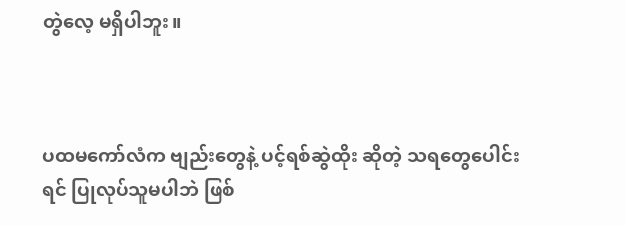တွဲလေ့ မရှိပါဘူး။



ပထမကော်လံက ဗျည်းတွေနဲ့ ပင့်ရစ်ဆွဲထိုး ဆိုတဲ့ သရတွေပေါင်းရင် ပြုလုပ်သူမပါဘဲ ဖြစ်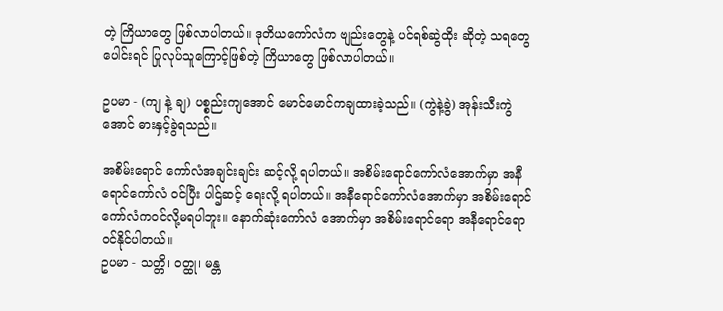တဲ့ ကြိယာတွေ ဖြစ်လာပါတယ်။ ဒုတိယကော်လံက ဗျည်းတွေနဲ့ ပင်ရစ်ဆွဲထိုး ဆိုတဲ့ သရတွေပေါင်းရင် ပြုလုပ်သူကြောင့်ဖြစ်တဲ့ ကြိယာတွေ ဖြစ်လာပါတယ်။

ဥပမာ - (ကျ နဲ့ ချ) ပစ္စည်းကျအောင် မောင်မောင်ကချထားခဲ့သည်။ (ကွဲနဲ့ခွဲ) အုန်းသီးကွဲအောင် ဓားနှင့်ခွဲရသည်။

အစိမ်းရောင် ကော်လံအချင်းချင်း ဆင့်လို့ ရပါတယ်။ အစိမ်းရောင်ကော်လံအောက်မှာ အနီရောင်ကော်လံ ဝင်ပြီး ပါဌ်ဆင့် ရေးလို့ ရပါတယ်။ အနီရောင်ကော်လံအောက်မှာ အစိမ်းရောင် ကော်လံကဝင်လို့မရပါဘူး။ နောက်ဆုံးကော်လံ အောက်မှာ အစိမ်းရောင်ရော အနီရောင်ရော ဝင်နိုင်ပါတယ်။
ဥပမာ - သတ္တိ၊ ဝတ္ထု၊ မန္တ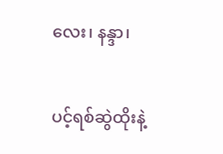လေး၊ နန္ဒာ၊


ပင့်ရစ်ဆွဲထိုးနဲ့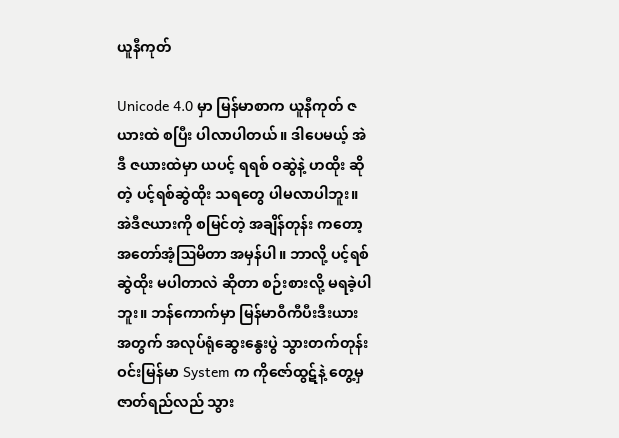ယူနီကုတ်

Unicode 4.0 မှာ မြန်မာစာက ယူနီကုတ် ဇယားထဲ စပြီး ပါလာပါတယ်။ ဒါပေမယ့် အဲဒီ ဇယားထဲမှာ ယပင့် ရရစ် ဝဆွဲနဲ့ ဟထိုး ဆိုတဲ့ ပင့်ရစ်ဆွဲထိုး သရတွေ ပါမလာပါဘူး။ အဲဒီဇယားကို စမြင်တဲ့ အချိန်တုန်း ကတော့ အတော်အံ့ဩမိတာ အမှန်ပါ။ ဘာလို့ ပင့်ရစ်ဆွဲထိုး မပါတာလဲ ဆိုတာ စဉ်းစားလို့ မရခဲ့ပါဘူး။ ဘန်ကောက်မှာ မြန်မာဝီကီပီးဒီးယား အတွက် အလုပ်ရုံဆွေးနွေးပွဲ သွားတက်တုန်း ဝင်းမြန်မာ System က ကိုဇော်ထွဋ်နဲ့ တွေ့မှ  ဇာတ်ရည်လည် သွား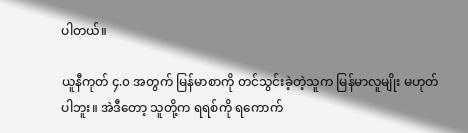ပါတယ်။

ယူနီကုတ် ၄.၀ အတွက် မြန်မာစာကို တင်သွင်းခဲ့တဲ့သူက မြန်မာလူမျိုး မဟုတ်ပါဘူး။ အဲဒီတော့ သူတို့က ရရစ်ကို ရကောက်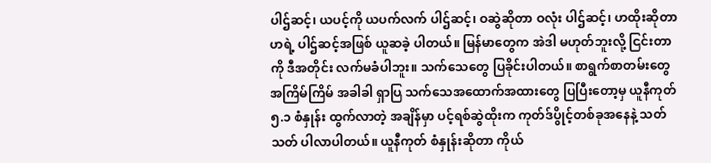ပါဌ်ဆင့်၊ ယပင့်ကို ယပက်လက် ပါဌ်ဆင့်၊ ဝဆွဲဆိုတာ ဝလုံး ပါဌ်ဆင့်၊ ဟထိုးဆိုတာ ဟရဲ့ ပါဌ်ဆင့်အဖြစ် ယူဆခဲ့ ပါတယ်။ မြန်မာတွေက အဲဒါ မဟုတ်ဘူးလို့ ငြင်းတာကို ဒီအတိုင်း လက်မခံပါဘူး။ သက်သေတွေ ပြခိုင်းပါတယ်။ စာရွက်စာတမ်းတွေ အကြိမ်ကြိမ် အခါခါ ရှာပြ သက်သေအထောက်အထားတွေ ပြပြီးတော့မှ ယူနီကုတ် ၅.၁ စံနှုန်း ထွက်လာတဲ့ အချိန်မှာ ပင့်ရစ်ဆွဲထိုးက ကုတ်ဒ်ပွိုင့်တစ်ခုအနေနဲ့ သတ်သတ် ပါလာပါတယ်။ ယူနီကုတ် စံနှုန်းဆိုတာ ကိုယ်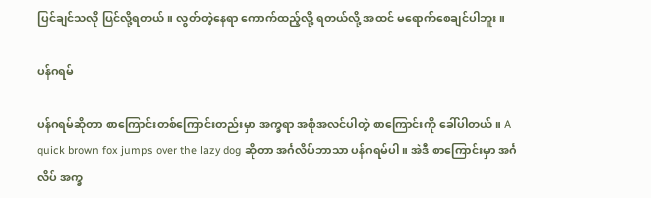ပြင်ချင်သလို ပြင်လို့ရတယ်။ လွတ်တဲ့နေရာ ကောက်ထည့်လို့ ရတယ်လို့ အထင် မရောက်စေချင်ပါဘူး။

ပန်ဂရမ်

ပန်ဂရမ်ဆိုတာ စာကြောင်းတစ်ကြောင်းတည်းမှာ အက္ခရာ အစုံအလင်ပါတဲ့ စာကြောင်းကို ခေါ်ပါတယ်။ A quick brown fox jumps over the lazy dog ဆိုတာ အင်္ဂလိပ်ဘာသာ ပန်ဂရမ်ပါ။ အဲဒီ စာကြောင်းမှာ အင်္ဂလိပ် အက္ခ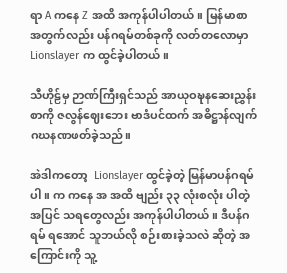ရာ A ကနေ Z အထိ အကုန်ပါပါတယ်။ မြန်မာစာ အတွက်လည်း ပန်ဂရမ်တစ်ခုကို လတ်တလောမှာ Lionslayer က ထွင်ခဲ့ပါတယ်။

သီဟိုဠ်မှ ဉာဏ်ကြီးရှင်သည် အာယုဝဍ္ဎနဆေးညွှန်းစာကို ဇလွန်ဈေးဘေး ဗာဒံပင်ထက် အဓိဋ္ဌာန်လျက် ဂဃနဏဖတ်ခဲ့သည်။

အဲဒါကတော့  Lionslayer ထွင်ခဲ့တဲ့ မြန်မာပန်ဂရမ်ပါ။ က ကနေ အ အထိ ဗျည်း ၃၃ လုံးစလုံး ပါတဲ့အပြင် သရတွေလည်း အကုန်ပါပါတယ်။ ဒီပန်ဂရမ် ရအောင် သူဘယ်လို စဉ်းစားခဲ့သလဲ ဆိုတဲ့ အကြောင်းကို သူ့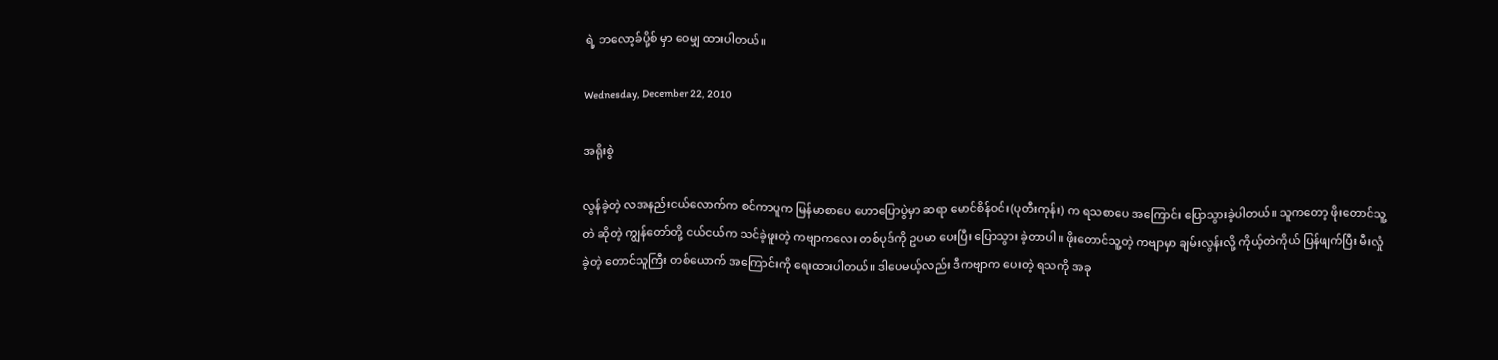ရဲ့ ဘလော့ခ်ပို့စ် မှာ ဝေမျှ ထားပါတယ်။

Wednesday, December 22, 2010

အရိုးစွဲ

လွန်ခဲ့တဲ့ လအနည်းငယ်လောက်က စင်ကာပူက မြန်မာစာပေ ဟောပြောပွဲမှာ ဆရာ မောင်စိန်ဝင်း(ပုတီးကုန်း) က ရသစာပေ အကြောင်း ပြောသွားခဲ့ပါတယ်။ သူကတော့ ဖိုးတောင်သူ့တဲ ဆိုတဲ့ ကျွန်တော်တို့ ငယ်ငယ်က သင်ခဲ့ဖူးတဲ့ ကဗျာကလေး တစ်ပုဒ်ကို ဥပမာ ပေးပြီး ပြောသွား ခဲ့တာပါ။ ဖိုးတောင်သူ့တဲ့ ကဗျာမှာ ချမ်းလွန်းလို့ ကိုယ့်တဲကိုယ် ပြန်ဖျက်ပြီး မီးလှုံခဲ့တဲ့ တောင်သူကြီး တစ်ယောက် အကြောင်းကို ရေးထားပါတယ်။ ဒါပေမယ့်လည်း ဒီကဗျာက ပေးတဲ့ ရသကို အခု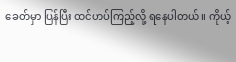ခေတ်မှာ ပြန်ပြီး ထင်ဟပ်ကြည့်လို့ ရနေပါတယ်။ ကိုယ့်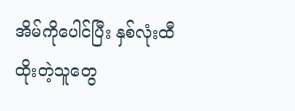အိမ်ကိုပေါင်ပြီး နှစ်လုံးထီ ထိုးတဲ့သူတွေ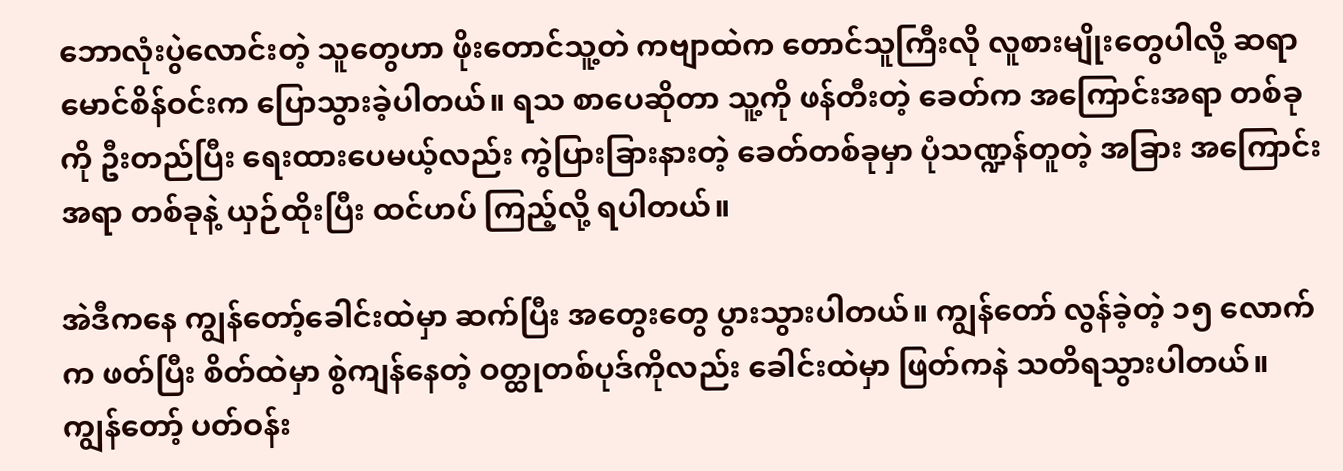ဘောလုံးပွဲလောင်းတဲ့ သူတွေဟာ ဖိုးတောင်သူ့တဲ ကဗျာထဲက တောင်သူကြီးလို လူစားမျိုးတွေပါလို့ ဆရာ မောင်စိန်ဝင်းက ပြောသွားခဲ့ပါတယ်။ ရသ စာပေဆိုတာ သူ့ကို ဖန်တီးတဲ့ ခေတ်က အကြောင်းအရာ တစ်ခုကို ဦးတည်ပြီး ရေးထားပေမယ့်လည်း ကွဲပြားခြားနားတဲ့ ခေတ်တစ်ခုမှာ ပုံသဏ္ဍန်တူတဲ့ အခြား အကြောင်းအရာ တစ်ခုနဲ့ ယှဉ်ထိုးပြီး ထင်ဟပ် ကြည့်လို့ ရပါတယ်။

အဲဒီကနေ ကျွန်တော့်ခေါင်းထဲမှာ ဆက်ပြီး အတွေးတွေ ပွားသွားပါတယ်။ ကျွန်တော် လွန်ခဲ့တဲ့ ၁၅ လောက်က ဖတ်ပြီး စိတ်ထဲမှာ စွဲကျန်နေတဲ့ ဝတ္ထုတစ်ပုဒ်ကိုလည်း ခေါင်းထဲမှာ ဖြတ်ကနဲ သတိရသွားပါတယ်။ ကျွန်တော့် ပတ်ဝန်း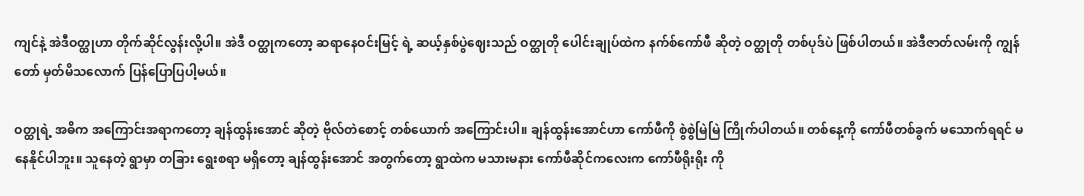ကျင်နဲ့ အဲဒီဝတ္ထုဟာ တိုက်ဆိုင်လွန်းလို့ပါ။ အဲဒီ ဝတ္ထုကတော့ ဆရာနေဝင်းမြင့် ရဲ့ ဆယ့်နှစ်ပွဲဈေးသည် ဝတ္ထုတို ပေါင်းချုပ်ထဲက နက်စ်ကော်ဖီ ဆိုတဲ့ ဝတ္ထုတို တစ်ပုဒ်ပဲ ဖြစ်ပါတယ်။ အဲဒီဇာတ်လမ်းကို ကျွန်တော် မှတ်မိသလောက် ပြန်ပြောပြပါ့မယ်။

ဝတ္ထုရဲ့ အဓိက အကြောင်းအရာကတော့ ချန်ထွန်းအောင် ဆိုတဲ့ ဗိုလ်တဲစောင့် တစ်ယောက် အကြောင်းပါ။ ချန်ထွန်းအောင်ဟာ ကော်ဖီကို စွဲစွဲမြဲမြဲ ကြိုက်ပါတယ်။ တစ်နေ့ကို ကော်ဖီတစ်ခွက် မသောက်ရရင် မနေနိုင်ပါဘူး။ သူနေတဲ့ ရွာမှာ တခြား ရွေးစရာ မရှိတော့ ချန်ထွန်းအောင် အတွက်တော့ ရွာထဲက မသားမနား ကော်ဖီဆိုင်ကလေးက ကော်ဖီရိုးရိုး ကို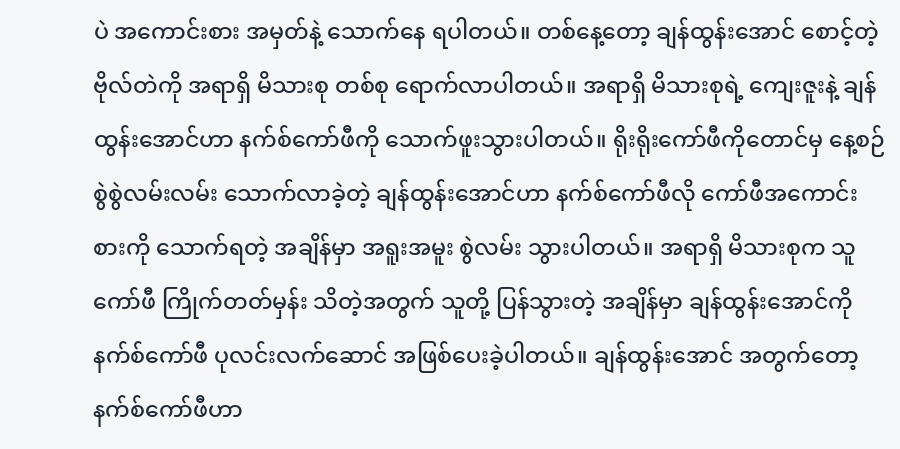ပဲ အကောင်းစား အမှတ်နဲ့ သောက်နေ ရပါတယ်။ တစ်နေ့တော့ ချန်ထွန်းအောင် စောင့်တဲ့ ဗိုလ်တဲကို အရာရှိ မိသားစု တစ်စု ရောက်လာပါတယ်။ အရာရှိ မိသားစုရဲ့ ကျေးဇူးနဲ့ ချန်ထွန်းအောင်ဟာ နက်စ်ကော်ဖီကို သောက်ဖူးသွားပါတယ်။ ရိုးရိုးကော်ဖီကိုတောင်မှ နေ့စဉ် စွဲစွဲလမ်းလမ်း သောက်လာခဲ့တဲ့ ချန်ထွန်းအောင်ဟာ နက်စ်ကော်ဖီလို ကော်ဖီအကောင်းစားကို သောက်ရတဲ့ အချိန်မှာ အရူးအမူး စွဲလမ်း သွားပါတယ်။ အရာရှိ မိသားစုက သူ ကော်ဖီ ကြိုက်တတ်မှန်း သိတဲ့အတွက် သူတို့ ပြန်သွားတဲ့ အချိန်မှာ ချန်ထွန်းအောင်ကို နက်စ်ကော်ဖီ ပုလင်းလက်ဆောင် အဖြစ်ပေးခဲ့ပါတယ်။ ချန်ထွန်းအောင် အတွက်တော့ နက်စ်ကော်ဖီဟာ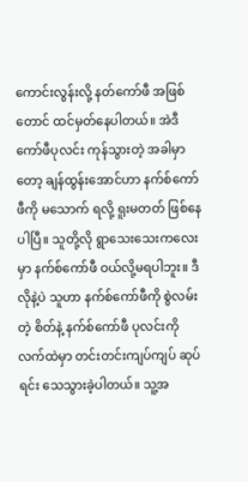ကောင်းလွန်းလို့ နတ်ကော်ဖီ အဖြစ်တောင် ထင်မှတ်နေပါတယ်။ အဲဒီ ကော်ဖီပုလင်း ကုန်သွားတဲ့ အခါမှာတော့ ချန်ထွန်းအောင်ဟာ နက်စ်ကော်ဖီကို မသောက် ရလို့ ရူးမတတ် ဖြစ်နေပါပြီ။ သူတို့လို ရွာသေးသေးကလေးမှာ နက်စ်ကော်ဖီ ဝယ်လို့မရပါဘူး။ ဒီလိုနဲ့ပဲ သူဟာ နက်စ်ကော်ဖီကို စွဲလမ်းတဲ့ စိတ်နဲ့ နက်စ်ကော်ဖီ ပုလင်းကို လက်ထဲမှာ တင်းတင်းကျပ်ကျပ် ဆုပ်ရင်း သေသွားခဲ့ပါတယ်။ သူ့အ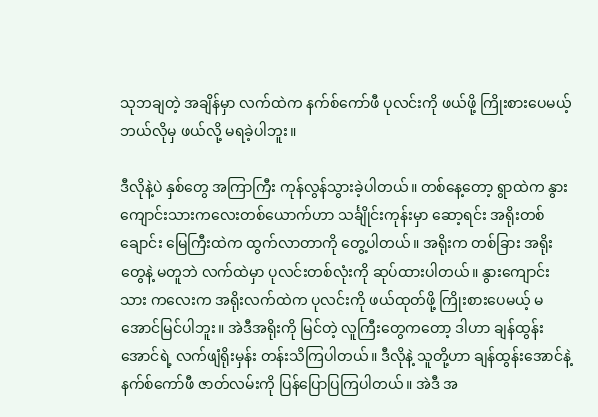သုဘချတဲ့ အချိန်မှာ လက်ထဲက နက်စ်ကော်ဖီ ပုလင်းကို ဖယ်ဖို့ ကြိုးစားပေမယ့် ဘယ်လိုမှ ဖယ်လို့ မရခဲ့ပါဘူး။

ဒီလိုနဲ့ပဲ နှစ်တွေ အကြာကြီး ကုန်လွန်သွားခဲ့ပါတယ်။ တစ်နေ့တော့ ရွာထဲက နွားကျောင်းသားကလေးတစ်ယောက်ဟာ သင်္ချိုင်းကုန်းမှာ ဆော့ရင်း အရိုးတစ်ချောင်း မြေကြီးထဲက ထွက်လာတာကို တွေ့ပါတယ်။ အရိုးက တစ်ခြား အရိုးတွေနဲ့ မတူဘဲ လက်ထဲမှာ ပုလင်းတစ်လုံးကို ဆုပ်ထားပါတယ်။ နွားကျောင်းသား ကလေးက အရိုးလက်ထဲက ပုလင်းကို ဖယ်ထုတ်ဖို့ ကြိုးစားပေမယ့် မအောင်မြင်ပါဘူး။ အဲဒီအရိုးကို မြင်တဲ့ လူကြီးတွေကတော့ ဒါဟာ ချန်ထွန်းအောင်ရဲ့ လက်ဖျံရိုးမှန်း တန်းသိကြပါတယ်။ ဒီလိုနဲ့ သူတို့ဟာ ချန်ထွန်းအောင်နဲ့ နက်စ်ကော်ဖီ ဇာတ်လမ်းကို ပြန်ပြောပြကြပါတယ်။ အဲဒီ အ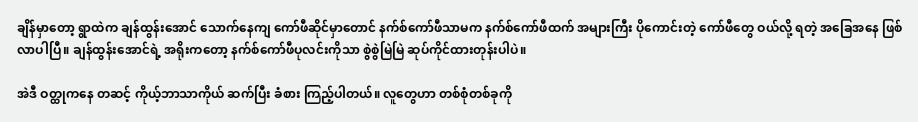ချိန်မှာတော့ ရွာထဲက ချန်ထွန်းအောင် သောက်နေကျ ကော်ဖီဆိုင်မှာတောင် နက်စ်ကော်ဖီသာမက နက်စ်ကော်ဖီထက် အများကြီး ပိုကောင်းတဲ့ ကော်ဖီတွေ ဝယ်လို့ ရတဲ့ အခြေအနေ ဖြစ်လာပါပြီ။ ချန်ထွန်းအောင်ရဲ့ အရိုးကတော့ နက်စ်ကော်ဖီပုလင်းကိုသာ စွဲစွဲမြဲမြဲ ဆုပ်ကိုင်ထားတုန်းပါပဲ။

အဲဒီ ဝတ္ထုကနေ တဆင့် ကိုယ့်ဘာသာကိုယ် ဆက်ပြီး ခံစား ကြည့်ပါတယ်။ လူတွေဟာ တစ်စုံတစ်ခုကို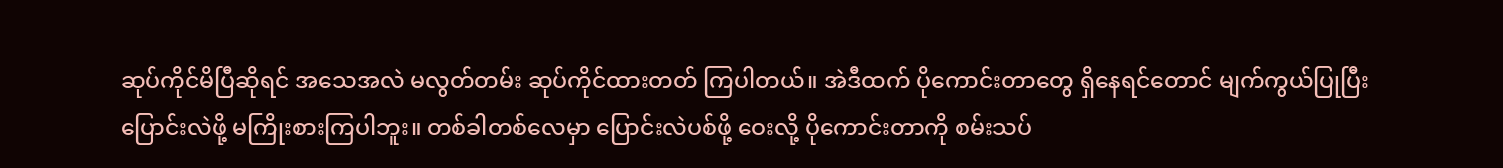ဆုပ်ကိုင်မိပြီဆိုရင် အသေအလဲ မလွတ်တမ်း ဆုပ်ကိုင်ထားတတ် ကြပါတယ်။ အဲဒီထက် ပိုကောင်းတာတွေ ရှိနေရင်တောင် မျက်ကွယ်ပြုပြီး ပြောင်းလဲဖို့ မကြိုးစားကြပါဘူး။ တစ်ခါတစ်လေမှာ ပြောင်းလဲပစ်ဖို့ ဝေးလို့ ပိုကောင်းတာကို စမ်းသပ်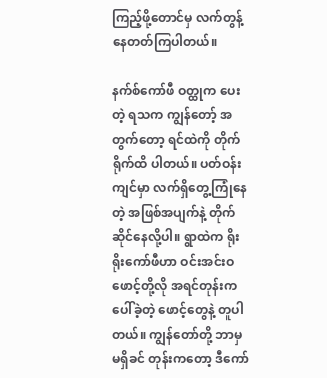ကြည့်ဖို့တောင်မှ လက်တွန့် နေတတ်ကြပါတယ်။

နက်စ်ကော်ဖီ ဝတ္ထုက ပေးတဲ့ ရသက ကျွန်တော့် အတွက်တော့ ရင်ထဲကို တိုက်ရိုက်ထိ ပါတယ်။ ပတ်ဝန်းကျင်မှာ လက်ရှိတွေ့ကြုံနေတဲ့ အဖြစ်အပျက်နဲ့ တိုက်ဆိုင်နေလို့ပါ။ ရွာထဲက ရိုးရိုးကော်ဖီဟာ ဝင်းအင်းဝဖောင့်တို့လို အရင်တုန်းက ပေါ်ခဲ့တဲ့ ဖောင့်တွေနဲ့ တူပါတယ်။ ကျွန်တော်တို့ ဘာမှ မရှိခင် တုန်းကတော့ ဒီကော်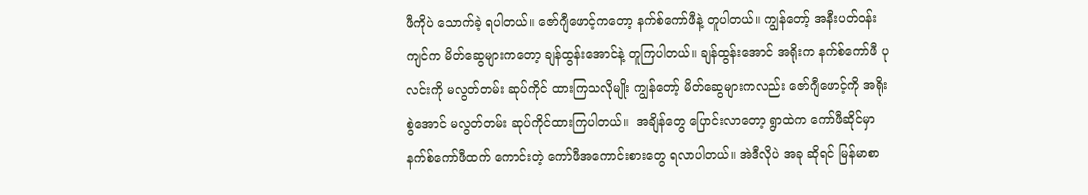ဖီကိုပဲ သောက်ခဲ့ ရပါတယ်။ ဇော်ဂျီဖောင့်ကတော့ နက်စ်ကော်ဖီနဲ့ တူပါတယ်။ ကျွန်တော့် အနီးပတ်ဝန်းကျင်က မိတ်ဆွေများကတော့ ချန်ထွန်းအောင်နဲ့ တူကြပါတယ်။ ချန်ထွန်းအောင် အရိုးက နက်စ်ကော်ဖီ ပုလင်းကို မလွတ်တမ်း ဆုပ်ကိုင် ထားကြသလိုမျိုး ကျွန်တော့် မိတ်ဆွေများကလည်း ဇော်ဂျီဖောင့်ကို အရိုးစွဲအောင် မလွတ်တမ်း ဆုပ်ကိုင်ထားကြပါတယ်။  အချိန်တွေ ပြောင်းလာတော့ ရွာထဲက ကော်ဖီဆိုင်မှာ နက်စ်ကော်ဖီထက် ကောင်းတဲ့ ကော်ဖီအကောင်းစားတွေ ရလာပါတယ်။ အဲဒီလိုပဲ အခု ဆိုရင် မြန်မာစာ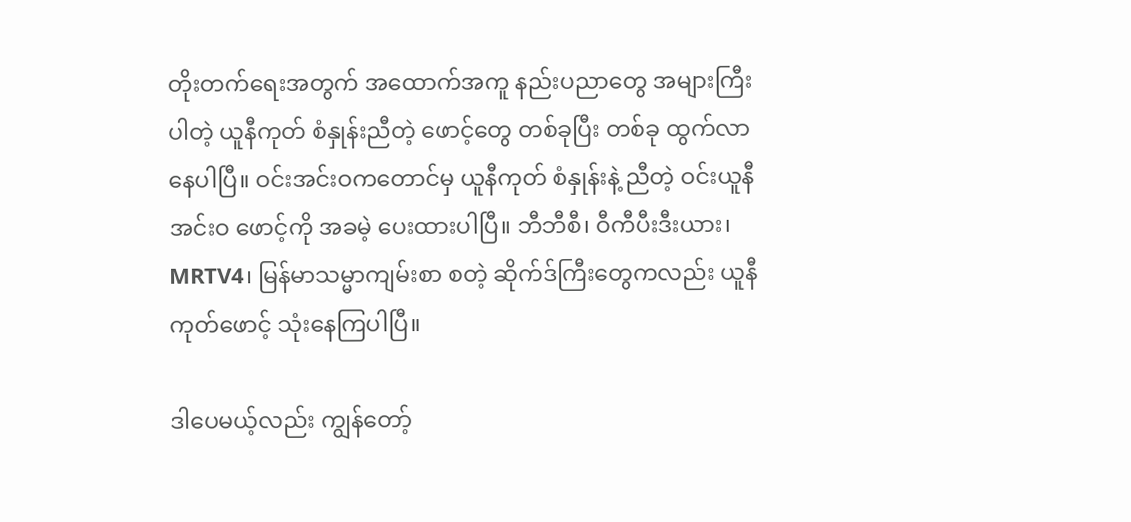တိုးတက်ရေးအတွက် အထောက်အကူ နည်းပညာတွေ အများကြီးပါတဲ့ ယူနီကုတ် စံနှုန်းညီတဲ့ ဖောင့်တွေ တစ်ခုပြီး တစ်ခု ထွက်လာနေပါပြီ။ ဝင်းအင်းဝကတောင်မှ ယူနီကုတ် စံနှုန်းနဲ့ ညီတဲ့ ဝင်းယူနီအင်းဝ ဖောင့်ကို အခမဲ့ ပေးထားပါပြီ။ ဘီဘီစီ၊ ဝီကီပီးဒီးယား၊ MRTV4၊ မြန်မာသမ္မာကျမ်းစာ စတဲ့ ဆိုက်ဒ်ကြီးတွေကလည်း ယူနီကုတ်ဖောင့် သုံးနေကြပါပြီ။

ဒါပေမယ့်လည်း ကျွန်တော့်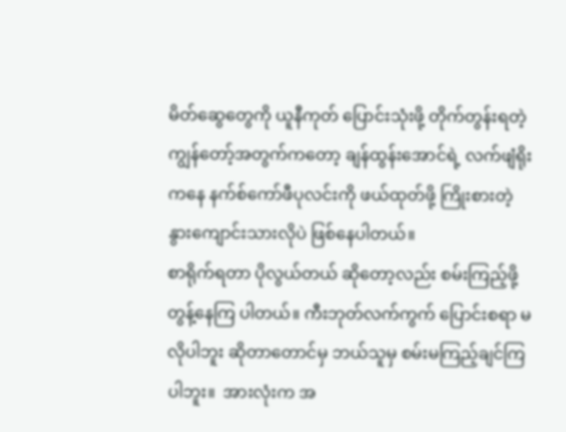မိတ်ဆွေတွေကို ယူနီကုတ် ပြောင်းသုံးဖို့ တိုက်တွန်းရတဲ့ ကျွန်တော့်အတွက်ကတော့ ချန်ထွန်းအောင်ရဲ့ လက်ဖျံရိုးကနေ နက်စ်ကော်ဖီပုလင်းကို ဖယ်ထုတ်ဖို့ ကြိုးစားတဲ့ နွားကျောင်းသားလိုပဲ ဖြစ်နေပါတယ်။
စာရိုက်ရတာ ပိုလွယ်တယ် ဆိုတော့လည်း စမ်းကြည့်ဖို့ တွန့်နေကြ ပါတယ်။ ကီးဘုတ်လက်ကွက် ပြောင်းစရာ မလိုပါဘူး ဆိုတာတောင်မှ ဘယ်သူမှ စမ်းမကြည့်ချင်ကြပါဘူး။  အားလုံးက အ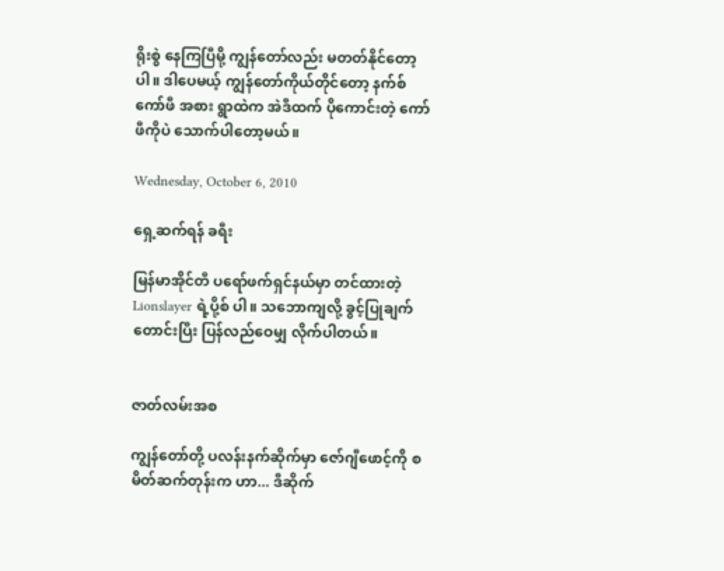ရိုးစွဲ နေကြပြီမို့ ကျွန်တော်လည်း မတတ်နိုင်တော့ပါ။ ဒါပေမယ့် ကျွန်တော်ကိုယ်တိုင်တော့ နက်စ်ကော်ဖီ အစား ရွာထဲက အဲဒီထက် ပိုကောင်းတဲ့ ကော်ဖီကိုပဲ သောက်ပါတော့မယ်။

Wednesday, October 6, 2010

ရှေ့ဆက်ရန် ခရီး

မြန်မာအိုင်တီ ပရော်ဖက်ရှင်နယ်မှာ တင်ထားတဲ့ Lionslayer ရဲ့ပို့စ် ပါ။ သဘောကျလို့ ခွင့်ပြုချက်တောင်းပြီး ပြန်လည်ဝေမျှ လိုက်ပါတယ်။


ဇာတ်လမ်းအစ

ကျွန်တော်တို့ ပလန်းနက်ဆိုက်မှာ ဇော်ဂျီဖောင့်ကို စ မိတ်ဆက်တုန်းက ဟာ... ဒီဆိုက်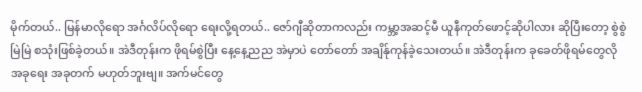မိုက်တယ်.. မြန်မာလိုရော အင်္ဂလိပ်လိုရော ရေးလို့ရတယ်.. ဇော်ဂျီဆိုတာကလည်း ကမ္ဘာ့အဆင့်မီ ယူနီကုတ်ဖောင့်ဆိုပါလား ဆိုပြီးတော့ စွဲစွဲမြဲမြဲ စသုံးဖြစ်ခဲ့တယ်။ အဲဒီတုန်းက ဖိုရမ်စွဲပြီး နေ့နေ့ညည အဲမှာပဲ တော်တော် အချိန်ုကုန်ခဲ့သေးတယ်။ အဲဒီတုန်းက ခုခေတ်ဖိုရမ်တွေလို အခုရေး အခုတက် မဟုတ်ဘူးဗျ။ အက်မင်တွေ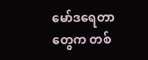မော်ဒရေတာတွေက တစ်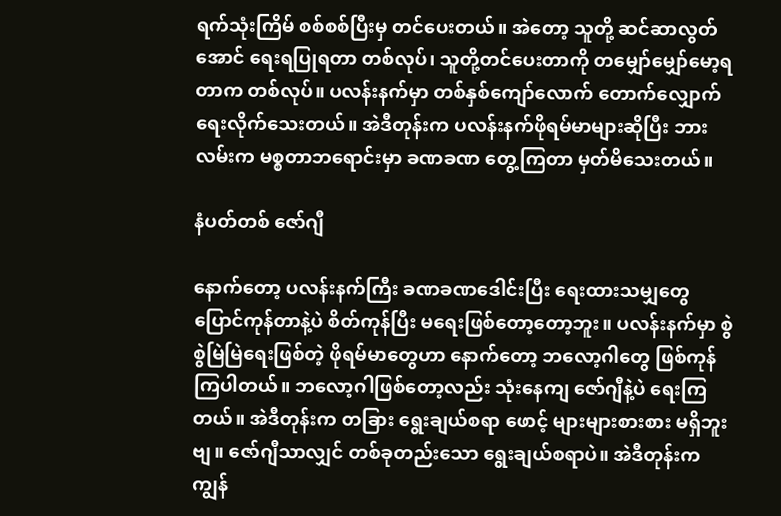ရက်သုံးကြိမ် စစ်စစ်ပြီးမှ တင်ပေးတယ်။ အဲတော့ သူတို့ ဆင်ဆာလွတ်အောင် ရေးရပြုရတာ တစ်လုပ်၊ သူတို့တင်ပေးတာကို တမျှော်မျှော်မော့ရတာက တစ်လုပ်။ ပလန်းနက်မှာ တစ်နှစ်ကျော်လောက် တောက်လျှောက်ရေးလိုက်သေးတယ်။ အဲဒီတုန်းက ပလန်းနက်ဖိုရမ်မာများဆိုပြီး ဘားလမ်းက မစ္စတာဘရောင်းမှာ ခဏခဏ တွေ့ကြတာ မှတ်မိသေးတယ်။

နံပတ်တစ် ဇော်ဂျီ

နောက်တော့ ပလန်းနက်ကြီး ခဏခဏဒေါင်းပြီး ရေးထားသမျှတွေ ပြောင်ကုန်တာနဲ့ပဲ စိတ်ကုန်ပြီး မရေးဖြစ်တော့တော့ဘူး။ ပလန်းနက်မှာ စွဲစွဲမြဲမြဲရေးဖြစ်တဲ့ ဖိုရမ်မာတွေဟာ နောက်တော့ ဘလော့ဂါတွေ ဖြစ်ကုန်ကြပါတယ်။ ဘလော့ဂါဖြစ်တော့လည်း သုံးနေကျ ဇော်ဂျီနဲ့ပဲ ရေးကြတယ်။ အဲဒီတုန်းက တခြား ရွေးချယ်စရာ ဖောင့် များများစားစား မရှိဘူးဗျ။ ဇော်ဂျီသာလျှင် တစ်ခုတည်းသော ရွေးချယ်စရာပဲ။ အဲဒီတုန်းက ကျွန်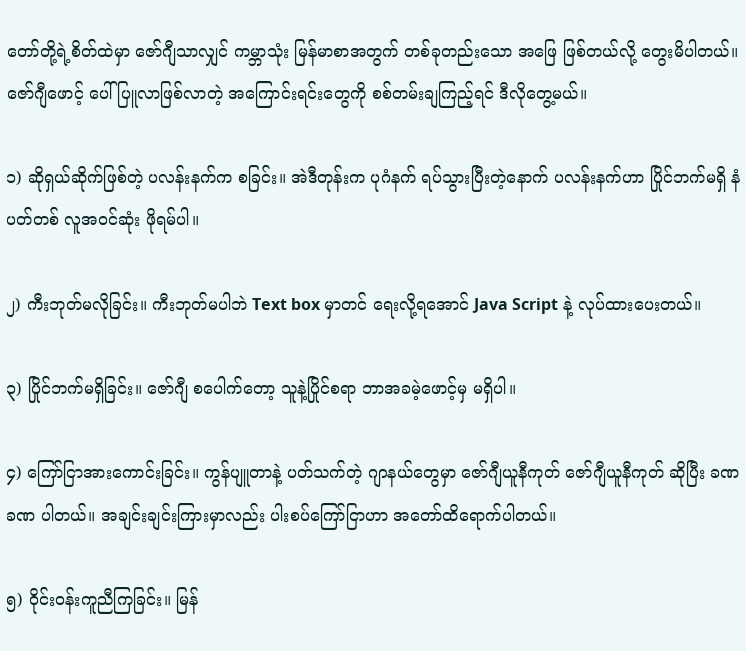တော်တို့ရဲ့စိတ်ထဲမှာ ဇော်ဂျီသာလျှင် ကမ္ဘာသုံး မြန်မာစာအတွက် တစ်ခုတည်းသော အဖြေ ဖြစ်တယ်လို့ တွေးမိပါတယ်။ ဇော်ဂျီဖောင့် ပေါ်ပြူလာဖြစ်လာတဲ့ အကြောင်းရင်းတွေကို စစ်တမ်းချကြည့်ရင် ဒီလိုတွေ့မယ်။

၁) ဆိုရှယ်ဆိုက်ဖြစ်တဲ့ ပလန်းနက်က စခြင်း။ အဲဒီတုန်းက ပုဂံနက် ရပ်သွားပြီးတဲ့နောက် ပလန်းနက်ဟာ ပြိုင်ဘက်မရှိ နံပတ်တစ် လူအဝင်ဆုံး ဖိုရမ်ပါ။

၂) ကီးဘုတ်မလိုခြင်း။ ကီးဘုတ်မပါဘဲ Text box မှာတင် ရေးလို့ရအောင် Java Script နဲ့ လုပ်ထားပေးတယ်။

၃) ပြိုင်ဘက်မရှိခြင်း။ ဇော်ဂျီ စပေါက်တော့ သူနဲ့ပြိုင်စရာ ဘာအခမဲ့ဖောင့်မှ မရှိပါ။

၄) ကြော်ငြာအားကောင်းခြင်း။ ကွန်ပျူတာနဲ့ ပတ်သက်တဲ့ ဂျာနယ်တွေမှာ ဇော်ဂျီယူနီကုတ် ဇော်ဂျီယူနီကုတ် ဆိုပြီး ခဏခဏ ပါတယ်။ အချင်းချင်းကြားမှာလည်း ပါးစပ်ကြော်ငြာဟာ အတော်ထိရောက်ပါတယ်။

၅) ဝိုင်းဝန်းကူညီကြခြင်း။ မြန်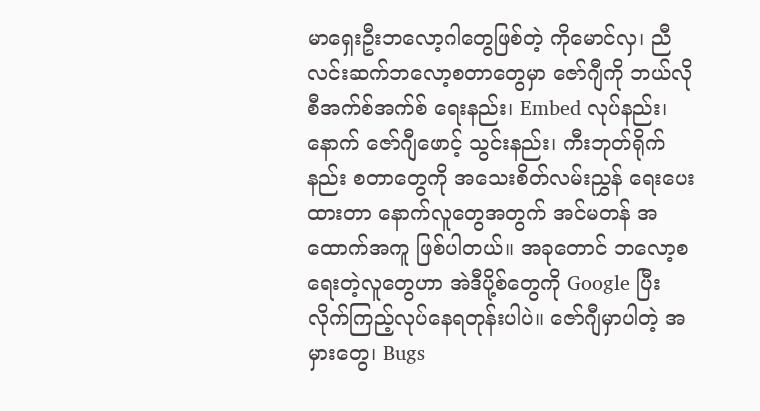မာရှေးဦးဘလော့ဂါတွေဖြစ်တဲ့ ကိုမောင်လှ၊ ညီလင်းဆက်ဘလော့စတာတွေမှာ ဇော်ဂျီကို ဘယ်လို စီအက်စ်အက်စ် ရေးနည်း၊ Embed လုပ်နည်း၊ နောက် ဇော်ဂျီဖောင့် သွင်းနည်း၊ ကီးဘုတ်ရိုက်နည်း စတာတွေကို အသေးစိတ်လမ်းညွှန် ရေးပေးထားတာ နောက်လူတွေအတွက် အင်မတန် အထောက်အကူ ဖြစ်ပါတယ်။ အခုတောင် ဘလော့စရေးတဲ့လူတွေဟာ အဲဒီပို့စ်တွေကို Google ပြီး လိုက်ကြည့်လုပ်နေရတုန်းပါပဲ။ ဇော်ဂျီမှာပါတဲ့ အမှားတွေ၊ Bugs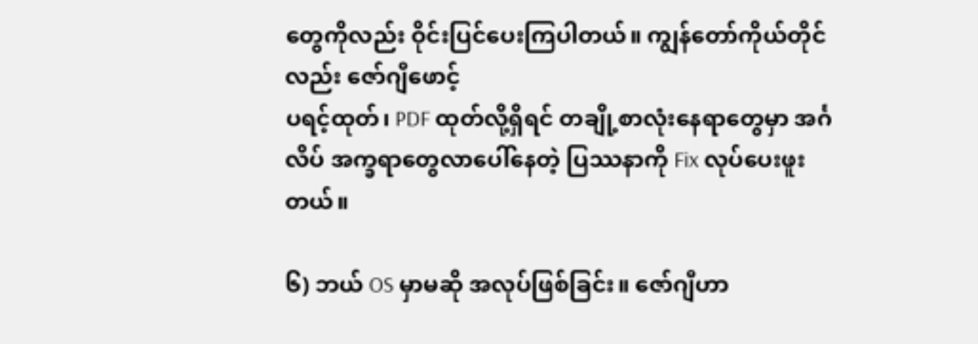တွေကိုလည်း ဝိုင်းပြင်ပေးကြပါတယ်။ ကျွန်တော်ကိုယ်တိုင်လည်း ဇော်ဂျီဖောင့်
ပရင့်ထုတ်၊ PDF ထုတ်လို့ရှိရင် တချို့စာလုံးနေရာတွေမှာ အင်္ဂလိပ် အက္ခရာတွေလာပေါ်နေတဲ့ ပြဿနာကို Fix လုပ်ပေးဖူးတယ်။

၆) ဘယ် OS မှာမဆို အလုပ်ဖြစ်ခြင်း။ ဇော်ဂျီဟာ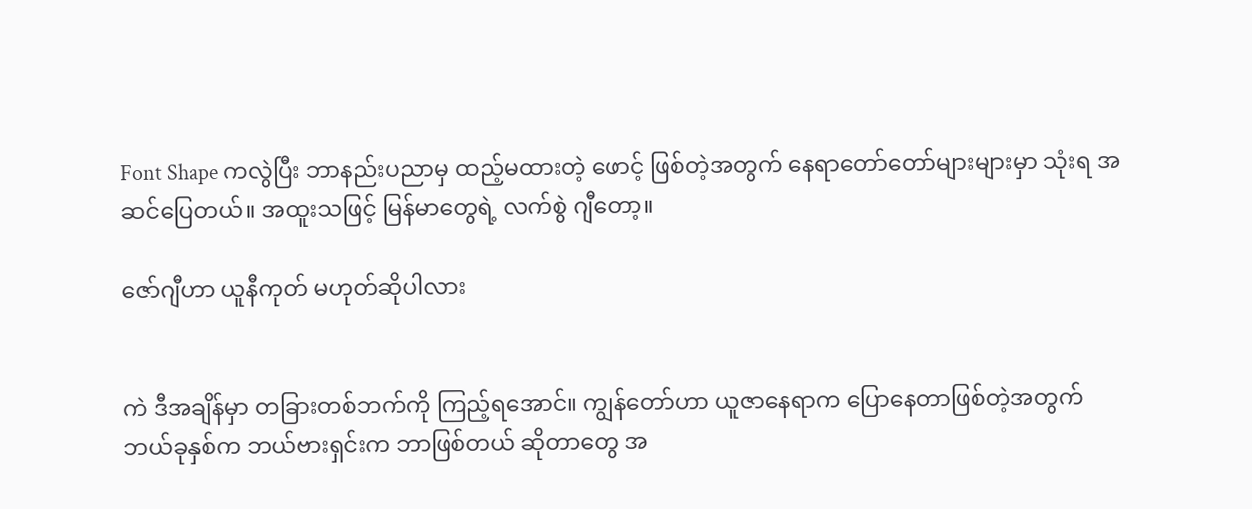Font Shape ကလွဲပြီး ဘာနည်းပညာမှ ထည့်မထားတဲ့ ဖောင့် ဖြစ်တဲ့အတွက် နေရာတော်တော်များများမှာ သုံးရ အဆင်ပြေတယ်။ အထူးသဖြင့် မြန်မာတွေရဲ့ လက်စွဲ ဂျီတော့။

ဇော်ဂျီဟာ ယူနီကုတ် မဟုတ်ဆိုပါလား


ကဲ ဒီအချိန်မှာ တခြားတစ်ဘက်ကို ကြည့်ရအောင်။ ကျွန်တော်ဟာ ယူဇာနေရာက ပြောနေတာဖြစ်တဲ့အတွက် ဘယ်ခုနှစ်က ဘယ်ဗားရှင်းက ဘာဖြစ်တယ် ဆိုတာတွေ အ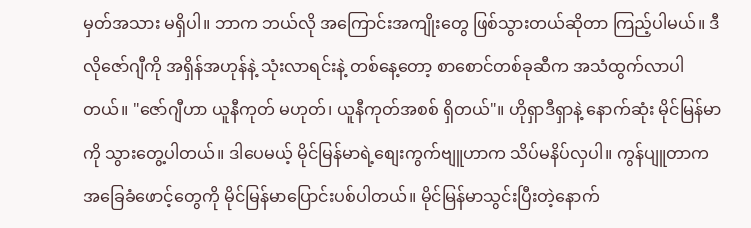မှတ်အသား မရှိပါ။ ဘာက ဘယ်လို အကြောင်းအကျိုးတွေ ဖြစ်သွားတယ်ဆိုတာ ကြည့်ပါမယ်။ ဒီလိုဇော်ဂျီကို အရှိန်အဟုန်နဲ့ သုံးလာရင်းနဲ့ တစ်နေ့တော့ စာစောင်တစ်ခုဆီက အသံထွက်လာပါတယ်။ "ဇော်ဂျီဟာ ယူနီကုတ် မဟုတ်၊ ယူနီကုတ်အစစ် ရှိတယ်"။ ဟိုရှာဒီရှာနဲ့ နောက်ဆုံး မိုင်မြန်မာကို သွားတွေ့ပါတယ်။ ဒါပေမယ့် မိုင်မြန်မာရဲ့စျေးကွက်ဗျူဟာက သိပ်မနိပ်လှပါ။ ကွန်ပျူတာက အခြေခံဖောင့်တွေကို မိုင်မြန်မာပြောင်းပစ်ပါတယ်။ မိုင်မြန်မာသွင်းပြီးတဲ့နောက်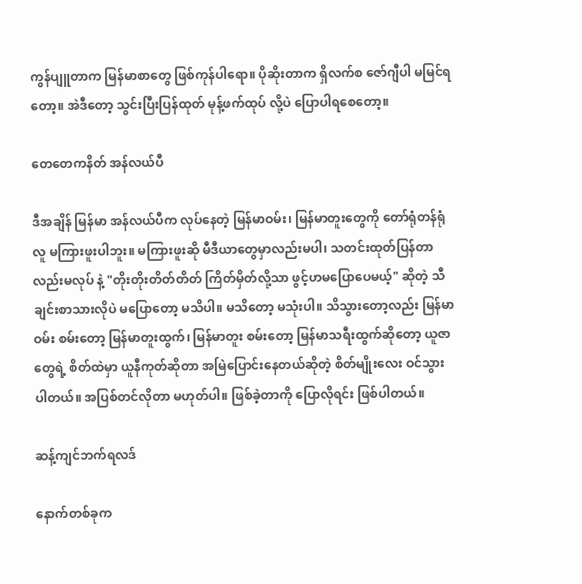ကွန်ပျူတာက မြန်မာစာတွေ ဖြစ်ကုန်ပါရော။ ပိုဆိုးတာက ရှိလက်စ ဇော်ဂျီပါ မမြင်ရတော့။ အဲဒီတော့ သွင်းပြီးပြန်ထုတ် မုန့်ဖက်ထုပ် လို့ပဲ ပြောပါရစေတော့။

တေတေကနိတ် အန်လယ်ပီ

ဒီအချိန် မြန်မာ အန်လယ်ပီက လုပ်နေတဲ့ မြန်မာဝမ်း၊ မြန်မာတူးတွေကို တော်ရုံတန်ရုံလူ မကြားဖူးပါဘူး။ မကြားဖူးဆို မီဒီယာတွေမှာလည်းမပါ၊ သတင်းထုတ်ပြန်တာလည်းမလုပ် နဲ့ "တိုးတိုးတိတ်တိတ် ကြိတ်မှိတ်လို့သာ ဖွင့်ဟမပြောပေမယ့်" ဆိုတဲ့ သီချင်းစာသားလိုပဲ မပြောတော့ မသိပါ။ မသိတော့ မသုံးပါ။ သိသွားတော့လည်း မြန်မာဝမ်း စမ်းတော့ မြန်မာတူးထွက်၊ မြန်မာတူး စမ်းတော့ မြန်မာသရီးထွက်ဆိုတော့ ယူဇာတွေရဲ့ စိတ်ထဲမှာ ယူနီကုတ်ဆိုတာ အမြဲပြောင်းနေတယ်ဆိုတဲ့ စိတ်မျိုးလေး ဝင်သွားပါတယ်။ အပြစ်တင်လိုတာ မဟုတ်ပါ။ ဖြစ်ခဲ့တာကို ပြောလိုရင်း ဖြစ်ပါတယ်။

ဆန့်ကျင်ဘက်ရလဒ်

နောက်တစ်ခုက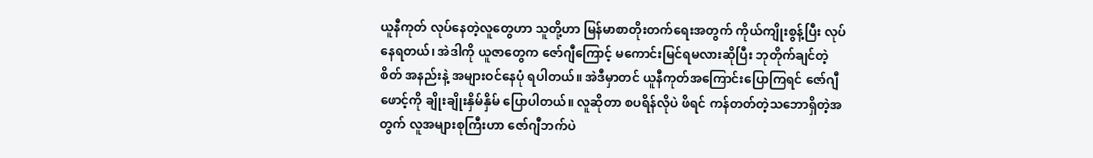ယူနီကုတ် လုပ်နေတဲ့လူတွေဟာ သူတို့ဟာ မြန်မာစာတိုးတက်ရေးအတွက် ကိုယ်ကျိုးစွန့်ပြီး လုပ်နေရတယ်၊ အဲဒါကို ယူဇာတွေက ဇော်ဂျီကြောင့် မကောင်းမြင်ရမလားဆိုပြီး ဘုတိုက်ချင်တဲ့ စိတ် အနည်းနဲ့ အများဝင်နေပုံ ရပါတယ်။ အဲဒီမှာတင် ယူနီကုတ်အကြောင်းပြောကြရင် ဇော်ဂျီဖောင့်ကို ချိုးချိုးနှိမ်နှိမ် ပြောပါတယ်။ လူဆိုတာ စပရိန်လိုပဲ ဖိရင် ကန်တတ်တဲ့သဘောရှိတဲ့အတွက် လူအများစုကြီးဟာ ဇော်ဂျီဘက်ပဲ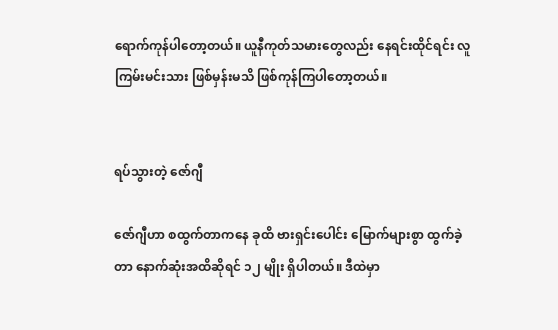ရောက်ကုန်ပါတော့တယ်။ ယူနီကုတ်သမားတွေလည်း နေရင်းထိုင်ရင်း လူကြမ်းမင်းသား ဖြစ်မှန်းမသိ ဖြစ်ကုန်ကြပါတော့တယ်။


ရပ်သွားတဲ့ ဇော်ဂျီ

ဇော်ဂျီဟာ စထွက်တာကနေ ခုထိ ဗားရှင်းပေါင်း မြောက်များစွာ ထွက်ခဲ့တာ နောက်ဆုံးအထိဆိုရင် ၁၂ မျိုး ရှိပါတယ်။ ဒီထဲမှာ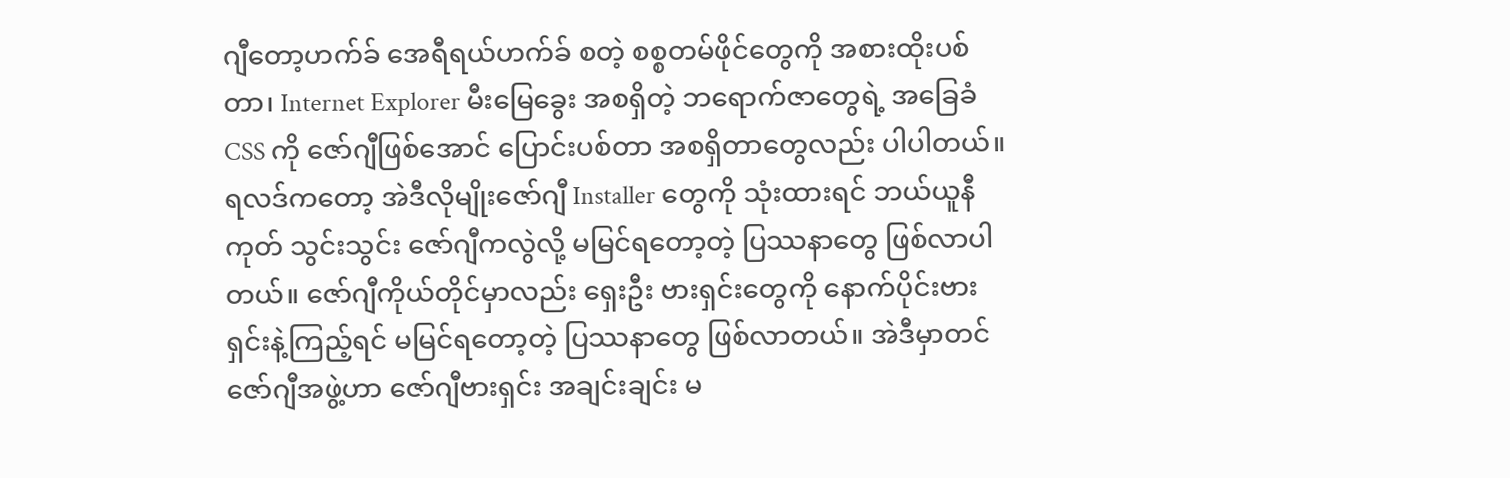ဂျီတော့ဟက်ခ် အေရီရယ်ဟက်ခ် စတဲ့ စစ္စတမ်ဖိုင်တွေကို အစားထိုးပစ်တာ၊ Internet Explorer မီးမြေခွေး အစရှိတဲ့ ဘရောက်ဇာတွေရဲ့ အခြေခံ CSS ကို ဇော်ဂျီဖြစ်အောင် ပြောင်းပစ်တာ အစရှိတာတွေလည်း ပါပါတယ်။ ရလဒ်ကတော့ အဲဒီလိုမျိုးဇော်ဂျီ Installer တွေကို သုံးထားရင် ဘယ်ယူနီကုတ် သွင်းသွင်း ဇော်ဂျီကလွဲလို့ မမြင်ရတော့တဲ့ ပြဿနာတွေ ဖြစ်လာပါတယ်။ ဇော်ဂျီကိုယ်တိုင်မှာလည်း ရှေးဦး ဗားရှင်းတွေကို နောက်ပိုင်းဗားရှင်းနဲ့ကြည့်ရင် မမြင်ရတော့တဲ့ ပြဿနာတွေ ဖြစ်လာတယ်။ အဲဒီမှာတင် ဇော်ဂျီအဖွဲ့ဟာ ဇော်ဂျီဗားရှင်း အချင်းချင်း မ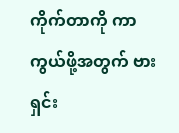ကိုက်တာကို ကာကွယ်ဖို့အတွက် ဗားရှင်း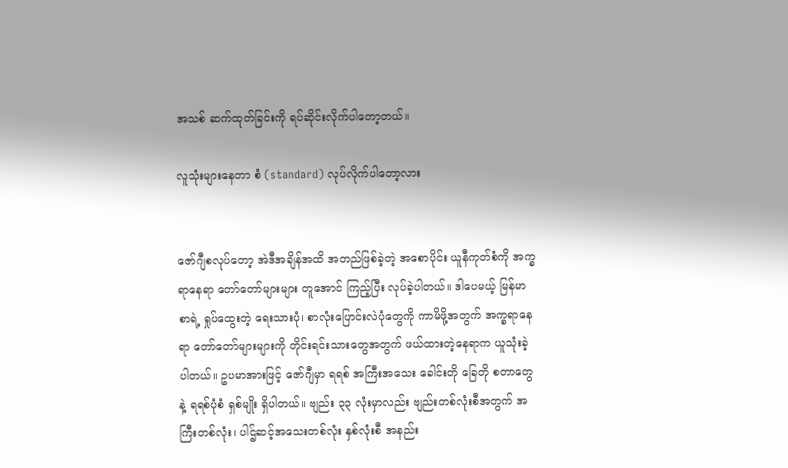အသစ် ဆက်ထုတ်ခြင်းကို ရပ်ဆိုင်းလိုက်ပါတော့တယ်။

လူသုံးများနေတာ စံ (standard) လုပ်လိုက်ပါတော့လား


ဇော်ဂျီစလုပ်တော့ အဲဒီအချိန်အထိ အတည်ဖြစ်ခဲ့တဲ့ အစောပိုင်း ယူနီကုတ်စံကို အက္ခရာနေရာ တော်တော်များများ တူအောင် ကြည့်ပြီး လုပ်ခဲ့ပါတယ်။ ဒါပေမယ့် မြန်မာစာရဲ့ ရှုပ်ထွေးတဲ့ ရေးသားပုံ၊ စာလုံးပြောင်းလဲပုံတွေကို ကာမိဖို့အတွက် အက္ခရာနေရာ တော်တော်များများကို တိုင်းရင်းသားတွေအတွက် ဖယ်ထားတဲ့နေရာက ယူသုံးခဲ့ပါတယ်။ ဥပမာအားဖြင့် ဇော်ဂျီမှာ ရရစ် အကြီးအသေး ခေါင်းတို ခြေတို စတာတွေနဲ့ ရရစ်ပုံစံ ရှစ်မျိုး ရှိပါတယ်။ ဗျည်း ၃၃ လုံးမှာလည်း ဗျည်းတစ်လုံးစီအတွက် အကြီးတစ်လုံး၊ ပါဌ်ဆင့်အသေးတစ်လုံး နှစ်လုံးစီ အနည်း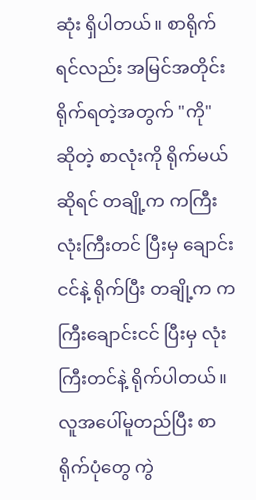ဆုံး ရှိပါတယ်။ စာရိုက်ရင်လည်း အမြင်အတိုင်းရိုက်ရတဲ့အတွက် "ကို" ဆိုတဲ့ စာလုံးကို ရိုက်မယ်ဆိုရင် တချို့က ကကြီး လုံးကြီးတင် ပြီးမှ ချောင်းငင်နဲ့ ရိုက်ပြီး တချို့က ကကြီးချောင်းငင် ပြီးမှ လုံးကြီးတင်နဲ့ ရိုက်ပါတယ်။ လူအပေါ်မူတည်ပြီး စာရိုက်ပုံတွေ ကွဲ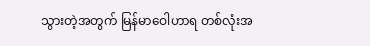သွားတဲ့အတွက် မြန်မာဝေါဟာရ တစ်လုံးအ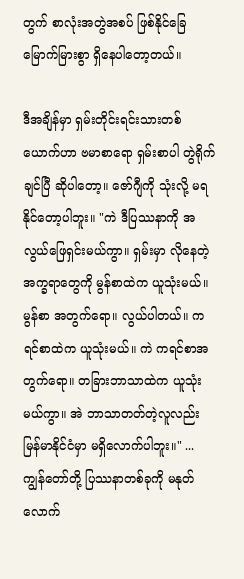တွက် စာလုံးအတွဲအစပ် ဖြစ်နိုင်ခြေ မြောက်မြားစွာ ရှိနေပါတော့တယ်။

ဒီအချိန်မှာ ရှမ်းတိုင်းရင်းသားတစ်ယောက်ဟာ ဗမာစာရော ရှမ်းစာပါ တွဲရိုက်ချင်ပြီ ဆိုပါတော့။ ဇော်ဂျီကို သုံးလို့ မရနိုင်တော့ပါဘူး။ "ကဲ ဒီပြဿနာကို အလွယ်ဖြေရှင်းမယ်ကွာ။ ရှမ်းမှာ လိုနေတဲ့ အက္ခရာတွေကို မွန်စာထဲက ယူသုံးမယ်။ မွန်စာ အတွက်ရော။ လွယ်ပါတယ်။ ကရင်စာထဲက ယူသုံးမယ်။ ကဲ ကရင်စာအတွက်ရော။ တခြားဘာသာထဲက ယူသုံးမယ်ကွာ။ အဲ ဘာသာတတ်တဲ့လူလည်း မြန်မာနိုင်ငံမှာ မရှိလောက်ပါဘူး။" ... ကျွန်တော်တို့ ပြဿနာတစ်ခုကို မနုတ်လောက်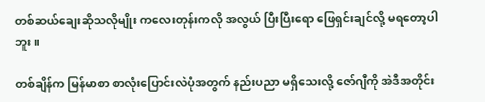တစ်ဆယ်ချေးဆိုသလိုမျိုး ကလေးတုန်းကလို အလွယ် ပြီးပြီးရော ဖြေရှင်းချင်လို့ မရတော့ပါဘူး။

တစ်ချိန်က မြန်မာစာ စာလုံးပြောင်းလဲပုံအတွက် နည်းပညာ မရှိသေးလို့ ဇော်ဂျီကို အဲဒီအတိုင်း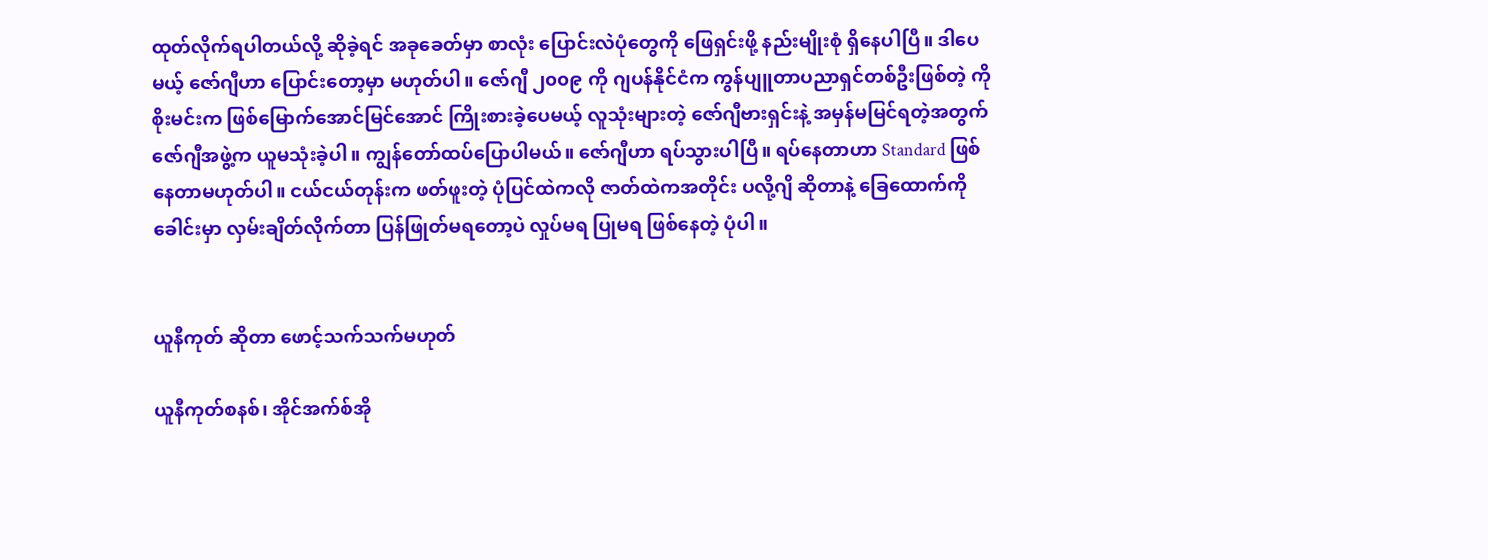ထုတ်လိုက်ရပါတယ်လို့ ဆိုခဲ့ရင် အခုခေတ်မှာ စာလုံး ပြောင်းလဲပုံတွေကို ဖြေရှင်းဖို့ နည်းမျိုးစုံ ရှိနေပါပြီ။ ဒါပေမယ့် ဇော်ဂျီဟာ ပြောင်းတော့မှာ မဟုတ်ပါ။ ဇော်ဂျီ ၂၀၀၉ ကို ဂျပန်နိုင်ငံက ကွန်ပျူတာပညာရှင်တစ်ဦးဖြစ်တဲ့ ကိုစိုးမင်းက ဖြစ်မြောက်အောင်မြင်အောင် ကြိုးစားခဲ့ပေမယ့် လူသုံးများတဲ့ ဇော်ဂျီဗားရှင်းနဲ့ အမှန်မမြင်ရတဲ့အတွက် ဇော်ဂျီအဖွဲ့က ယူမသုံးခဲ့ပါ။ ကျွန်တော်ထပ်ပြောပါမယ်။ ဇော်ဂျီဟာ ရပ်သွားပါပြီ။ ရပ်နေတာဟာ Standard ဖြစ်နေတာမဟုတ်ပါ။ ငယ်ငယ်တုန်းက ဖတ်ဖူးတဲ့ ပုံပြင်ထဲကလို ဇာတ်ထဲကအတိုင်း ပလို့ဂျိ ဆိုတာနဲ့ ခြေထောက်ကို ခေါင်းမှာ လှမ်းချိတ်လိုက်တာ ပြန်ဖြုတ်မရတော့ပဲ လှုပ်မရ ပြုမရ ဖြစ်နေတဲ့ ပုံပါ။


ယူနီကုတ် ဆိုတာ ဖောင့်သက်သက်မဟုတ်

ယူနီကုတ်စနစ်၊ အိုင်အက်စ်အို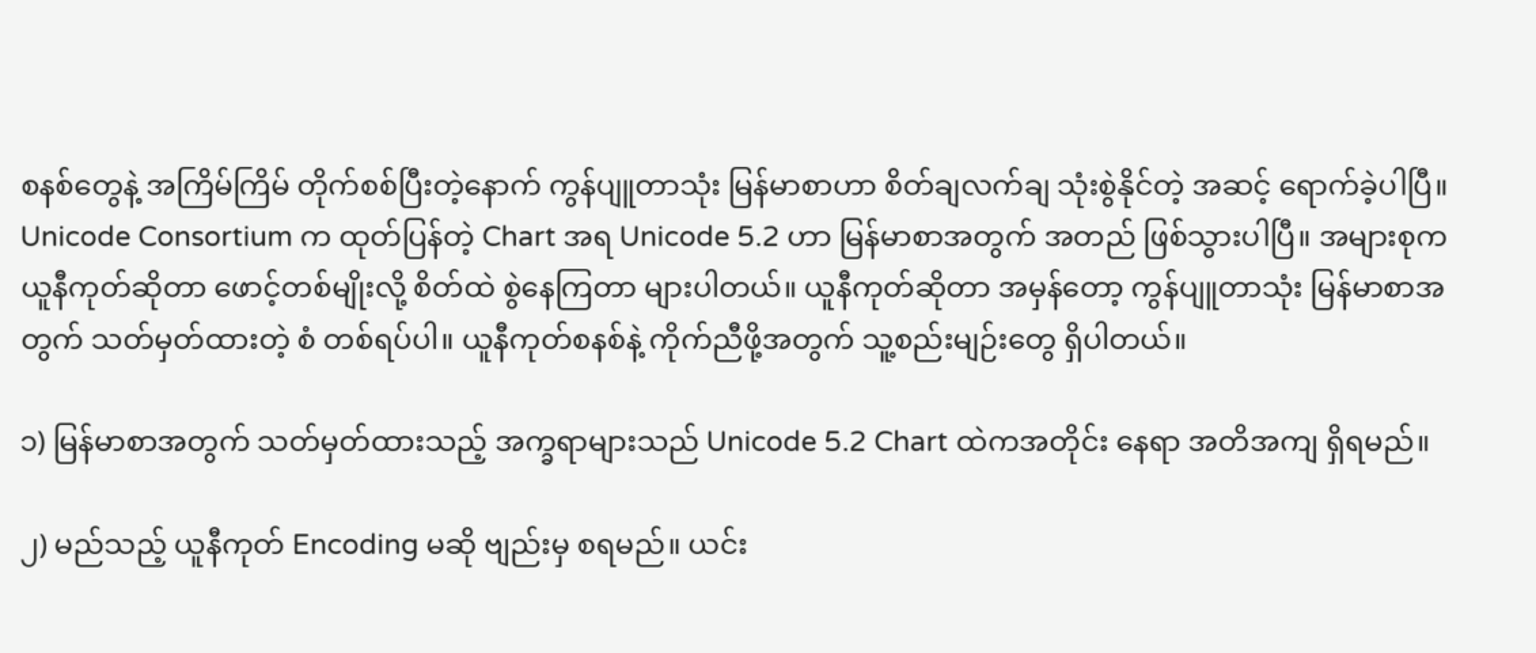စနစ်တွေနဲ့ အကြိမ်ကြိမ် တိုက်စစ်ပြီးတဲ့နောက် ကွန်ပျူတာသုံး မြန်မာစာဟာ စိတ်ချလက်ချ သုံးစွဲနိုင်တဲ့ အဆင့် ရောက်ခဲ့ပါပြီ။ Unicode Consortium က ထုတ်ပြန်တဲ့ Chart အရ Unicode 5.2 ဟာ မြန်မာစာအတွက် အတည် ဖြစ်သွားပါပြီ။ အများစုက ယူနီကုတ်ဆိုတာ ဖောင့်တစ်မျိုးလို့ စိတ်ထဲ စွဲနေကြတာ များပါတယ်။ ယူနီကုတ်ဆိုတာ အမှန်တော့ ကွန်ပျူတာသုံး မြန်မာစာအတွက် သတ်မှတ်ထားတဲ့ စံ တစ်ရပ်ပါ။ ယူနီကုတ်စနစ်နဲ့ ကိုက်ညီဖို့အတွက် သူ့စည်းမျဉ်းတွေ ရှိပါတယ်။

၁) မြန်မာစာအတွက် သတ်မှတ်ထားသည့် အက္ခရာများသည် Unicode 5.2 Chart ထဲကအတိုင်း နေရာ အတိအကျ ရှိရမည်။

၂) မည်သည့် ယူနီကုတ် Encoding မဆို ဗျည်းမှ စရမည်။ ယင်း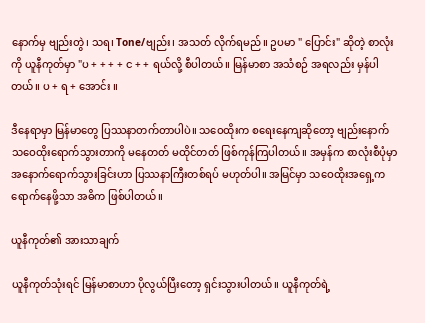နောက်မှ ဗျည်းတွဲ၊ သရ၊ Tone/ဗျည်း၊ အသတ် လိုက်ရမည်။ ဥပမာ " ပြောင်း" ဆိုတဲ့ စာလုံးကို ယူနီကုတ်မှာ "ပ + + + + င + + ရယ်လို့ စီပါတယ်။ မြန်မာစာ အသံစဉ် အရလည်း မှန်ပါတယ်။ ပ + ရ + အောင်း ။

ဒီနေရာမှာ မြန်မာတွေ ပြဿနာတက်တာပါပဲ။ သဝေထိုးက စရေးနေကျဆိုတော့ ဗျည်းနောက် သဝေထိုးရောက်သွားတာကို မနေတတ် မထိုင်တတ် ဖြစ်ကုန်ကြပါတယ်။ အမှန်က စာလုံးစီပုံမှာ အနောက်ရောက်သွားခြင်းဟာ ပြဿနာကြီးတစ်ရပ် မဟုတ်ပါ။ အမြင်မှာ သဝေထိုးအရှေ့က ရောက်နေဖို့သာ အဓိက ဖြစ်ပါတယ်။

ယူနီကုတ်၏ အားသာချက်

ယူနီကုတ်သုံးရင် မြန်မာစာဟာ ပိုလွယ်ပြီးတော့ ရှင်းသွားပါတယ်။ ယူနီကုတ်ရဲ့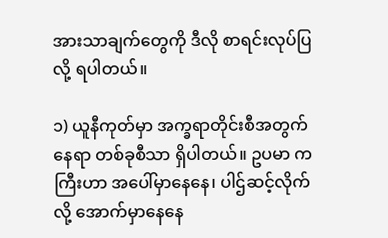အားသာချက်တွေကို ဒီလို စာရင်းလုပ်ပြလို့ ရပါတယ်။

၁) ယူနီကုတ်မှာ အက္ခရာတိုင်းစီအတွက် နေရာ တစ်ခုစီသာ ရှိပါတယ်။ ဥပမာ ကကြီးဟာ အပေါ်မှာနေနေ၊ ပါဌ်ဆင့်လိုက်လို့ အောက်မှာနေနေ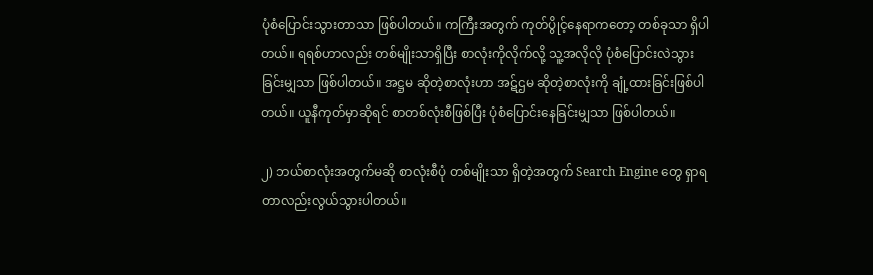ပုံစံပြောင်းသွားတာသာ ဖြစ်ပါတယ်။ ကကြီးအတွက် ကုတ်ပွိုင့်နေရာကတော့ တစ်ခုသာ ရှိပါတယ်။ ရရစ်ဟာလည်း တစ်မျိုးသာရှိပြီး စာလုံးကိုလိုက်လို့ သူ့အလိုလို ပုံစံပြောင်းလဲသွားခြင်းမျှသာ ဖြစ်ပါတယ်။ အဋ္ဌမ ဆိုတဲ့စာလုံးဟာ အဋ်ဌမ ဆိုတဲ့စာလုံးကို ချုံ့ထားခြင်းဖြစ်ပါတယ်။ ယူနီကုတ်မှာဆိုရင် စာတစ်လုံးစီဖြစ်ပြီး ပုံစံပြောင်းနေခြင်းမျှသာ ဖြစ်ပါတယ်။

၂) ဘယ်စာလုံးအတွက်မဆို စာလုံးစီပုံ တစ်မျိုးသာ ရှိတဲ့အတွက် Search Engine တွေ ရှာရတာလည်းလွယ်သွားပါတယ်။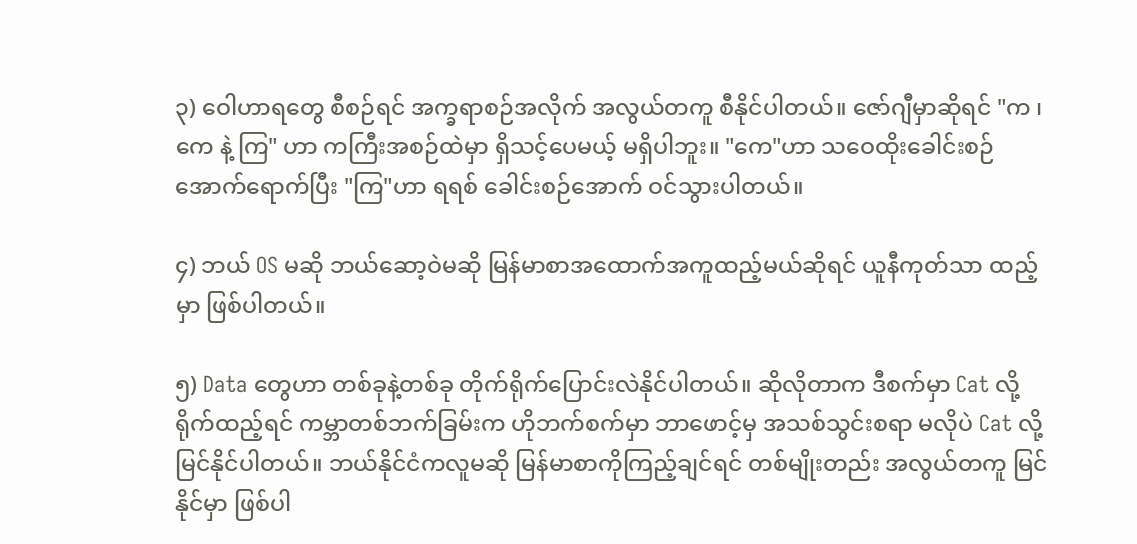၃) ဝေါဟာရတွေ စီစဉ်ရင် အက္ခရာစဉ်အလိုက် အလွယ်တကူ စီနိုင်ပါတယ်။ ဇော်ဂျီမှာဆိုရင် "က ၊ ကေ နဲ့ ကြ" ဟာ ကကြီးအစဉ်ထဲမှာ ရှိသင့်ပေမယ့် မရှိပါဘူး။ "ကေ"ဟာ သဝေထိုးခေါင်းစဉ်အောက်ရောက်ပြီး "ကြ"ဟာ ရရစ် ခေါင်းစဉ်အောက် ဝင်သွားပါတယ်။

၄) ဘယ် OS မဆို ဘယ်ဆော့ဝဲမဆို မြန်မာစာအထောက်အကူထည့်မယ်ဆိုရင် ယူနီကုတ်သာ ထည့်မှာ ဖြစ်ပါတယ်။

၅) Data တွေဟာ တစ်ခုနဲ့တစ်ခု တိုက်ရိုက်ပြောင်းလဲနိုင်ပါတယ်။ ဆိုလိုတာက ဒီစက်မှာ Cat လို့ ရိုက်ထည့်ရင် ကမ္ဘာတစ်ဘက်ခြမ်းက ဟိုဘက်စက်မှာ ဘာဖောင့်မှ အသစ်သွင်းစရာ မလိုပဲ Cat လို့ မြင်နိုင်ပါတယ်။ ဘယ်နိုင်ငံကလူမဆို မြန်မာစာကိုကြည့်ချင်ရင် တစ်မျိုးတည်း အလွယ်တကူ မြင်နိုင်မှာ ဖြစ်ပါ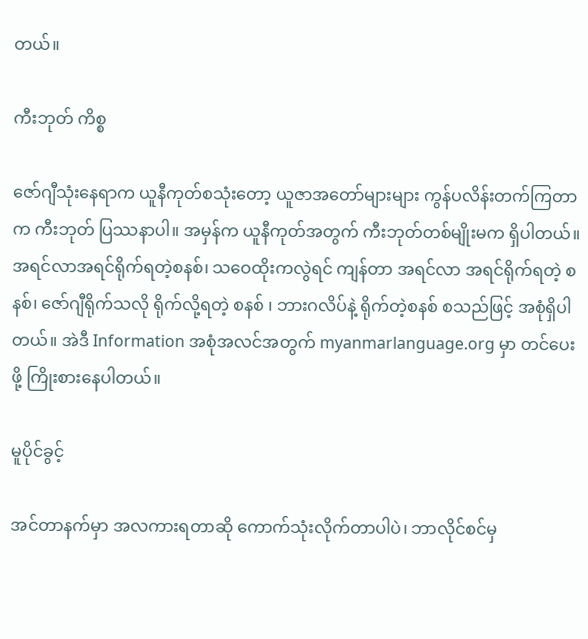တယ်။

ကီးဘုတ် ကိစ္စ

ဇော်ဂျီသုံးနေရာက ယူနီကုတ်စသုံးတော့ ယူဇာအတော်များများ ကွန်ပလိန်းတက်ကြတာက ကီးဘုတ် ပြဿနာပါ။ အမှန်က ယူနီကုတ်အတွက် ကီးဘုတ်တစ်မျိုးမက ရှိပါတယ်။ အရင်လာအရင်ရိုက်ရတဲ့စနစ်၊ သဝေထိုးကလွဲရင် ကျန်တာ အရင်လာ အရင်ရိုက်ရတဲ့ စနစ်၊ ဇော်ဂျီရိုက်သလို ရိုက်လို့ရတဲ့ စနစ် ၊ ဘားဂလိပ်နဲ့ ရိုက်တဲ့စနစ် စသည်ဖြင့် အစုံရှိပါတယ်။ အဲဒီ Information အစုံအလင်အတွက် myanmarlanguage.org မှာ တင်ပေးဖို့ ကြိုးစားနေပါတယ်။

မူပိုင်ခွင့်

အင်တာနက်မှာ အလကားရတာဆို ကောက်သုံးလိုက်တာပါပဲ၊ ဘာလိုင်စင်မှ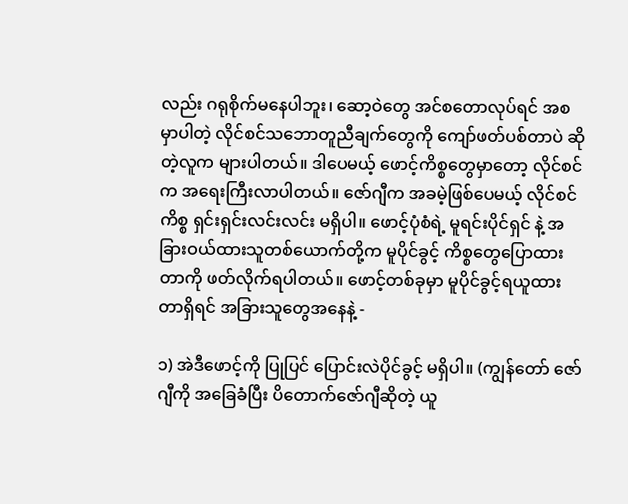လည်း ဂရုစိုက်မနေပါဘူး၊ ဆော့ဝဲတွေ အင်စတောလုပ်ရင် အစမှာပါတဲ့ လိုင်စင်သဘောတူညီချက်တွေကို ကျော်ဖတ်ပစ်တာပဲ ဆိုတဲ့လူက များပါတယ်။ ဒါပေမယ့် ဖောင့်ကိစ္စတွေမှာတော့ လိုင်စင်က အရေးကြီးလာပါတယ်။ ဇော်ဂျီက အခမဲ့ဖြစ်ပေမယ့် လိုင်စင်ကိစ္စ ရှင်းရှင်းလင်းလင်း မရှိပါ။ ဖောင့်ပုံစံရဲ့ မူရင်းပိုင်ရှင် နဲ့ အခြားဝယ်ထားသူတစ်ယောက်တို့က မူပိုင်ခွင့် ကိစ္စတွေပြောထားတာကို ဖတ်လိုက်ရပါတယ်။ ဖောင့်တစ်ခုမှာ မူပိုင်ခွင့်ရယူထားတာရှိရင် အခြားသူတွေအနေနဲ့ -

၁) အဲဒီဖောင့်ကို ပြုပြင် ပြောင်းလဲပိုင်ခွင့် မရှိပါ။ (ကျွန်တော် ဇော်ဂျီကို အခြေခံပြီး ပိတောက်ဇော်ဂျီဆိုတဲ့ ယူ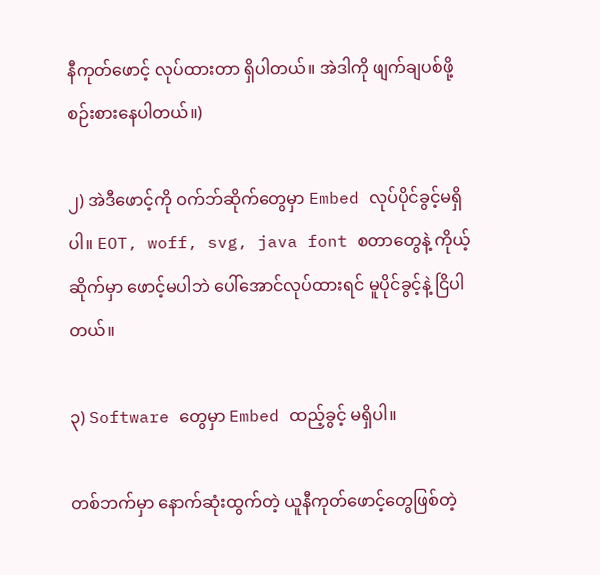နီကုတ်ဖောင့် လုပ်ထားတာ ရှိပါတယ်။ အဲဒါကို ဖျက်ချပစ်ဖို့ စဉ်းစားနေပါတယ်။)

၂) အဲဒီဖောင့်ကို ဝက်ဘ်ဆိုက်တွေမှာ Embed လုပ်ပိုင်ခွင့်မရှိပါ။ EOT, woff, svg, java font စတာတွေနဲ့ ကိုယ့်ဆိုက်မှာ ဖောင့်မပါဘဲ ပေါ်အောင်လုပ်ထားရင် မူပိုင်ခွင့်နဲ့ ငြိပါတယ်။

၃) Software တွေမှာ Embed ထည့်ခွင့် မရှိပါ။

တစ်ဘက်မှာ နောက်ဆုံးထွက်တဲ့ ယူနီကုတ်ဖောင့်တွေဖြစ်တဲ့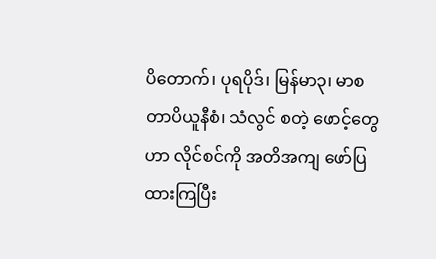ပိတောက်၊ ပုရပိုဒ်၊ မြန်မာ၃၊ မာစတာပိယူနီစံ၊ သံလွင် စတဲ့ ဖောင့်တွေဟာ လိုင်စင်ကို အတိအကျ ဖော်ပြထားကြပြီး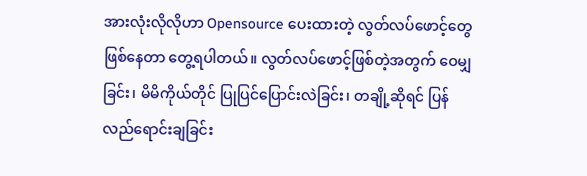အားလုံးလိုလိုဟာ Opensource ပေးထားတဲ့ လွတ်လပ်ဖောင့်တွေ ဖြစ်နေတာ တွေ့ရပါတယ်။ လွတ်လပ်ဖောင့်ဖြစ်တဲ့အတွက် ဝေမျှခြင်း၊ မိမိကိုယ်တိုင် ပြုပြင်ပြောင်းလဲခြင်း၊ တချို့ဆိုရင် ပြန်လည်ရောင်းချခြင်း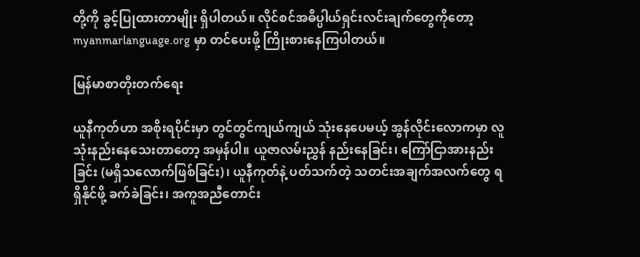တို့ကို ခွင့်ပြုထားတာမျိုး ရှိပါတယ်။ လိုင်စင်အဓိပ္ပါယ်ရှင်းလင်းချက်တွေကိုတော့ myanmarlanguage.org မှာ တင်ပေးဖို့ ကြိုးစားနေကြပါတယ်။

မြန်မာစာတိုးတက်ရေး

ယူနီကုတ်ဟာ အစိုးရပိုင်းမှာ တွင်တွင်ကျယ်ကျယ် သုံးနေပေမယ့် အွန်လိုင်းလောကမှာ လူသုံးနည်းနေသေးတာတော့ အမှန်ပါ။ ယူဇာလမ်းညွှန် နည်းနေခြင်း၊ ကြော်ငြာအားနည်းခြင်း (မရှိသလောက်ဖြစ်ခြင်း)၊ ယူနီကုတ်နဲ့ ပတ်သက်တဲ့ သတင်းအချက်အလက်တွေ ရရှိနိုင်ဖို့ ခက်ခဲခြင်း၊ အကူအညီတောင်း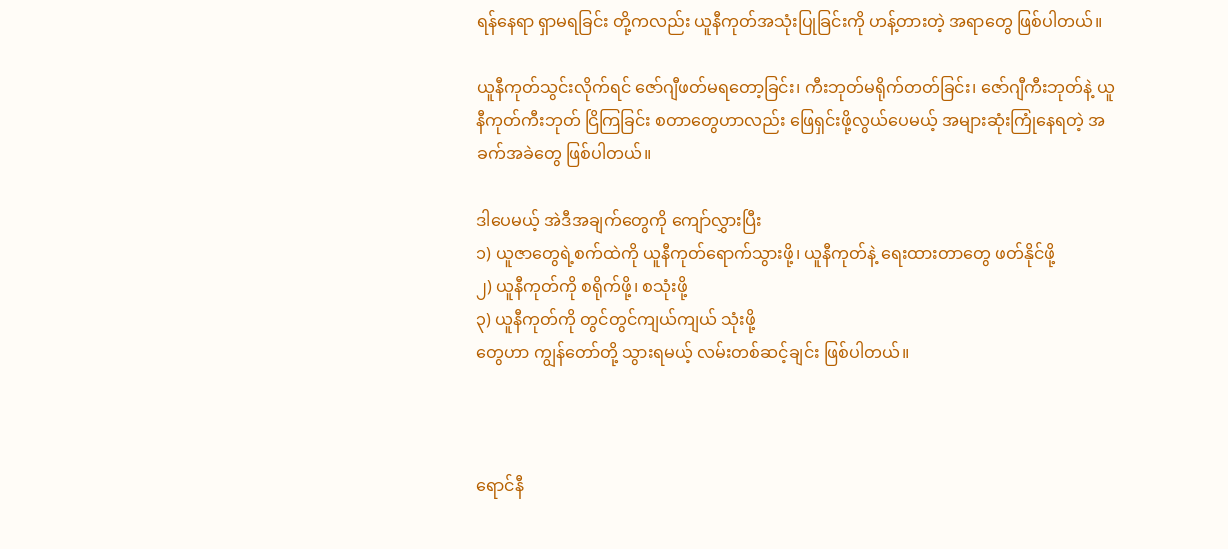ရန်နေရာ ရှာမရခြင်း တို့ကလည်း ယူနီကုတ်အသုံးပြုခြင်းကို ဟန့်တားတဲ့ အရာတွေ ဖြစ်ပါတယ်။

ယူနီကုတ်သွင်းလိုက်ရင် ဇော်ဂျီဖတ်မရတော့ခြင်း၊ ကီးဘုတ်မရိုက်တတ်ခြင်း၊ ဇော်ဂျီကီးဘုတ်နဲ့ ယူနီကုတ်ကီးဘုတ် ငြိကြခြင်း စတာတွေဟာလည်း ဖြေရှင်းဖို့လွယ်ပေမယ့် အများဆုံးကြုံနေရတဲ့ အခက်အခဲတွေ ဖြစ်ပါတယ်။

ဒါပေမယ့် အဲဒီအချက်တွေကို ကျော်လွှားပြီး
၁) ယူဇာတွေရဲ့စက်ထဲကို ယူနီကုတ်ရောက်သွားဖို့၊ ယူနီကုတ်နဲ့ ရေးထားတာတွေ ဖတ်နိုင်ဖို့
၂) ယူနီကုတ်ကို စရိုက်ဖို့၊ စသုံးဖို့
၃) ယူနီကုတ်ကို တွင်တွင်ကျယ်ကျယ် သုံးဖို့
တွေဟာ ကျွန်တော်တို့ သွားရမယ့် လမ်းတစ်ဆင့်ချင်း ဖြစ်ပါတယ်။



ရောင်နီ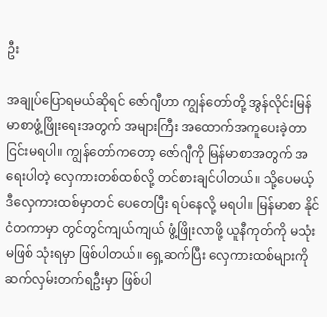ဦး

အချုပ်ပြောရမယ်ဆိုရင် ဇော်ဂျီဟာ ကျွန်တော်တို့ အွန်လိုင်းမြန်မာစာဖွံ့ဖြိုးရေးအတွက် အများကြီး အထောက်အကူပေးခဲ့တာ ငြင်းမရပါ။ ကျွန်တော်ကတော့ ဇော်ဂျီကို မြန်မာစာအတွက် အရေးပါတဲ့ လှေကားတစ်ထစ်လို့ တင်စားချင်ပါတယ်။ သို့ပေမယ့် ဒီလှေကားထစ်မှာတင် ပေတေပြီး ရပ်နေလို့ မရပါ။ မြန်မာစာ နိုင်ငံတကာမှာ တွင်တွင်ကျယ်ကျယ် ဖွံ့ဖြိုးလာဖို့ ယူနီကုတ်ကို မသုံးမဖြစ် သုံးရမှာ ဖြစ်ပါတယ်။ ရှေ့ဆက်ပြီး လှေကားထစ်များကို ဆက်လှမ်းတက်ရဦးမှာ ဖြစ်ပါ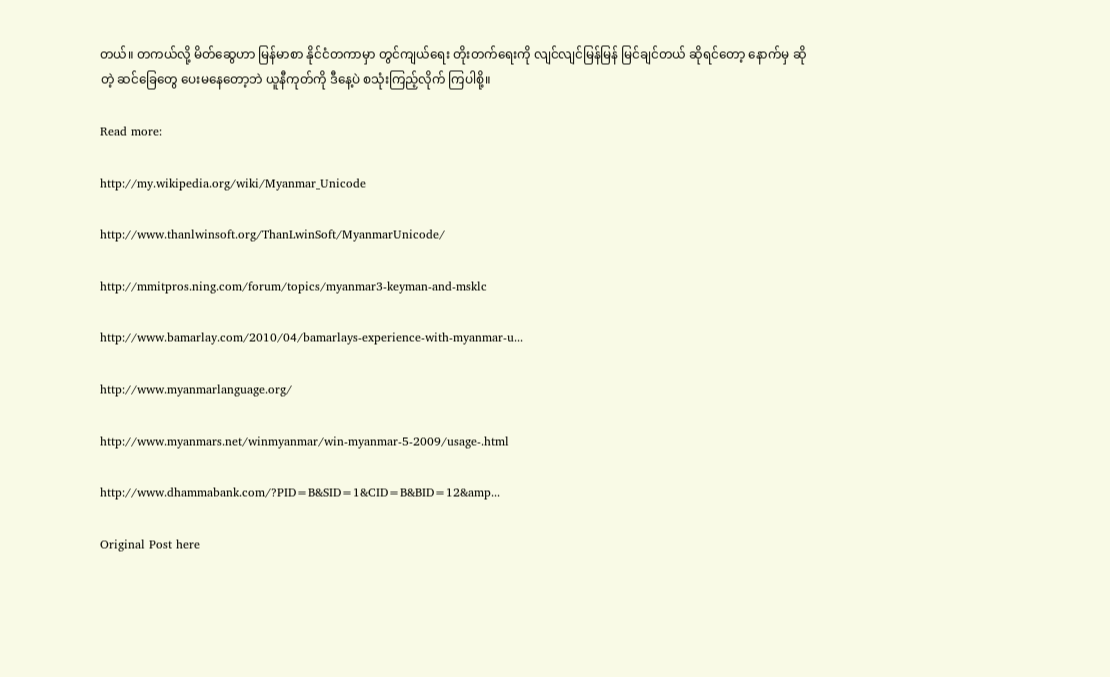တယ်။ တကယ်လို့ မိတ်ဆွေဟာ မြန်မာစာ နိုင်ငံတကာမှာ တွင်ကျယ်ရေး တိုးတက်ရေးကို လျင်လျင်မြန်မြန် မြင်ချင်တယ် ဆိုရင်တော့ နောက်မှ ဆိုတဲ့ ဆင်ခြေတွေ ပေးမနေတော့ဘဲ ယူနီကုတ်ကို ဒီနေ့ပဲ စသုံးကြည့်လိုက် ကြပါစို့။

Read more:

http://my.wikipedia.org/wiki/Myanmar_Unicode

http://www.thanlwinsoft.org/ThanLwinSoft/MyanmarUnicode/

http://mmitpros.ning.com/forum/topics/myanmar3-keyman-and-msklc

http://www.bamarlay.com/2010/04/bamarlays-experience-with-myanmar-u...

http://www.myanmarlanguage.org/

http://www.myanmars.net/winmyanmar/win-myanmar-5-2009/usage-.html

http://www.dhammabank.com/?PID=B&SID=1&CID=B&BID=12&amp...

Original Post here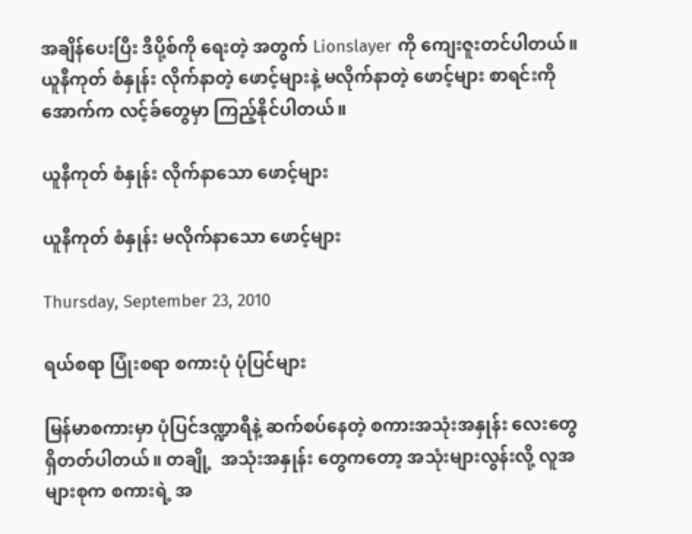အချိန်ပေးပြီး ဒီပို့စ်ကို ရေးတဲ့ အတွက် Lionslayer ကို ကျေးဇူးတင်ပါတယ်။ ယူနီကုတ် စံနှုန်း လိုက်နာတဲ့ ဖောင့်များနဲ့ မလိုက်နာတဲ့ ဖောင့်များ စာရင်းကို အောက်က လင့်ခ်တွေမှာ ကြည့်နိုင်ပါတယ်။

ယူနီကုတ် စံနှုန်း လိုက်နာသော ဖောင့်များ

ယူနီကုတ် စံနှုန်း မလိုက်နာသော ဖောင့်များ

Thursday, September 23, 2010

ရယ်စရာ ပြုံးစရာ စကားပုံ ပုံပြင်များ

မြန်မာစကားမှာ ပုံပြင်ဒဏ္ဍာရီနဲ့ ဆက်စပ်နေတဲ့ စကားအသုံးအနှုန်း လေးတွေ ရှိတတ်ပါတယ်။ တချို့  အသုံးအနှုန်း တွေကတော့ အသုံးများလွန်းလို့ လူအများစုက စကားရဲ့ အ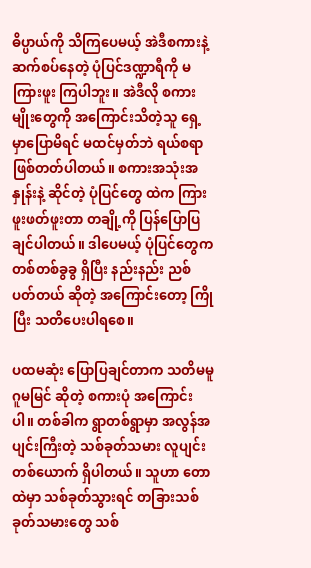ဓိပ္ပာယ်ကို သိကြပေမယ့် အဲဒီစကားနဲ့ ဆက်စပ်နေတဲ့ ပုံပြင်ဒဏ္ဍာရီကို မကြားဖူး ကြပါဘူး။ အဲဒီလို စကားမျိုးတွေကို အကြောင်းသိတဲ့သူ ရှေ့မှာပြောမိရင် မထင်မှတ်ဘဲ ရယ်စရာ ဖြစ်တတ်ပါတယ်။ စကားအသုံးအနှုန်းနဲ့ ဆိုင်တဲ့ ပုံပြင်တွေ ထဲက ကြားဖူးဖတ်ဖူးတာ တချို့ကို ပြန်ပြောပြချင်ပါတယ်။ ဒါပေမယ့် ပုံပြင်တွေက တစ်တစ်ခွခွ ရှိပြီး နည်းနည်း ညစ်ပတ်တယ် ဆိုတဲ့ အကြောင်းတော့ ကြိုပြီး သတိပေးပါရစေ။

ပထမဆုံး ပြောပြချင်တာက သတိမမူ ဂူမမြင် ဆိုတဲ့ စကားပုံ အကြောင်းပါ။ တစ်ခါက ရွာတစ်ရွာမှာ အလွန်အပျင်းကြီးတဲ့ သစ်ခုတ်သမား လူပျင်းတစ်ယောက် ရှိပါတယ်။ သူဟာ တောထဲမှာ သစ်ခုတ်သွားရင် တခြားသစ်ခုတ်သမားတွေ သစ်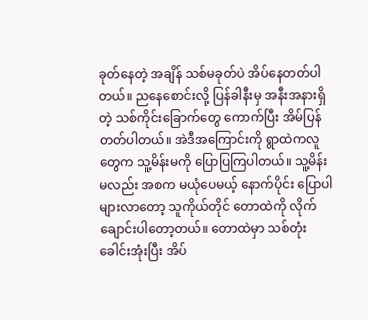ခုတ်နေတဲ့ အချိန် သစ်မခုတ်ပဲ အိပ်နေတတ်ပါတယ်။ ညနေစောင်းလို့ ပြန်ခါနီးမှ အနီးအနားရှိတဲ့ သစ်ကိုင်းခြောက်တွေ ကောက်ပြီး အိမ်ပြန်တတ်ပါတယ်။ အဲဒီအကြောင်းကို ရွာထဲကလူတွေက သူ့မိန်းမကို ပြောပြကြပါတယ်။ သူ့မိန်းမလည်း အစက မယုံပေမယ့် နောက်ပိုင်း ပြောပါများလာတော့ သူကိုယ်တိုင် တောထဲကို လိုက်ချောင်းပါတော့တယ်။ တောထဲမှာ သစ်တုံး ခေါင်းအုံးပြီး အိပ်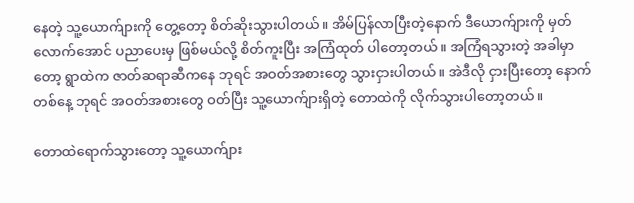နေတဲ့ သူ့ယောက်ျားကို တွေ့တော့ စိတ်ဆိုးသွားပါတယ်။ အိမ်ပြန်လာပြီးတဲ့နောက် ဒီယောက်ျားကို မှတ်လောက်အောင် ပညာပေးမှ ဖြစ်မယ်လို့ စိတ်ကူးပြီး အကြံထုတ် ပါတော့တယ်။ အကြံရသွားတဲ့ အခါမှာတော့ ရွာထဲက ဇာတ်ဆရာဆီကနေ ဘုရင် အဝတ်အစားတွေ သွားငှားပါတယ်။ အဲဒီလို ငှားပြီးတော့ နောက်တစ်နေ့ ဘုရင် အဝတ်အစားတွေ ဝတ်ပြီး သူ့ယောက်ျားရှိတဲ့ တောထဲကို လိုက်သွားပါတော့တယ်။

တောထဲရောက်သွားတော့ သူ့ယောက်ျား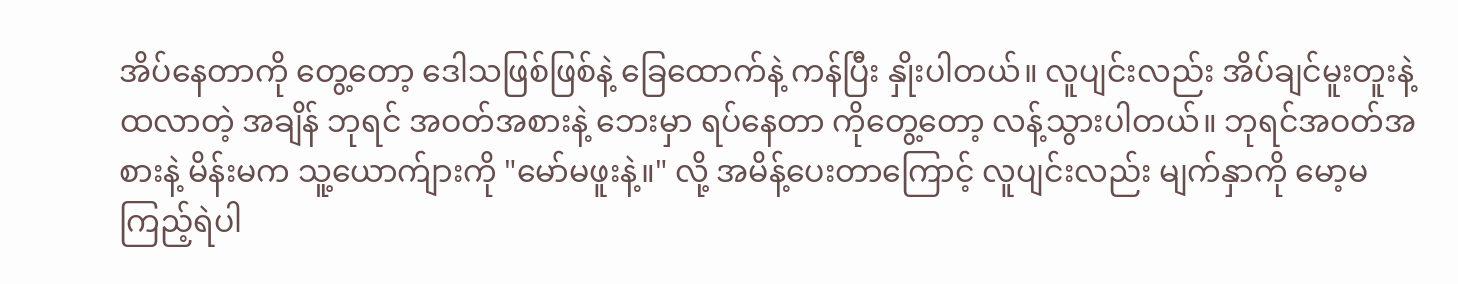အိပ်နေတာကို တွေ့တော့ ဒေါသဖြစ်ဖြစ်နဲ့ ခြေထောက်နဲ့ ကန်ပြီး နှိုးပါတယ်။ လူပျင်းလည်း အိပ်ချင်မူးတူးနဲ့ ထလာတဲ့ အချိန် ဘုရင် အဝတ်အစားနဲ့ ဘေးမှာ ရပ်နေတာ ကိုတွေ့တော့ လန့်သွားပါတယ်။ ဘုရင်အဝတ်အစားနဲ့ မိန်းမက သူ့ယောက်ျားကို "မော်မဖူးနဲ့။" လို့ အမိန့်ပေးတာကြောင့် လူပျင်းလည်း မျက်နှာကို မော့မကြည့်ရဲပါ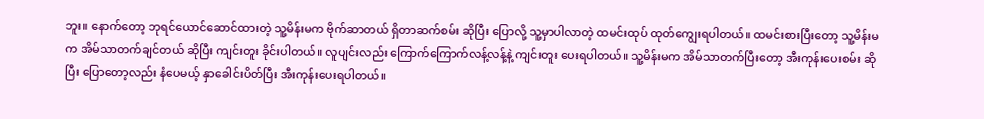ဘူး။ နောက်တော့ ဘုရင်ယောင်ဆောင်ထားတဲ့ သူ့မိန်းမက ဗိုက်ဆာတယ် ရှိတာဆက်စမ်း ဆိုပြီး ပြောလို့ သူ့မှာပါလာတဲ့ ထမင်းထုပ် ထုတ်ကျွေးရပါတယ်။ ထမင်းစားပြီးတော့ သူ့မိန်းမက အိမ်သာတက်ချင်တယ် ဆိုပြီး ကျင်းတူး ခိုင်းပါတယ်။ လူပျင်းလည်း ကြောက်ကြောက်လန့်လန့်နဲ့ ကျင်းတူး ပေးရပါတယ်။ သူ့မိန်းမက အိမ်သာတက်ပြီးတော့ အီးကုန်းပေးစမ်း ဆိုပြီး ပြောတော့လည်း နံပေမယ့် နှာခေါင်းပိတ်ပြီး အီးကုန်းပေးရပါတယ်။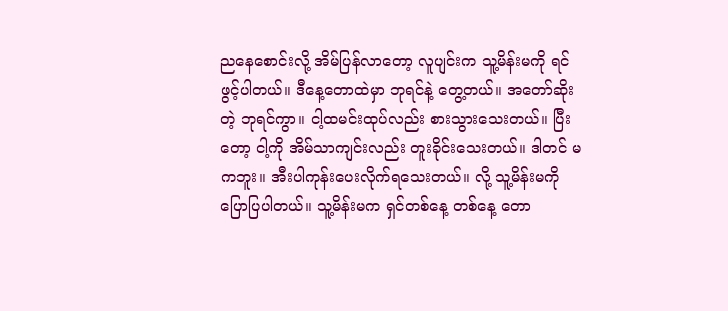ညနေစောင်းလို့ အိမ်ပြန်လာတော့ လူပျင်းက သူ့မိန်းမကို ရင်ဖွင့်ပါတယ်။ ဒီနေ့တောထဲမှာ ဘုရင်နဲ့ တွေ့တယ်။ အတော်ဆိုးတဲ့ ဘုရင်ကွာ။ ငါ့ထမင်းထုပ်လည်း စားသွားသေးတယ်။ ပြီးတော့ ငါ့ကို အိမ်သာကျင်းလည်း တူးခိုင်းသေးတယ်။ ဒါတင် မကဘူး။ အီးပါကုန်းပေးလိုက်ရသေးတယ်။ လို့ သူ့မိန်းမကို ပြောပြပါတယ်။ သူ့မိန်းမက ရှင်တစ်နေ့ တစ်နေ့ တော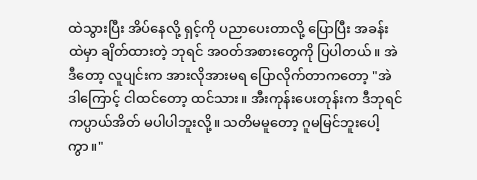ထဲသွားပြီး အိပ်နေလို့ ရှင့်ကို ပညာပေးတာလို့ ပြောပြီး အခန်းထဲမှာ ချိတ်ထားတဲ့ ဘုရင် အဝတ်အစားတွေကို ပြပါတယ်။ အဲဒီတော့ လူပျင်းက အားလိုအားမရ ပြောလိုက်တာကတော့ "အဲဒါကြောင့် ငါထင်တော့ ထင်သား။ အီးကုန်းပေးတုန်းက ဒီဘုရင် ကပ္ပာယ်အိတ် မပါပါဘူးလို့။ သတိမမူတော့ ဂူမမြင်ဘူးပေါ့ကွာ။"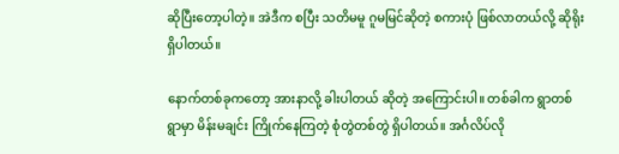ဆိုပြီးတော့ပါတဲ့။ အဲဒီက စပြီး သတိမမူ ဂူမမြင်ဆိုတဲ့ စကားပုံ ဖြစ်လာတယ်လို့ ဆိုရိုးရှိပါတယ်။

နောက်တစ်ခုကတော့ အားနာလို့ ခါးပါတယ် ဆိုတဲ့ အကြောင်းပါ။ တစ်ခါက ရွာတစ်ရွာမှာ မိန်းမချင်း ကြိုက်နေကြတဲ့ စုံတွဲတစ်တွဲ ရှိပါတယ်။ အင်္ဂလိပ်လို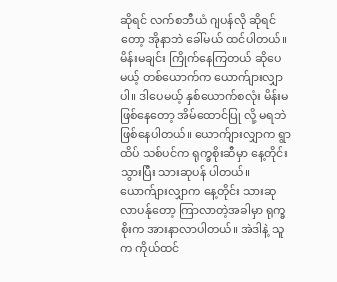ဆိုရင် လက်စဘီယံ ဂျပန်လို ဆိုရင်တော့ အိုနာဘဲ ခေါ်မယ် ထင်ပါတယ်။ မိန်းမချင်း ကြိုက်နေကြတယ် ဆိုပေမယ့် တစ်ယောက်က ယောက်ျားလျှာပါ။ ဒါပေမယ့် နှစ်ယောက်စလုံး မိန်းမ ဖြစ်နေတော့ အိမ်ထောင်ပြု လို့ မရဘဲ ဖြစ်နေပါတယ်။ ယောက်ျားလျှာက ရွာထိပ် သစ်ပင်က ရုက္ခစိုးဆီမှာ နေ့တိုင်း သွားပြီး သားဆုပန် ပါတယ်။ ယောက်ျားလျှာက နေ့တိုင်း သားဆုလာပန်ုတော့ ကြာလာတဲ့အခါမှာ ရုက္ခစိုးက အားနာလာပါတယ်။ အဲဒါနဲ့ သူက ကိုယ်ထင်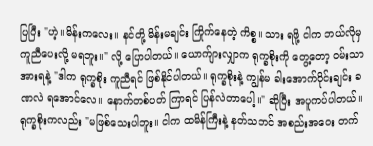ပြပြီး "ဟဲ့။မိန်းကလေး။ နင်တို့ မိန်းမချင်း ကြိုက်နေတဲ့ ကိစ္စ။ သား ရဖို့ ငါက ဘယ်လိုမှ ကူညီပေးလို့ မရဘူး။" လို့ ပြောပါတယ်။ ယောက်ျားလျှာက ရုက္ခစိုးကို တွေ့တော့ ဝမ်းသာအားရနဲ့ "ဒါက ရုက္ခစိုး ကူညီရင် ဖြစ်နိုင်ပါတယ်။ ရုက္ခစိုးနဲ့ ကျွန်မ ခါးအောက်ပိုင်းချင်း ခဏလဲ ရအောင်လေ။ နောက်တစ်ပတ် ကြာရင် ပြန်လဲတာပေါ့။" ဆိုပြီး အပူကပ်ပါတယ်။ ရုက္ခစိုးကလည်း "မဖြစ်သေးပါဘူး။ ငါက ထမိန်ကြီးနဲ့ နတ်သဘင် အစည်းအဝေး တက်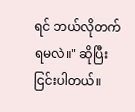ရင် ဘယ်လိုတက်ရမလဲ။" ဆိုပြီး ငြင်းပါတယ်။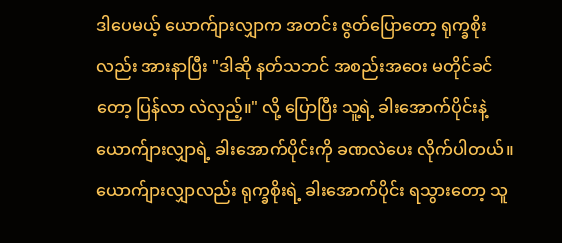ဒါပေမယ့် ယောက်ျားလျှာက အတင်း ဇွတ်ပြောတော့ ရုက္ခစိုးလည်း အားနာပြီး "ဒါဆို နတ်သဘင် အစည်းအဝေး မတိုင်ခင်တော့ ပြန်လာ လဲလှည့်။" လို့ ပြောပြီး သူ့ရဲ့ ခါးအောက်ပိုင်းနဲ့ ယောက်ျားလျှာရဲ့ ခါးအောက်ပိုင်းကို ခဏလဲပေး လိုက်ပါတယ်။ ယောက်ျားလျှာလည်း ရုက္ခစိုးရဲ့ ခါးအောက်ပိုင်း ရသွားတော့ သူ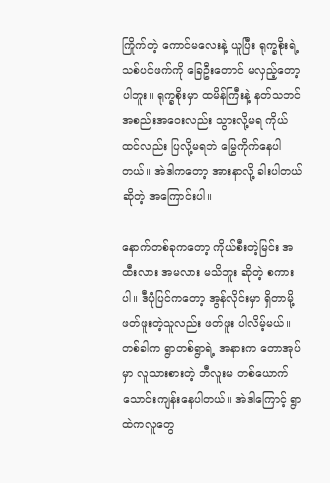ကြိုက်တဲ့ ကောင်မလေးနဲ့ ယူပြီး ရုက္ခစိုးရဲ့ သစ်ပင်ဖက်ကို ခြေဦးတောင် မလှည့်တော့ပါဘူး။ ရုက္ခစိုးမှာ ထမိန်ကြီးနဲ့ နတ်သဘင် အစည်းအဝေးလည်း သွားလို့မရ ကိုယ်ထင်လည်း ပြလို့မရဘဲ မြွေကိုက်နေပါတယ်။ အဲဒါကတော့ အားနာလို့ ခါးပါတယ် ဆိုတဲ့ အကြောင်းပါ။

နောက်တစ်ခုကတော့ ကိုယ်စီးတဲ့မြင်း အထီးလား အမလား မသိဘူး ဆိုတဲ့ စကားပါ။ ဒီပုံပြင်ကတော့ အွန်လိုင်းမှာ ရှိတာမို့ ဖတ်ဖူးတဲ့သူလည်း ဖတ်ဖူး ပါလိမ့်မယ်။ တစ်ခါက ရွာတစ်ရွာရဲ့ အနားက တောအုပ်မှာ လူသားစားတဲ့ ဘီလူးမ တစ်ယောက် သောင်းကျန်းနေပါတယ်။ အဲဒါကြောင့် ရွာထဲကလူတွေ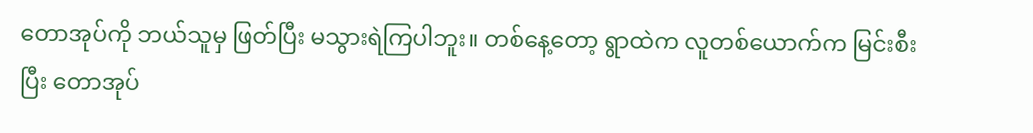တောအုပ်ကို ဘယ်သူမှ ဖြတ်ပြီး မသွားရဲကြပါဘူး။ တစ်နေ့တော့ ရွာထဲက လူတစ်ယောက်က မြင်းစီးပြီး တောအုပ်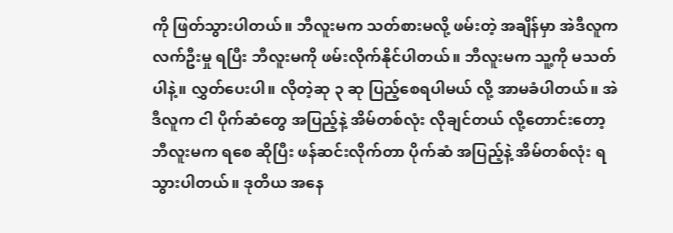ကို ဖြတ်သွားပါတယ်။ ဘီလူးမက သတ်စားမလို့ ဖမ်းတဲ့ အချိန်မှာ အဲဒီလူက လက်ဦးမှု ရပြီး ဘီလူးမကို ဖမ်းလိုက်နိုင်ပါတယ်။ ဘီလူးမက သူ့ကို မသတ်ပါနဲ့။ လွှတ်ပေးပါ။ လိုတဲ့ဆု ၃ ဆု ပြည့်စေရပါမယ် လို့ အာမခံပါတယ်။ အဲဒီလူက ငါ ပိုက်ဆံတွေ အပြည့်နဲ့ အိမ်တစ်လုံး လိုချင်တယ် လို့တောင်းတော့ ဘီလူးမက ရစေ ဆိုပြီး ဖန်ဆင်းလိုက်တာ ပိုက်ဆံ အပြည့်နဲ့ အိမ်တစ်လုံး ရ သွားပါတယ်။ ဒုတိယ အနေ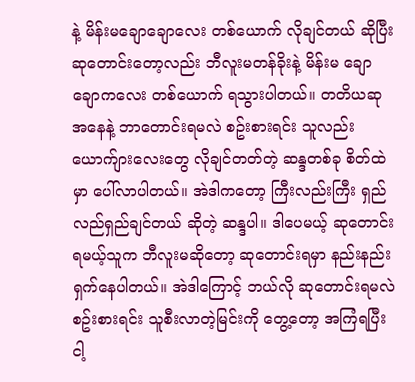နဲ့ မိန်းမချောချောလေး တစ်ယောက် လိုချင်တယ် ဆိုပြီး ဆုတောင်းတော့လည်း ဘီလူးမတန်ခိုးနဲ့ မိန်းမ ချောချောကလေး တစ်ယောက် ရသွားပါတယ်။ တတိယဆု အနေနဲ့ ဘာတောင်းရမလဲ စဥ်းစားရင်း သူလည်း ယောက်ျားလေးတွေ လိုချင်တတ်တဲ့ ဆန္ဒတစ်ခု စိတ်ထဲမှာ ပေါ်လာပါတယ်။ အဲဒါကတော့ ကြီးလည်းကြီး ရှည်လည်ရှည်ချင်တယ် ဆိုတဲ့ ဆန္ဒပါ။ ဒါပေမယ့် ဆုတောင်းရမယ့်သူက ဘီလူးမဆိုတော့ ဆုတောင်းရမှာ နည်းနည်း ရှက်နေပါတယ်။ အဲဒါကြောင့် ဘယ်လို ဆုတောင်းရမလဲ စဥ်းစားရင်း သူစီးလာတဲ့မြင်းကို တွေ့တော့ အကြံရပြီး ငါ့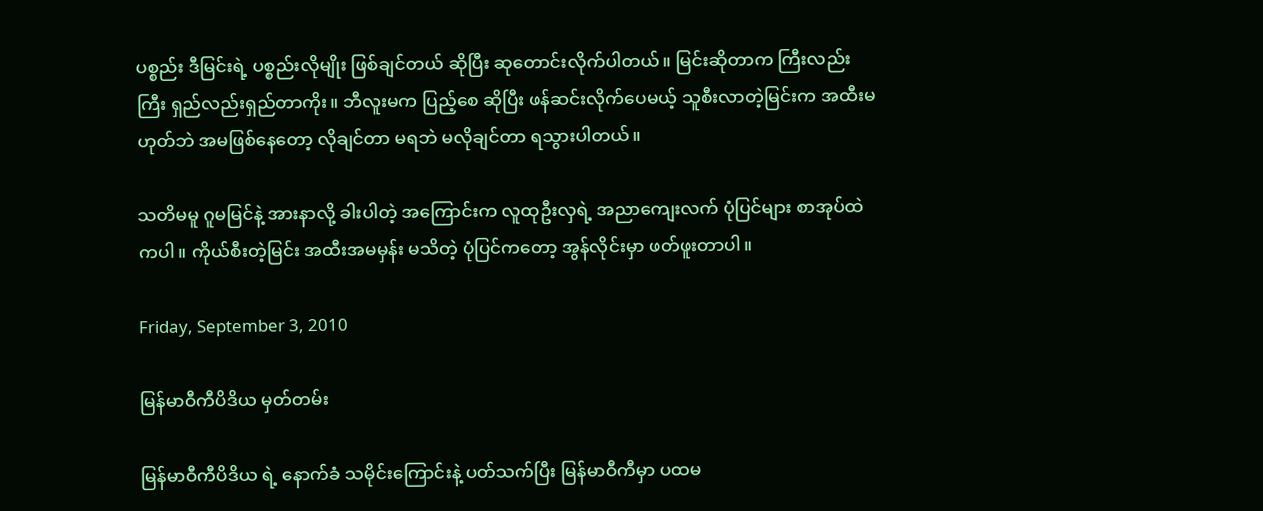ပစ္စည်း ဒီမြင်းရဲ့ ပစ္စည်းလိုမျိုး ဖြစ်ချင်တယ် ဆိုပြီး ဆုတောင်းလိုက်ပါတယ်။ မြင်းဆိုတာက ကြီးလည်းကြီး ရှည်လည်းရှည်တာကိုး။ ဘီလူးမက ပြည့်စေ ဆိုပြီး ဖန်ဆင်းလိုက်ပေမယ့် သူစီးလာတဲ့မြင်းက အထီးမဟုတ်ဘဲ အမဖြစ်နေတော့ လိုချင်တာ မရဘဲ မလိုချင်တာ ရသွားပါတယ်။

သတိမမူ ဂူမမြင်နဲ့ အားနာလို့ ခါးပါတဲ့ အကြောင်းက လူထုဦးလှရဲ့ အညာကျေးလက် ပုံပြင်များ စာအုပ်ထဲကပါ။ ကိုယ်စီးတဲ့မြင်း အထီးအမမှန်း မသိတဲ့ ပုံပြင်ကတော့ အွန်လိုင်းမှာ ဖတ်ဖူးတာပါ။

Friday, September 3, 2010

မြန်မာဝီကီပိဒိယ မှတ်တမ်း

မြန်မာဝီကီပိဒိယ ရဲ့ နောက်ခံ သမိုင်းကြောင်းနဲ့ ပတ်သက်ပြီး မြန်မာဝီကီမှာ ပထမ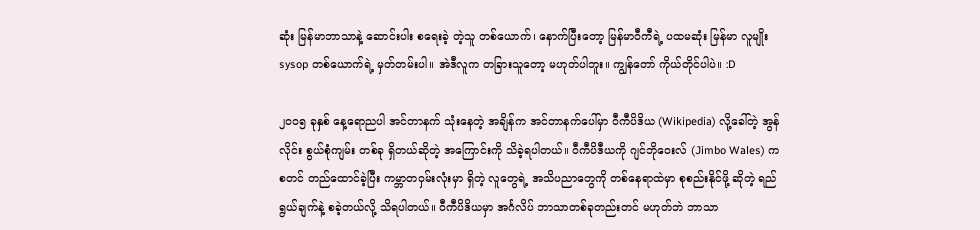ဆုံး မြန်မာဘာသာနဲ့ ဆောင်းပါး စရေးခဲ့ တဲ့သူ တစ်ယောက်၊ နောက်ပြီးတော့ မြန်မာဝီကီရဲ့ ပထမဆုံး မြန်မာ လူမျိုး sysop တစ်ယောက်ရဲ့ မှတ်တမ်းပါ။ အဲဒီလူက တခြားသူတော့ မဟုတ်ပါဘူး။ ကျွန်တော် ကိုယ်တိုင်ပါပဲ။ :D

၂၀၀၅ ခုနှစ် နေ့ရောညပါ အင်တာနက် သုံးနေတဲ့ အချိန်က အင်တာနက်ပေါ်မှာ ဝီကီပိဒိယ (Wikipedia) လို့ခေါ်တဲ့ အွန်လိုင်း စွယ်စုံကျမ်း တစ်ခု ရှိတယ်ဆိုတဲ့ အကြောင်းကို သိခဲ့ရပါတယ်။ ဝီကီပိဒီယကို ဂျင်ဘိုဝေးလ် (Jimbo Wales) က စတင် တည်ထောင်ခဲ့ပြီး ကမ္ဘာတဝှမ်းလုံးမှာ ရှိတဲ့ လူတွေရဲ့ အသိပညာတွေကို တစ်နေရာထဲမှာ စုစည်းနိုင်ဖို့ ဆိုတဲ့ ရည်ရွယ်ချက်နဲ့ စခဲ့တယ်လို့ သိရပါတယ်။ ဝီကီပိဒိယမှာ အင်္ဂလိပ် ဘာသာတစ်ခုတည်းတင် မဟုတ်ဘဲ ဘာသာ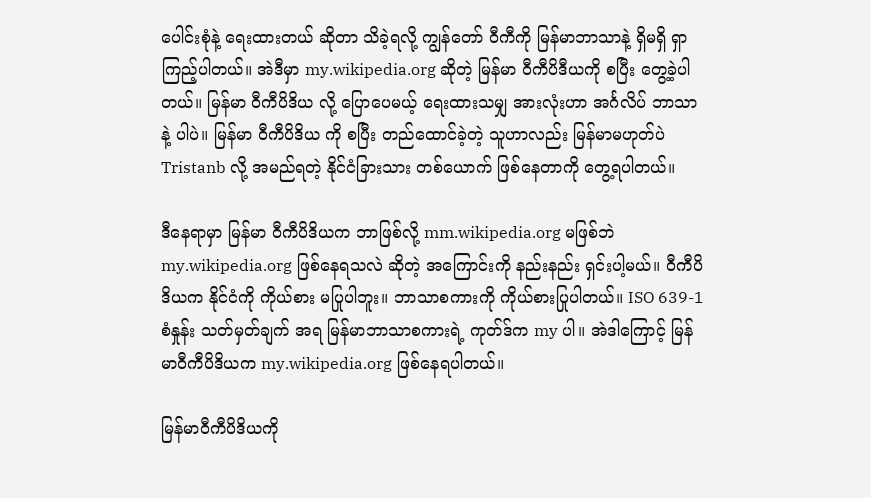ပေါင်းစုံနဲ့ ရေးထားတယ် ဆိုတာ သိခဲ့ရလို့ ကျွန်တော် ဝီကီကို မြန်မာဘာသာနဲ့ ရှိမရှိ ရှာကြည့်ပါတယ်။ အဲဒီမှာ my.wikipedia.org ဆိုတဲ့ မြန်မာ ဝီကီပိဒီယကို စပြီး တွေ့ခဲ့ပါတယ်။ မြန်မာ ဝီကီပိဒိယ လို့ ပြောပေမယ့် ရေးထားသမျှ အားလုံးဟာ အင်္ဂလိပ် ဘာသာနဲ့ ပါပဲ။ မြန်မာ ဝီကီပိဒိယ ကို စပြီး တည်ထောင်ခဲ့တဲ့ သူဟာလည်း မြန်မာမဟုတ်ပဲ Tristanb လို့ အမည်ရတဲ့ နိုင်ငံခြားသား တစ်ယောက် ဖြစ်နေတာကို တွေ့ရပါတယ်။

ဒီနေရာမှာ မြန်မာ ဝီကီပိဒိယက ဘာဖြစ်လို့ mm.wikipedia.org မဖြစ်ဘဲ my.wikipedia.org ဖြစ်နေရသလဲ ဆိုတဲ့ အကြောင်းကို နည်းနည်း ရှင်းပါ့မယ်။ ဝီကီပိဒိယက နိုင်ငံကို ကိုယ်စား မပြုပါဘူး။ ဘာသာစကားကို ကိုယ်စားပြုပါတယ်။ ISO 639-1  စံနှုန်း သတ်မှတ်ချက် အရ မြန်မာဘာသာစကားရဲ့ ကုတ်ဒ်က my ပါ။ အဲဒါကြောင့် မြန်မာဝီကီပိဒိယက my.wikipedia.org ဖြစ်နေရပါတယ်။

မြန်မာဝီကီပိဒိယကို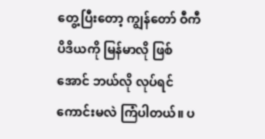တွေ့ပြီးတော့ ကျွန်တော် ဝီကီပိဒိယကို မြန်မာလို ဖြစ်အောင် ဘယ်လို လုပ်ရင် ကောင်းမလဲ ကြံပါတယ်။ ပ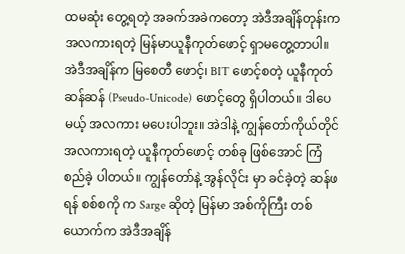ထမဆုံး တွေ့ရတဲ့ အခက်အခဲကတော့ အဲဒီအချိန်တုန်းက အလကားရတဲ့ မြန်မာယူနီကုတ်ဖောင့် ရှာမတွေ့တာပါ။ အဲဒီအချိန်က မြစေတီ ဖောင့်၊ BIT ဖောင့်စတဲ့ ယူနီကုတ်ဆန်ဆန် (Pseudo-Unicode) ဖောင့်တွေ ရှိပါတယ်။ ဒါပေမယ့် အလကား မပေးပါဘူး။ အဲဒါနဲ့ ကျွန်တော်ကိုယ်တိုင် အလကားရတဲ့ ယူနီကုတ်ဖောင့် တစ်ခု ဖြစ်အောင် ကြံစည်ခဲ့ ပါတယ်။ ကျွန်တော်နဲ့ အွန်လိုင်း မှာ ခင်ခဲ့တဲ့ ဆန်ဖရန် စစ်စကို က Sarge ဆိုတဲ့ မြန်မာ အစ်ကိုကြီး တစ်ယောက်က အဲဒီအချိန်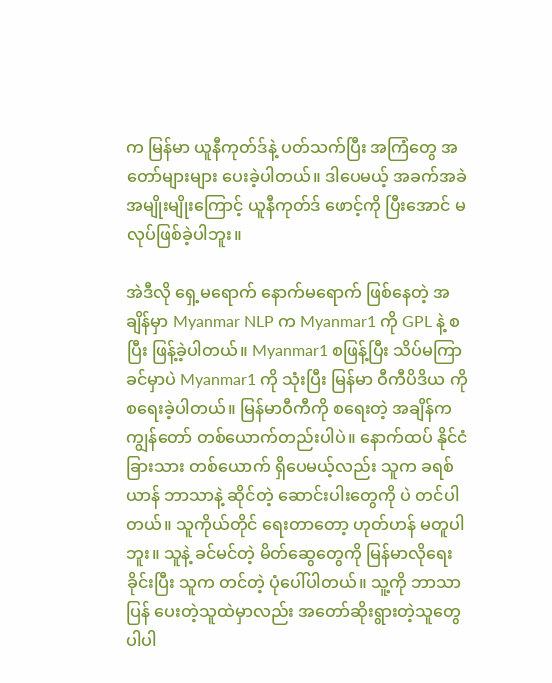က မြန်မာ ယူနီကုတ်ဒ်နဲ့ ပတ်သက်ပြီး အကြံတွေ အတော်များများ ပေးခဲ့ပါတယ်။ ဒါပေမယ့် အခက်အခဲ အမျိုးမျိုးကြောင့် ယူနီကုတ်ဒ် ဖောင့်ကို ပြီးအောင် မလုပ်ဖြစ်ခဲ့ပါဘူး။

အဲဒီလို ရှေ့မရောက် နောက်မရောက် ဖြစ်နေတဲ့ အချိန်မှာ Myanmar NLP က Myanmar1 ကို GPL နဲ့ စပြီး ဖြန့်ခဲ့ပါတယ်။ Myanmar1 စဖြန့်ပြီး သိပ်မကြာခင်မှာပဲ Myanmar1 ကို သုံးပြီး မြန်မာ ဝီကီပိဒိယ ကို စရေးခဲ့ပါတယ်။ မြန်မာဝီကီကို စရေးတဲ့ အချိန်က ကျွန်တော် တစ်ယောက်တည်းပါပဲ။ နောက်ထပ် နိုင်ငံခြားသား တစ်ယောက် ရှိပေမယ့်လည်း သူက ခရစ်ယာန် ဘာသာနဲ့ ဆိုင်တဲ့ ဆောင်းပါးတွေကို ပဲ တင်ပါတယ်။ သူကိုယ်တိုင် ရေးတာတော့ ဟုတ်ဟန် မတူပါဘူး။ သူနဲ့ ခင်မင်တဲ့ မိတ်ဆွေတွေကို မြန်မာလိုရေးခိုင်းပြီး သူက တင်တဲ့ ပုံပေါ်ပါတယ်။ သူ့ကို ဘာသာပြန် ပေးတဲ့သူထဲမှာလည်း အတော်ဆိုးရွားတဲ့သူတွေ ပါပါ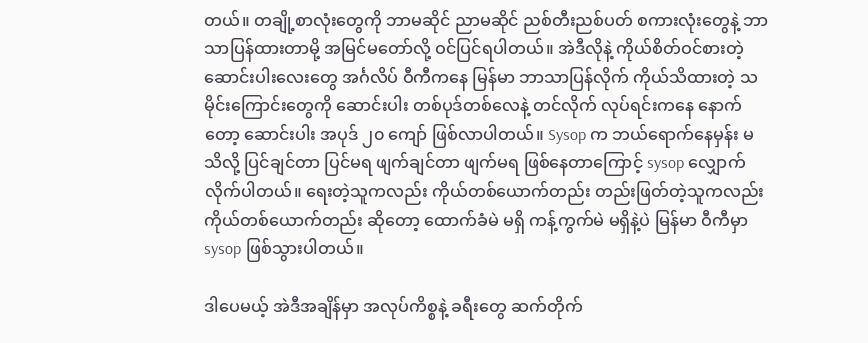တယ်။ တချို့စာလုံးတွေကို ဘာမဆိုင် ညာမဆိုင် ညစ်တီးညစ်ပတ် စကားလုံးတွေနဲ့ ဘာသာပြန်ထားတာမို့ အမြင်မတော်လို့ ဝင်ပြင်ရပါတယ်။ အဲဒီလိုနဲ့ ကိုယ်စိတ်ဝင်စားတဲ့ ဆောင်းပါးလေးတွေ အင်္ဂလိပ် ဝီကီကနေ မြန်မာ ဘာသာပြန်လိုက် ကိုယ်သိထားတဲ့ သမိုင်းကြောင်းတွေကို ဆောင်းပါး တစ်ပုဒ်တစ်လေနဲ့ တင်လိုက် လုပ်ရင်းကနေ နောက်တော့ ဆောင်းပါး အပုဒ် ၂၀ ကျော် ဖြစ်လာပါတယ်။ Sysop က ဘယ်ရောက်နေမှန်း မသိလို့ ပြင်ချင်တာ ပြင်မရ ဖျက်ချင်တာ ဖျက်မရ ဖြစ်နေတာကြောင့် sysop လျှောက်လိုက်ပါတယ်။ ရေးတဲ့သူကလည်း ကိုယ်တစ်ယောက်တည်း တည်းဖြတ်တဲ့သူကလည်း ကိုယ်တစ်ယောက်တည်း ဆိုတော့ ထောက်ခံမဲ မရှိ ကန့်ကွက်မဲ မရှိနဲ့ပဲ မြန်မာ ဝီကီမှာ sysop ဖြစ်သွားပါတယ်။

ဒါပေမယ့် အဲဒီအချိန်မှာ အလုပ်ကိစ္စနဲ့ ခရီးတွေ ဆက်တိုက်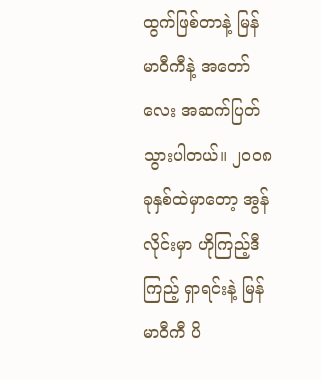ထွက်ဖြစ်တာနဲ့ မြန်မာဝီကီနဲ့ အတော်လေး အဆက်ပြတ် သွားပါတယ်။ ၂၀၀၈ ခုနှစ်ထဲမှာတော့ အွန်လိုင်းမှာ ဟိုကြည့်ဒီကြည့် ရှာရင်းနဲ့ မြန်မာဝီကီ ပိ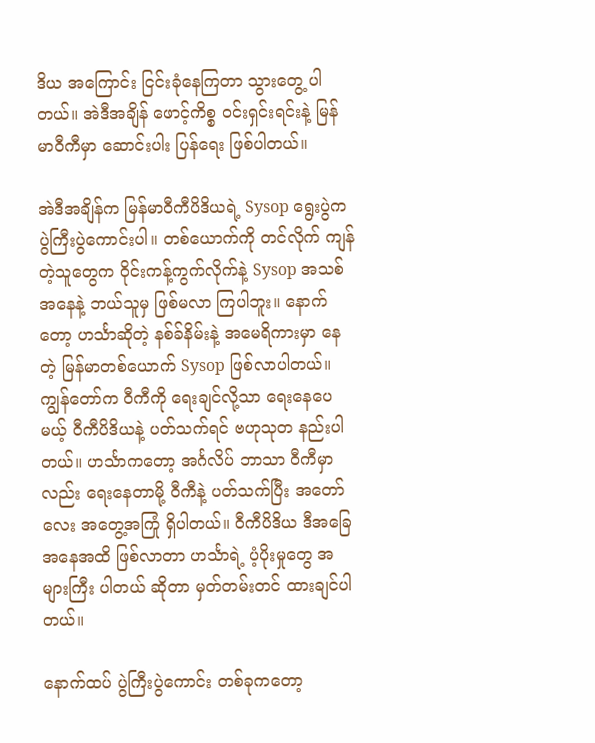ဒိယ အကြောင်း ငြင်းခုံနေကြတာ သွားတွေ့ ပါတယ်။ အဲဒီအချိန် ဖောင့်ကိစ္စ ဝင်းရှင်းရင်းနဲ့ မြန်မာဝီကီမှာ ဆောင်းပါး ပြန်ရေး ဖြစ်ပါတယ်။

အဲဒီအချိန်က မြန်မာဝီကီပိဒိယရဲ့ Sysop ရွေးပွဲက ပွဲကြီးပွဲကောင်းပါ။ တစ်ယောက်ကို တင်လိုက် ကျန်တဲ့သူတွေက ဝိုင်းကန့်ကွက်လိုက်နဲ့ Sysop အသစ် အနေနဲ့ ဘယ်သူမှ ဖြစ်မလာ ကြပါဘူး။ နောက်တော့ ဟင်္သာဆိုတဲ့ နစ်ခ်နိမ်းနဲ့ အမေရိကားမှာ နေတဲ့ မြန်မာတစ်ယောက် Sysop ဖြစ်လာပါတယ်။ ကျွန်တော်က ဝီကီကို ရေးချင်လို့သာ ရေးနေပေမယ့် ဝီကီပိဒိယနဲ့ ပတ်သက်ရင် ဗဟုသုတ နည်းပါတယ်။ ဟင်္သာကတော့ အင်္ဂလိပ် ဘာသာ ဝီကီမှာလည်း ရေးနေတာမို့ ဝီကီနဲ့ ပတ်သက်ပြီး အတော်လေး အတွေ့အကြုံ ရှိပါတယ်။ ဝီကီပိဒိယ ဒီအခြေအနေအထိ ဖြစ်လာတာ ဟင်္သာရဲ့ ပံ့ပိုးမှုတွေ အများကြီး ပါတယ် ဆိုတာ မှတ်တမ်းတင် ထားချင်ပါတယ်။

နောက်ထပ် ပွဲကြီးပွဲကောင်း တစ်ခုကတော့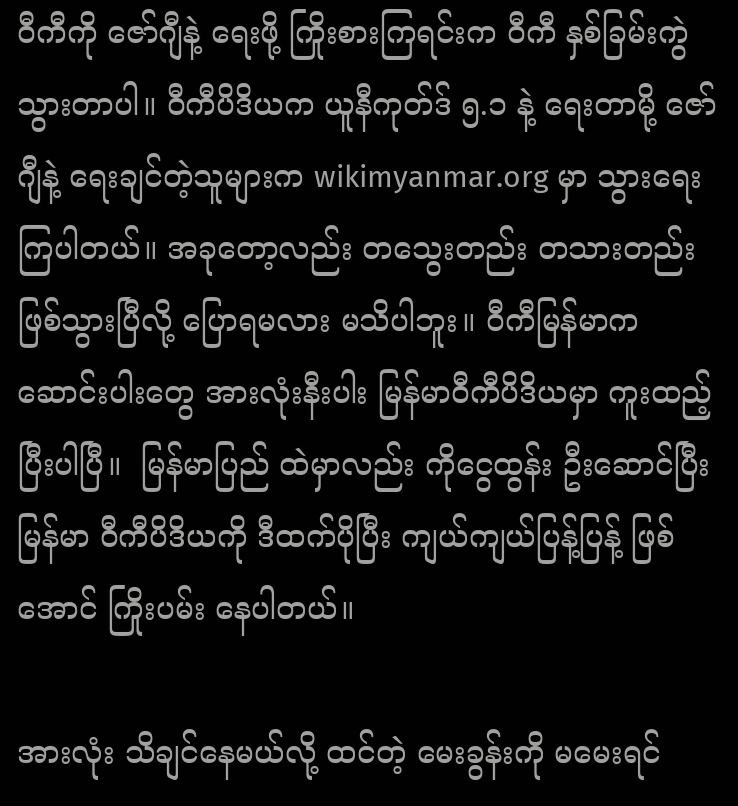ဝီကီကို ဇော်ဂျီနဲ့ ရေးဖို့ ကြိုးစားကြရင်းက ဝီကီ နှစ်ခြမ်းကွဲ သွားတာပါ။ ဝီကီပိဒိယက ယူနီကုတ်ဒ် ၅.၁ နဲ့ ရေးတာမို့ ဇော်ဂျီနဲ့ ရေးချင်တဲ့သူများက wikimyanmar.org မှာ သွားရေး ကြပါတယ်။ အခုတော့လည်း တသွေးတည်း တသားတည်း ဖြစ်သွားပြီလို့ ပြောရမလား မသိပါဘူး။ ဝီကီမြန်မာက ဆောင်းပါးတွေ အားလုံးနီးပါး မြန်မာဝီကီပိဒိယမှာ ကူးထည့်ပြီးပါပြီ။  မြန်မာပြည် ထဲမှာလည်း ကိုငွေထွန်း ဦးဆောင်ပြီး မြန်မာ ဝီကီပိဒိယကို ဒီထက်ပိုပြီး ကျယ်ကျယ်ပြန့်ပြန့် ဖြစ်အောင် ကြိုးပမ်း နေပါတယ်။

အားလုံး သိချင်နေမယ်လို့ ထင်တဲ့ မေးခွန်းကို မမေးရင်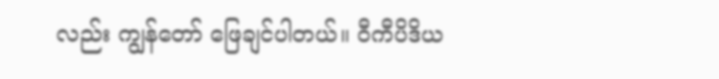လည်း ကျွန်တော် ဖြေချင်ပါတယ်။ ဝီကီပိဒိယ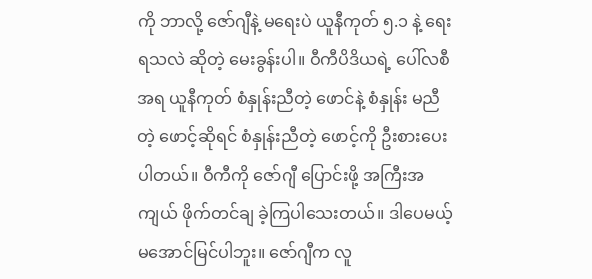ကို ဘာလို့ ဇော်ဂျီနဲ့ မရေးပဲ ယူနီကုတ် ၅.၁ နဲ့ ရေးရသလဲ ဆိုတဲ့ မေးခွန်းပါ။ ဝီကီပိဒိယရဲ့ ပေါ်လစီ အရ ယူနီကုတ် စံနှုန်းညီတဲ့ ဖောင်နဲ့ စံနှုန်း မညီတဲ့ ဖောင့်ဆိုရင် စံနှုန်းညီတဲ့ ဖောင့်ကို ဦးစားပေးပါတယ်။ ဝီကီကို ဇော်ဂျီ ပြောင်းဖို့ အကြီးအကျယ် ဖိုက်တင်ချ ခဲ့ကြပါသေးတယ်။ ဒါပေမယ့် မအောင်မြင်ပါဘူး။ ဇော်ဂျီက လူ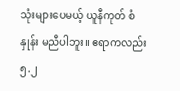သုံးများပေမယ့် ယူနီကုတ် စံနှုန်း မညီပါဘူး။ ဧရာကလည်း ၅.၂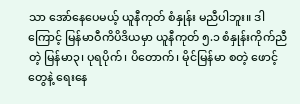သာ အော်နေပေမယ့် ယူနီကုတ် စံနှုန်း မညီပါဘူး။ ဒါကြောင့် မြန်မာဝီကိပိဒိယမှာ ယူနီကုတ် ၅.၁ စံနှုန်းကိုက်ညီတဲ့ မြန်မာ၃၊ ပုရပိုက်၊ ပိတောက်၊ မိုင်မြန်မာ စတဲ့ ဖောင့်တွေနဲ့ ရေးနေ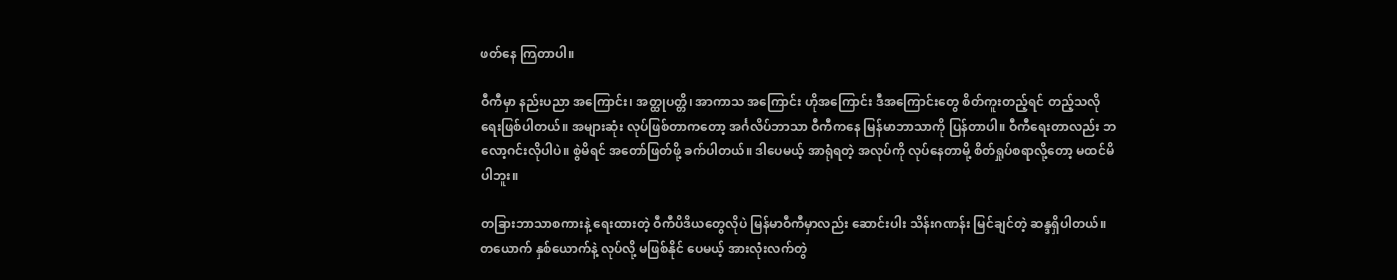ဖတ်နေ ကြတာပါ။

ဝီကီမှာ နည်းပညာ အကြောင်း၊ အတ္ထုပတ္တိ၊ အာကာသ အကြောင်း ဟိုအကြောင်း ဒီအကြောင်းတွေ စိတ်ကူးတည့်ရင် တည့်သလို ရေးဖြစ်ပါတယ်။ အများဆုံး လုပ်ဖြစ်တာကတော့ အင်္ဂလိပ်ဘာသာ ဝီကီကနေ မြန်မာဘာသာကို ပြန်တာပါ။ ဝီကီရေးတာလည်း ဘလော့ဂင်းလိုပါပဲ။ စွဲမိရင် အတော်ဖြတ်ဖို့ ခက်ပါတယ်။ ဒါပေမယ့် အာရုံရတဲ့ အလုပ်ကို လုပ်နေတာမို့ စိတ်ရှုပ်စရာလို့တော့ မထင်မိပါဘူး။

တခြားဘာသာစကားနဲ့ ရေးထားတဲ့ ဝီကီပိဒိယတွေလိုပဲ မြန်မာဝီကီမှာလည်း ဆောင်းပါး သိန်းဂဏန်း မြင်ချင်တဲ့ ဆန္ဒရှိပါတယ်။ တယောက် နှစ်ယောက်နဲ့ လုပ်လို့ မဖြစ်နိုင် ပေမယ့် အားလုံးလက်တွဲ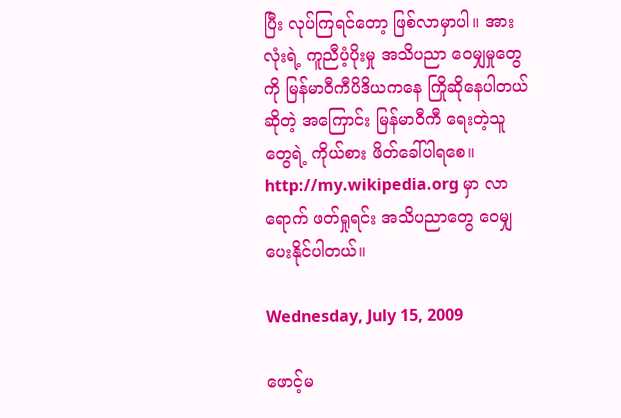ပြီး လုပ်ကြရင်တော့ ဖြစ်လာမှာပါ။ အားလုံးရဲ့ ကူညီပံ့ပိုးမှု အသိပညာ ဝေမျှမှုတွေကို မြန်မာဝီကီပိဒိယကနေ ကြိုဆိုနေပါတယ် ဆိုတဲ့ အကြောင်း မြန်မာဝီကီ ရေးတဲ့သူတွေရဲ့ ကိုယ်စား ဖိတ်ခေါ်ပါရစေ။ http://my.wikipedia.org မှာ လာရောက် ဖတ်ရှုရင်း အသိပညာတွေ ဝေမျှ ပေးနိုင်ပါတယ်။

Wednesday, July 15, 2009

ဖောင့်မ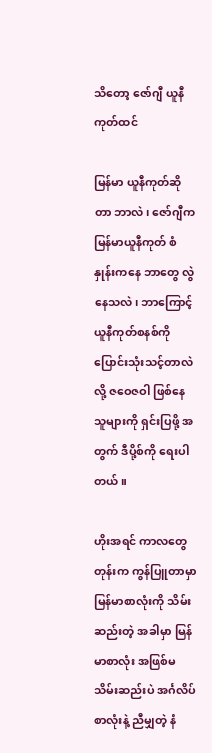သိတော့ ဇော်ဂျီ ယူနီကုတ်ထင်

မြန်မာ ယူနီကုတ်ဆိုတာ ဘာလဲ၊ ဇော်ဂျီက မြန်မာယူနီကုတ် စံနှုန်းကနေ ဘာတွေ လွဲနေသလဲ၊ ဘာကြောင့် ယူနီကုတ်စနစ်ကို ပြောင်းသုံးသင့်တာလဲလို့ ဇဝေဇဝါ ဖြစ်နေသူများကို ရှင်းပြဖို့ အတွက် ဒီပို့စ်ကို ရေးပါတယ်။

ဟိုးအရင် ကာလတွေတုန်းက ကွန်ပြူတာမှာ မြန်မာစာလုံးကို သိမ်းဆည်းတဲ့ အခါမှာ မြန်မာစာလုံး အဖြစ်မသိမ်းဆည်းပဲ အင်္ဂလိပ် စာလုံးနဲ့ ညီမျှတဲ့ နံ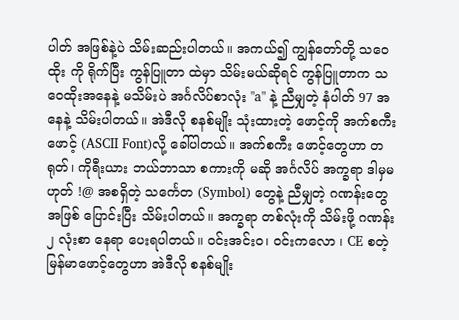ပါတ် အဖြစ်နဲ့ပဲ သိမ်းဆည်းပါတယ်။ အကယ်၍ ကျွန်တော်တို့ သဝေထိုး ကို ရိုက်ပြီး ကွန်ပြူတာ ထဲမှာ သိမ်းမယ်ဆိုရင် ကွန်ပြူတာက သဝေထိုးအနေနဲ့ မသိမ်းပဲ အင်္ဂလိပ်စာလုံး "a" နဲ့ ညီမျှတဲ့ နံပါတ် 97 အနေနဲ့ သိမ်းပါတယ်။ အဲဒီလို စနစ်မျိုး သုံးထားတဲ့ ဖောင့်ကို အက်စကီးဖောင့် (ASCII Font)လို့ ခေါ်ပါတယ်။ အက်စကီး ဖောင့်တွေဟာ တရုတ်၊ ကိုရီးယား ဘယ်ဘာသာ စကားကို မဆို အင်္ဂလိပ် အက္ခရာ ဒါမှမဟုတ် !@ အစရှိတဲ့ သင်္ကေတ (Symbol) တွေနဲ့ ညီမျှတဲ့ ဂဏန်းတွေ အဖြစ် ပြောင်းပြီး သိမ်းပါတယ်။ အက္ခရာ တစ်လုံးကို သိမ်းဖို့ ဂဏန်း ၂ လုံးစာ နေရာ ပေးရပါတယ်။ ဝင်းအင်းဝ၊ ဝင်းကလော ၊ CE စတဲ့ မြန်မာဖောင့်တွေဟာ အဲဒီလို စနစ်မျိုး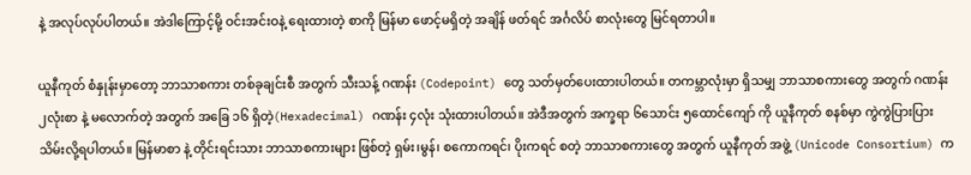နဲ့ အလုပ်လုပ်ပါတယ်။ အဲဒါကြောင့်မို့ ဝင်းအင်းဝနဲ့ ရေးထားတဲ့ စာကို မြန်မာ ဖောင့်မရှိတဲ့ အချိန် ဖတ်ရင် အင်္ဂလိပ် စာလုံးတွေ မြင်ရတာပါ။

ယူနီကုတ် စံနှုန်းမှာတော့ ဘာသာစကား တစ်ခုချင်းစီ အတွက် သီးသန့် ဂဏန်း (Codepoint) တွေ သတ်မှတ်ပေးထားပါတယ်။ တကမ္ဘာလုံးမှာ ရှိသမျှ ဘာသာစကားတွေ အတွက် ဂဏန်း ၂လုံးစာ နဲ့ မလောက်တဲ့ အတွက် အခြေ ၁၆ ရှိတဲ့(Hexadecimal) ဂဏန်း ၄လုံး သုံးထားပါတယ်။ အဲဒီအတွက် အက္ခရာ ၆သောင်း ၅ထောင်ကျော် ကို ယူနီကုတ် စနစ်မှာ ကွဲကွဲပြားပြား သိမ်းလို့ရပါတယ်။ မြန်မာစာ နဲ့ တိုင်းရင်းသား ဘာသာစကားများ ဖြစ်တဲ့ ရှမ်း၊မွန်၊ စကောကရင်၊ ပိုးကရင် စတဲ့ ဘာသာစကားတွေ အတွက် ယူနီကုတ် အဖွဲ့ (Unicode Consortium) က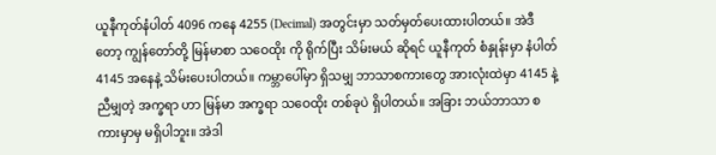ယူနီကုတ်နံပါတ် 4096 ကနေ 4255 (Decimal) အတွင်းမှာ သတ်မှတ်ပေးထားပါတယ်။ အဲဒီတော့ ကျွန်တော်တို့ မြန်မာစာ သဝေထိုး ကို ရိုက်ပြီး သိမ်းမယ် ဆိုရင် ယူနီကုတ် စံနှုန်းမှာ နံပါတ် 4145 အနေနဲ့ သိမ်းပေးပါတယ်။ ကမ္ဘာပေါ်မှာ ရှိသမျှ ဘာသာစကားတွေ အားလုံးထဲမှာ 4145 နဲ့ ညီမျှတဲ့ အက္ခရာ ဟာ မြန်မာ အက္ခရာ သဝေထိုး တစ်ခုပဲ ရှိပါတယ်။ အခြား ဘယ်ဘာသာ စကားမှာမှ မရှိပါဘူး။ အဲဒါ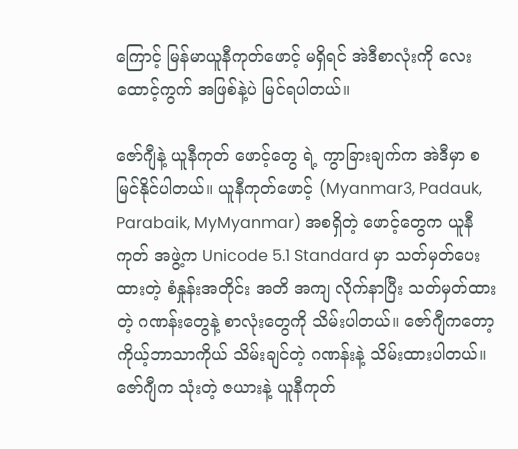ကြောင့် မြန်မာယူနီကုတ်ဖောင့် မရှိရင် အဲဒီစာလုံးကို လေးထောင့်ကွက် အဖြစ်နဲ့ပဲ မြင်ရပါတယ်။

ဇော်ဂျီနဲ့ ယူနီကုတ် ဖောင့်တွေ ရဲ့ ကွာခြားချက်က အဲဒီမှာ စမြင်နိုင်ပါတယ်။ ယူနီကုတ်ဖောင့် (Myanmar3, Padauk, Parabaik, MyMyanmar) အစရှိတဲ့ ဖောင့်တွေက ယူနီကုတ် အဖွဲ့က Unicode 5.1 Standard မှာ သတ်မှတ်ပေးထားတဲ့ စံနှုန်းအတိုင်း အတိ အကျ လိုက်နာပြီး သတ်မှတ်ထားတဲ့ ဂဏန်းတွေနဲ့ စာလုံးတွေကို သိမ်းပါတယ်။ ဇော်ဂျီကတော့ ကိုယ့်ဘာသာကိုယ် သိမ်းချင်တဲ့ ဂဏန်းနဲ့ သိမ်းထားပါတယ်။ ဇော်ဂျီက သုံးတဲ့ ဇယားနဲ့ ယူနီကုတ်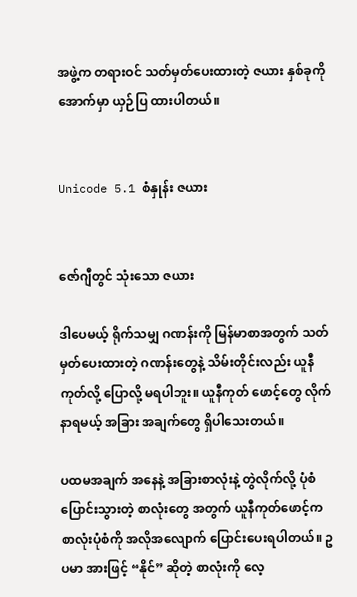အဖွဲ့က တရားဝင် သတ်မှတ်ပေးထားတဲ့ ဇယား နှစ်ခုကို အောက်မှာ ယှဉ်ပြ ထားပါတယ်။


Unicode 5.1 စံနှုန်း ဇယား


ဇော်ဂျီတွင် သုံးသော ဇယား

ဒါပေမယ့် ရိုက်သမျှ ဂဏန်းကို မြန်မာစာအတွက် သတ်မှတ်ပေးထားတဲ့ ဂဏန်းတွေနဲ့ သိမ်းတိုင်းလည်း ယူနီကုတ်လို့ ပြောလို့ မရပါဘူး။ ယူနီကုတ် ဖောင့်တွေ လိုက်နာရမယ့် အခြား အချက်တွေ ရှိပါသေးတယ်။

ပထမအချက် အနေနဲ့ အခြားစာလုံးနဲ့ တွဲလိုက်လို့ ပုံစံပြောင်းသွားတဲ့ စာလုံးတွေ အတွက် ယူနီကုတ်ဖောင့်က စာလုံးပုံစံကို အလိုအလျောက် ပြောင်းပေးရပါတယ်။ ဥပမာ အားဖြင့် “နိုင်” ဆိုတဲ့ စာလုံးကို လေ့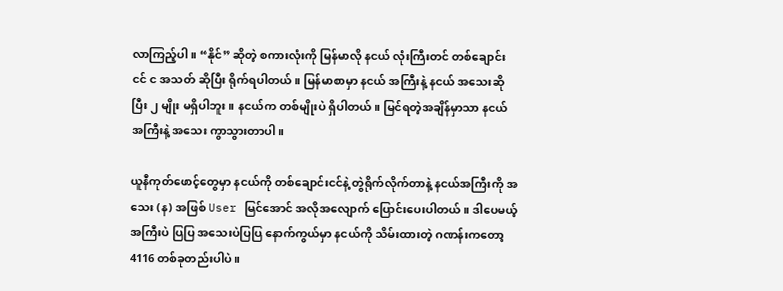လာကြည့်ပါ။ “နိုင်” ဆိုတဲ့ စကားလုံးကို မြန်မာလို နငယ် လုံးကြီးတင် တစ်ချောင်းငင် င အသတ် ဆိုပြီး ရိုက်ရပါတယ်။ မြန်မာစာမှာ နငယ် အကြီးနဲ့ နငယ် အသေးဆိုပြီး ၂ မျိုး မရှိပါဘူး။ နငယ်က တစ်မျိုးပဲ ရှိပါတယ်။ မြင်ရတဲ့အချိန်မှာသာ နငယ် အကြီးနဲ့ အသေး ကွာသွားတာပါ။

ယူနီကုတ်ဖောင့်တွေမှာ နငယ်ကို တစ်ချောင်းငင်နဲ့ တွဲရိုက်လိုက်တာနဲ့ နငယ်အကြီးကို အသေး (န) အဖြစ် User မြင်အောင် အလိုအလျောက် ပြောင်းပေးပါတယ်။ ဒါပေမယ့် အကြီးပဲ ပြပြ အသေးပဲပြပြ နောက်ကွယ်မှာ နငယ်ကို သိမ်းထားတဲ့ ဂဏန်းကတော့ 4116 တစ်ခုတည်းပါပဲ။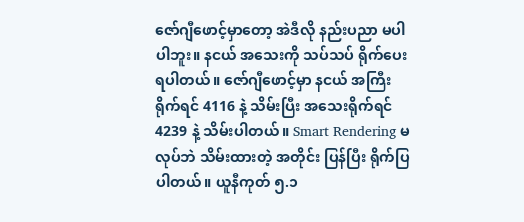ဇော်ဂျီဖောင့်မှာတော့ အဲဒီလို နည်းပညာ မပါပါဘူး။ နငယ် အသေးကို သပ်သပ် ရိုက်ပေးရပါတယ်။ ဇော်ဂျီဖောင့်မှာ နငယ် အကြီး ရိုက်ရင် 4116 နဲ့ သိမ်းပြီး အသေးရိုက်ရင် 4239 နဲ့ သိမ်းပါတယ်။ Smart Rendering မလုပ်ဘဲ သိမ်းထားတဲ့ အတိုင်း ပြန်ပြီး ရိုက်ပြ ပါတယ်။ ယူနီကုတ် ၅.၁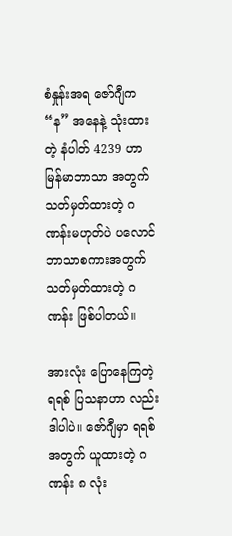စံနှုန်းအရ ဇော်ဂျီက “န” အနေနဲ့ သုံးထားတဲ့ နံပါတ် 4239 ဟာ မြန်မာဘာသာ အတွက် သတ်မှတ်ထားတဲ့ ဂဏန်းမဟုတ်ပဲ ပလောင် ဘာသာစကားအတွက် သတ်မှတ်ထားတဲ့ ဂဏန်း ဖြစ်ပါတယ်။

အားလုံး ပြောနေကြတဲ့ ရရစ် ပြသနာဟာ လည်း ဒါပါပဲ။ ဇော်ဂျီမှာ ရရစ် အတွက် ယူထားတဲ့ ဂဏန်း ၈ လုံး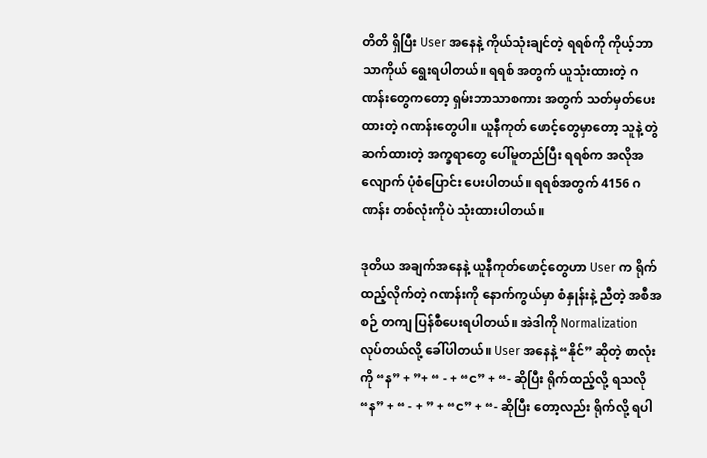တိတိ ရှိပြီး User အနေနဲ့ ကိုယ်သုံးချင်တဲ့ ရရစ်ကို ကိုယ့်ဘာသာကိုယ် ရွေးရပါတယ်။ ရရစ် အတွက် ယူသုံးထားတဲ့ ဂဏန်းတွေကတော့ ရှမ်းဘာသာစကား အတွက် သတ်မှတ်ပေးထားတဲ့ ဂဏန်းတွေပါ။ ယူနီကုတ် ဖောင့်တွေမှာတော့ သူနဲ့ တွဲဆက်ထားတဲ့ အက္ခရာတွေ ပေါ်မူတည်ပြီး ရရစ်က အလိုအလျောက် ပုံစံပြောင်း ပေးပါတယ်။ ရရစ်အတွက် 4156 ဂဏန်း တစ်လုံးကိုပဲ သုံးထားပါတယ်။

ဒုတိယ အချက်အနေနဲ့ ယူနီကုတ်ဖောင့်တွေဟာ User က ရိုက်ထည့်လိုက်တဲ့ ဂဏန်းကို နောက်ကွယ်မှာ စံနှုန်းနဲ့ ညီတဲ့ အစီအစဉ် တကျ ပြန်စီပေးရပါတယ်။ အဲဒါကို Normalization လုပ်တယ်လို့ ခေါ်ပါတယ်။ User အနေနဲ့ “နိုင်” ဆိုတဲ့ စာလုံးကို “န” + ”+ “ - + “င” + “- ဆိုပြီး ရိုက်ထည့်လို့ ရသလို “န” + “ - + ” + “င” + “- ဆိုပြီး တော့လည်း ရိုက်လို့ ရပါ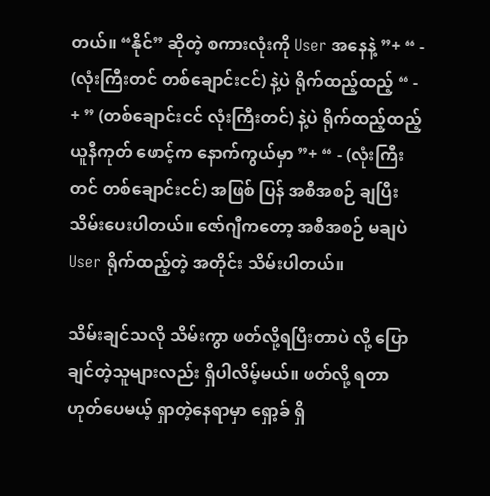တယ်။ “နိုင်” ဆိုတဲ့ စကားလုံးကို User အနေနဲ့ ”+ “ - (လုံးကြီးတင် တစ်ချောင်းငင်) နဲ့ပဲ ရိုက်ထည့်ထည့် “ - + ” (တစ်ချောင်းငင် လုံးကြီးတင်) နဲ့ပဲ ရိုက်ထည့်ထည့် ယူနီကုတ် ဖောင့်က နောက်ကွယ်မှာ ”+ “ - (လုံးကြီးတင် တစ်ချောင်းငင်) အဖြစ် ပြန် အစီအစဉ် ချပြီး သိမ်းပေးပါတယ်။ ဇော်ဂျီကတော့ အစီအစဉ် မချပဲ User ရိုက်ထည့်တဲ့ အတိုင်း သိမ်းပါတယ်။

သိမ်းချင်သလို သိမ်းကွာ ဖတ်လို့ရပြီးတာပဲ လို့ ပြောချင်တဲ့သူများလည်း ရှိပါလိမ့်မယ်။ ဖတ်လို့ ရတာ ဟုတ်ပေမယ့် ရှာတဲ့နေရာမှာ ရှော့ခ် ရှိ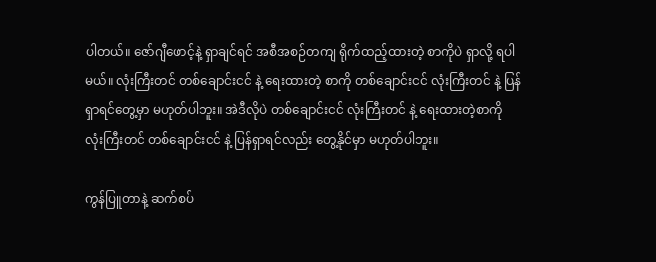ပါတယ်။ ဇော်ဂျီဖောင့်နဲ့ ရှာချင်ရင် အစီအစဉ်တကျ ရိုက်ထည့်ထားတဲ့ စာကိုပဲ ရှာလို့ ရပါမယ်။ လုံးကြီးတင် တစ်ချောင်းငင် နဲ့ ရေးထားတဲ့ စာကို တစ်ချောင်းငင် လုံးကြီးတင် နဲ့ ပြန်ရှာရင်တွေ့မှာ မဟုတ်ပါဘူး။ အဲဒီလိုပဲ တစ်ချောင်းငင် လုံးကြီးတင် နဲ့ ရေးထားတဲ့စာကို လုံးကြီးတင် တစ်ချောင်းငင် နဲ့ ပြန်ရှာရင်လည်း တွေ့နိုင်မှာ မဟုတ်ပါဘူး။

ကွန်ပြူတာနဲ့ ဆက်စပ်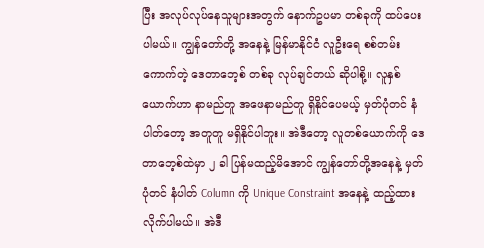ပြီး အလုပ်လုပ်နေသူများအတွက် နောက်ဥပမာ တစ်ခုကို ထပ်ပေးပါမယ်။ ကျွန်တော်တို့ အနေနဲ့ မြန်မာနိုင်ငံ လူဦးရေ စစ်တမ်း ကောက်တဲ့ ဒေတာဘေ့စ် တစ်ခု လုပ်ချင်တယ် ဆိုပါစို့။ လူနှစ်ယောက်ဟာ နာမည်တူ အဖေနာမည်တူ ရှိနိုင်ပေမယ့် မှတ်ပုံတင် နံပါတ်တော့ အတူတူ မရှိနိုင်ပါဘူး။ အဲဒီတော့ လူတစ်ယောက်ကို ဒေတာဘေ့စ်ထဲမှာ ၂ ခါ ပြန်မထည့်မိအောင် ကျွန်တော်တို့အနေနဲ့ မှတ်ပုံတင် နံပါတ် Column ကို Unique Constraint အနေနဲ့ ထည့်ထား လိုက်ပါမယ်။ အဲဒီ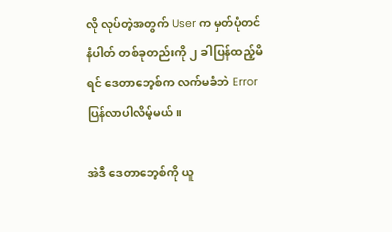လို လုပ်တဲ့အတွက် User က မှတ်ပုံတင် နံပါတ် တစ်ခုတည်းကို ၂ ခါပြန်ထည့်မိရင် ဒေတာဘေ့စ်က လက်မခံဘဲ Error ပြန်လာပါလိမ့်မယ်။

အဲဒီ ဒေတာဘေ့စ်ကို ယူ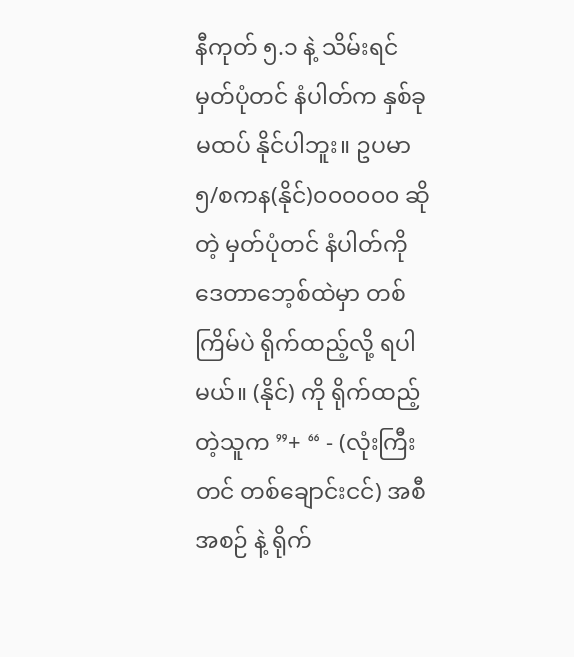နီကုတ် ၅.၁ နဲ့ သိမ်းရင် မှတ်ပုံတင် နံပါတ်က နှစ်ခု မထပ် နိုင်ပါဘူး။ ဥပမာ ၅/စကန(နိုင်)၀၀၀၀၀၀ ဆိုတဲ့ မှတ်ပုံတင် နံပါတ်ကို ဒေတာဘေ့စ်ထဲမှာ တစ်ကြိမ်ပဲ ရိုက်ထည့်လို့ ရပါမယ်။ (နိုင်) ကို ရိုက်ထည့်တဲ့သူက ”+ “ - (လုံးကြီးတင် တစ်ချောင်းငင်) အစီအစဉ် နဲ့ ရိုက်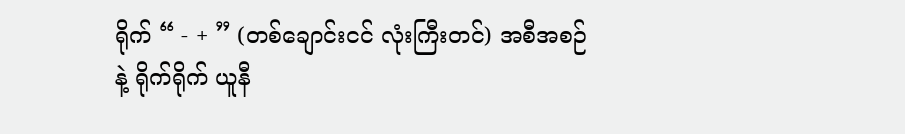ရိုက် “ - + ” (တစ်ချောင်းငင် လုံးကြီးတင်) အစီအစဉ်နဲ့ ရိုက်ရိုက် ယူနီ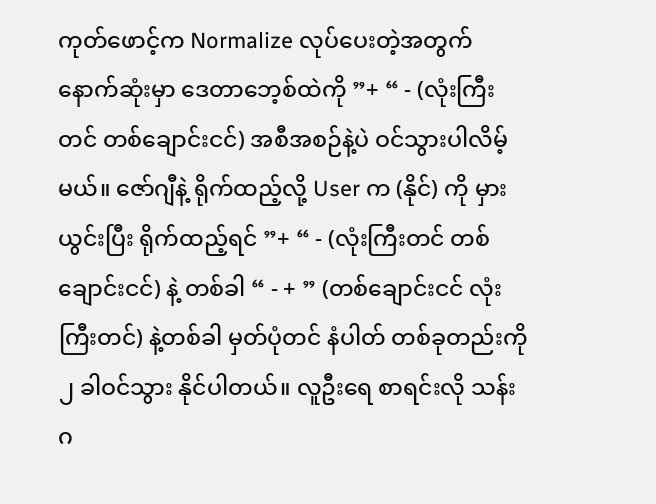ကုတ်ဖောင့်က Normalize လုပ်ပေးတဲ့အတွက် နောက်ဆုံးမှာ ဒေတာဘေ့စ်ထဲကို ”+ “ - (လုံးကြီးတင် တစ်ချောင်းငင်) အစီအစဉ်နဲ့ပဲ ဝင်သွားပါလိမ့်မယ်။ ဇော်ဂျီနဲ့ ရိုက်ထည့်လို့ User က (နိုင်) ကို မှားယွင်းပြီး ရိုက်ထည့်ရင် ”+ “ - (လုံးကြီးတင် တစ်ချောင်းငင်) နဲ့ တစ်ခါ “ - + ” (တစ်ချောင်းငင် လုံးကြီးတင်) နဲ့တစ်ခါ မှတ်ပုံတင် နံပါတ် တစ်ခုတည်းကို ၂ ခါဝင်သွား နိုင်ပါတယ်။ လူဦးရေ စာရင်းလို သန်းဂ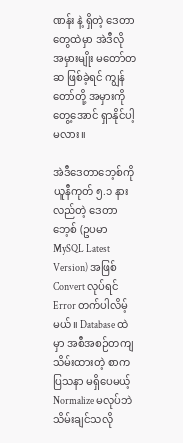ဏန်း နဲ့ ရှိတဲ့ ဒေတာတွေထဲမှာ အဲဒီလို အမှားမျိုး မတော်တဆ ဖြစ်ခဲ့ရင် ကျွန်တော်တို့ အမှားကို တွေ့အောင် ရှာနိုင်ပါ့မလား။

အဲဒီဒေတာဘေ့စ်ကို ယူနီကုတ် ၅.၁ နားလည်တဲ့ ဒေတာဘေ့စ် (ဥပမာ MySQL Latest Version) အဖြစ် Convert လုပ်ရင် Error တက်ပါလိမ့်မယ်။ Database ထဲမှာ အစီအစဉ်တကျ သိမ်းထားတဲ့ စာက ပြသနာ မရှိပေမယ့် Normalize မလုပ်ဘဲ သိမ်းချင်သလို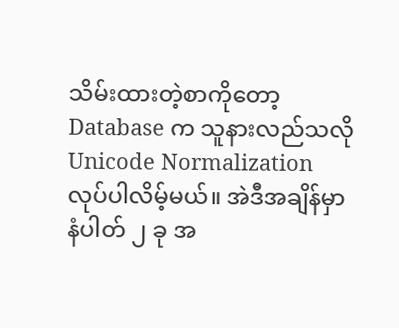သိမ်းထားတဲ့စာကိုတော့ Database က သူနားလည်သလို Unicode Normalization လုပ်ပါလိမ့်မယ်။ အဲဒီအချိန်မှာ နံပါတ် ၂ ခု အ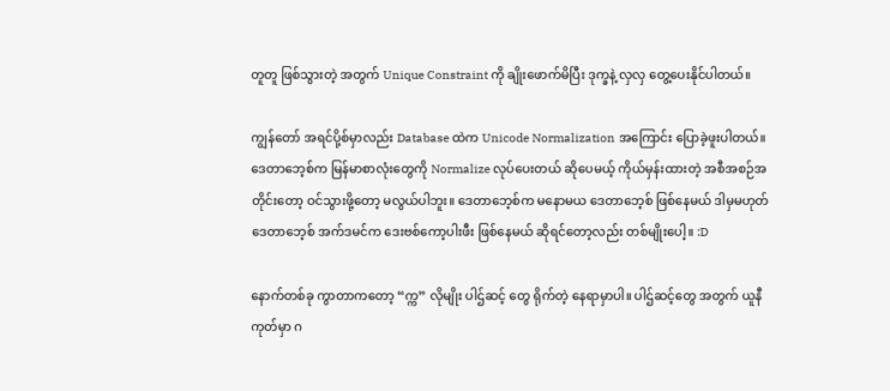တူတူ ဖြစ်သွားတဲ့ အတွက် Unique Constraint ကို ချိုးဖောက်မိပြီး ဒုက္ခနဲ့ လှလှ တွေ့ပေးနိုင်ပါတယ်။

ကျွန်တော် အရင်ပို့စ်မှာလည်း Database ထဲက Unicode Normalization အကြောင်း ပြောခဲ့ဖူးပါတယ်။ ဒေတာဘေ့စ်က မြန်မာစာလုံးတွေကို Normalize လုပ်ပေးတယ် ဆိုပေမယ့် ကိုယ်မှန်းထားတဲ့ အစီအစဉ်အတိုင်းတော့ ဝင်သွားဖို့တော့ မလွယ်ပါဘူး။ ဒေတာဘေ့စ်က မနောမယ ဒေတာဘေ့စ် ဖြစ်နေမယ် ဒါမှမဟုတ် ဒေတာဘေ့စ် အက်ဒမင်က ဒေးဗစ်ကော့ပါးဖီး ဖြစ်နေမယ် ဆိုရင်တော့လည်း တစ်မျိုးပေါ့။ :D

နောက်တစ်ခု ကွာတာကတော့ “က္က” လိုမျိုး ပါဌ်ဆင့် တွေ ရိုက်တဲ့ နေရာမှာပါ။ ပါဌ်ဆင့်တွေ အတွက် ယူနီကုတ်မှာ ဂ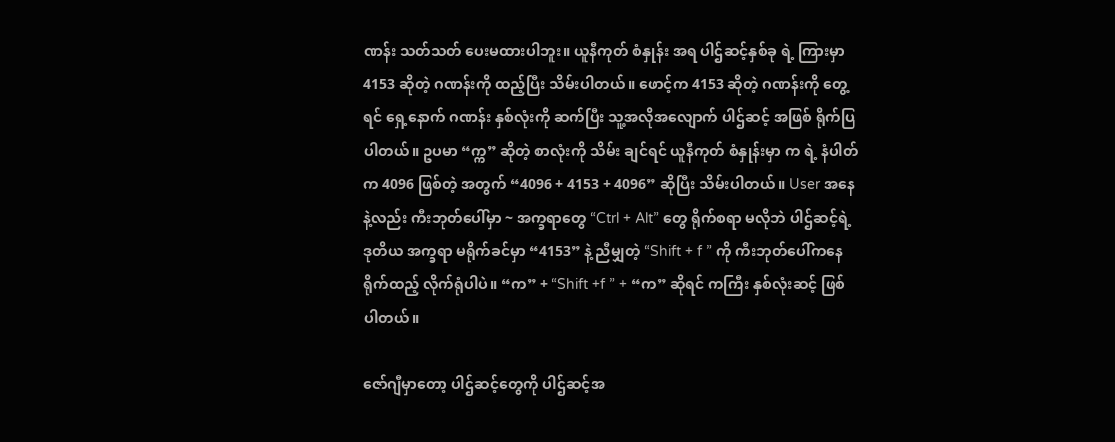ဏန်း သတ်သတ် ပေးမထားပါဘူး။ ယူနီကုတ် စံနှုန်း အရ ပါဌ်ဆင့်နှစ်ခု ရဲ့ ကြားမှာ 4153 ဆိုတဲ့ ဂဏန်းကို ထည့်ပြီး သိမ်းပါတယ်။ ဖောင့်က 4153 ဆိုတဲ့ ဂဏန်းကို တွေ့ရင် ရှေ့နောက် ဂဏန်း နှစ်လုံးကို ဆက်ပြီး သူ့အလိုအလျောက် ပါဌ်ဆင့် အဖြစ် ရိုက်ပြ ပါတယ်။ ဥပမာ “က္က” ဆိုတဲ့ စာလုံးကို သိမ်း ချင်ရင် ယူနီကုတ် စံနှုန်းမှာ က ရဲ့ နံပါတ်က 4096 ဖြစ်တဲ့ အတွက် “4096 + 4153 + 4096” ဆိုပြီး သိမ်းပါတယ်။ User အနေနဲ့လည်း ကီးဘုတ်ပေါ်မှာ ~ အက္ခရာတွေ “Ctrl + Alt” တွေ ရိုက်စရာ မလိုဘဲ ပါဌ်ဆင့်ရဲ့ ဒုတိယ အက္ခရာ မရိုက်ခင်မှာ “4153” နဲ့ ညီမျှတဲ့ “Shift + f ” ကို ကီးဘုတ်ပေါ်ကနေ ရိုက်ထည့် လိုက်ရုံပါပဲ။ “က” + “Shift +f ” + “က” ဆိုရင် ကကြီး နှစ်လုံးဆင့် ဖြစ်ပါတယ်။

ဇော်ဂျီမှာတော့ ပါဌ်ဆင့်တွေကို ပါဌ်ဆင့်အ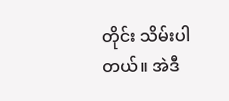တိုင်း သိမ်းပါတယ်။ အဲဒီ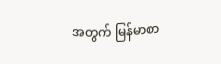အတွက် မြန်မာစာ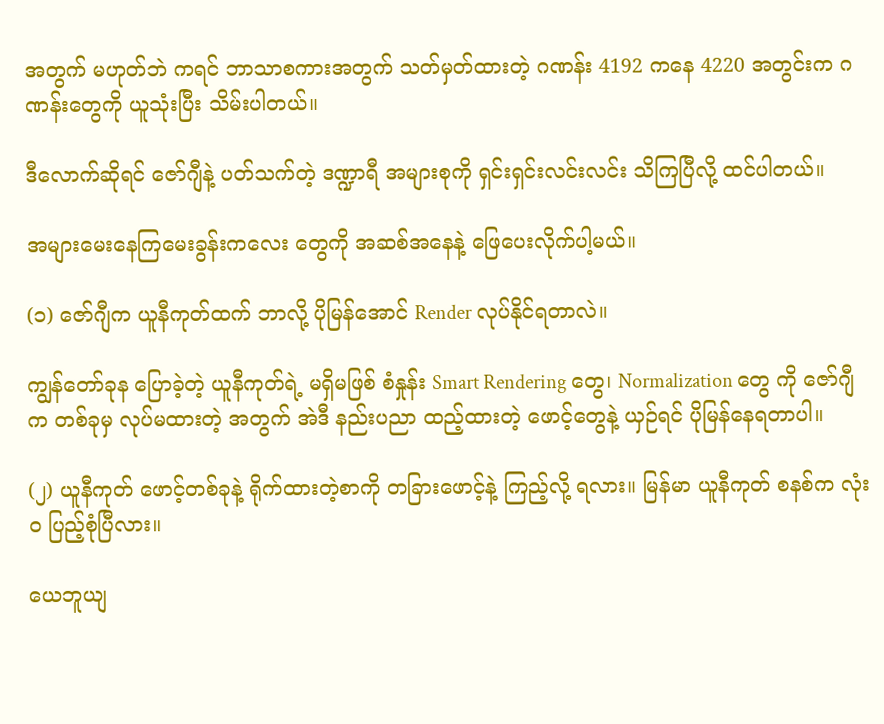အတွက် မဟုတ်ဘဲ ကရင် ဘာသာစကားအတွက် သတ်မှတ်ထားတဲ့ ဂဏန်း 4192 ကနေ 4220 အတွင်းက ဂဏန်းတွေကို ယူသုံးပြီး သိမ်းပါတယ်။

ဒီလောက်ဆိုရင် ဇော်ဂျီနဲ့ ပတ်သက်တဲ့ ဒဏ္ဍာရီ အများစုကို ရှင်းရှင်းလင်းလင်း သိကြပြီလို့ ထင်ပါတယ်။

အများမေးနေကြမေးခွန်းကလေး တွေကို အဆစ်အနေနဲ့ ဖြေပေးလိုက်ပါ့မယ်။

(၁) ဇော်ဂျီက ယူနီကုတ်ထက် ဘာလို့ ပိုမြန်အောင် Render လုပ်နိုင်ရတာလဲ။

ကျွန်တော်ခုန ပြောခဲ့တဲ့ ယူနီကုတ်ရဲ့ မရှိမဖြစ် စံနှုန်း Smart Rendering တွေ၊ Normalization တွေ ကို ဇော်ဂျီက တစ်ခုမှ လုပ်မထားတဲ့ အတွက် အဲဒီ နည်းပညာ ထည့်ထားတဲ့ ဖောင့်တွေနဲ့ ယှဉ်ရင် ပိုမြန်နေရတာပါ။

(၂) ယူနီကုတ် ဖောင့်တစ်ခုနဲ့ ရိုက်ထားတဲ့စာကို တခြားဖောင့်နဲ့ ကြည့်လို့ ရလား။ မြန်မာ ယူနီကုတ် စနစ်က လုံးဝ ပြည့်စုံပြီလား။

ယေဘူယျ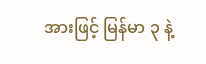အားဖြင့် မြန်မာ ၃ နဲ့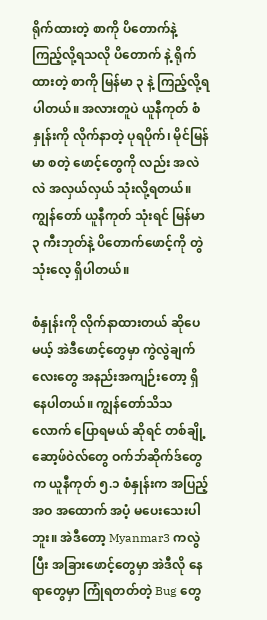ရိုက်ထားတဲ့ စာကို ပိတောက်နဲ့ ကြည့်လို့ရသလို ပိတောက် နဲ့ ရိုက်ထားတဲ့ စာကို မြန်မာ ၃ နဲ့ ကြည့်လို့ရပါတယ်။ အလားတူပဲ ယူနီကုတ် စံနှုန်းကို လိုက်နာတဲ့ ပုရပိုက်၊ မိုင်မြန်မာ စတဲ့ ဖောင့်တွေကို လည်း အလဲလဲ အလှယ်လှယ် သုံးလို့ရတယ်။ ကျွန်တော် ယူနီကုတ် သုံးရင် မြန်မာ ၃ ကီးဘုတ်နဲ့ ပိတောက်ဖောင့်ကို တွဲသုံးလေ့ ရှိပါတယ်။

စံနှုန်းကို လိုက်နာထားတယ် ဆိုပေမယ့် အဲဒီဖောင့်တွေမှာ ကွဲလွဲချက်လေးတွေ အနည်းအကျဉ်းတော့ ရှိနေပါတယ်။ ကျွန်တော်သိသလောက် ပြောရမယ် ဆိုရင် တစ်ချို့ ဆော့ဖ်ဝဲလ်တွေ ဝက်ဘ်ဆိုက်ဒ်တွေက ယူနီကုတ် ၅.၁ စံနှုန်းက အပြည့်အဝ အထောက် အပံ့ မပေးသေးပါဘူး။ အဲဒီတော့ Myanmar3 ကလွဲပြီး အခြားဖောင့်တွေမှာ အဲဒီလို နေရာတွေမှာ ကြုံရတတ်တဲ့ Bug တွေ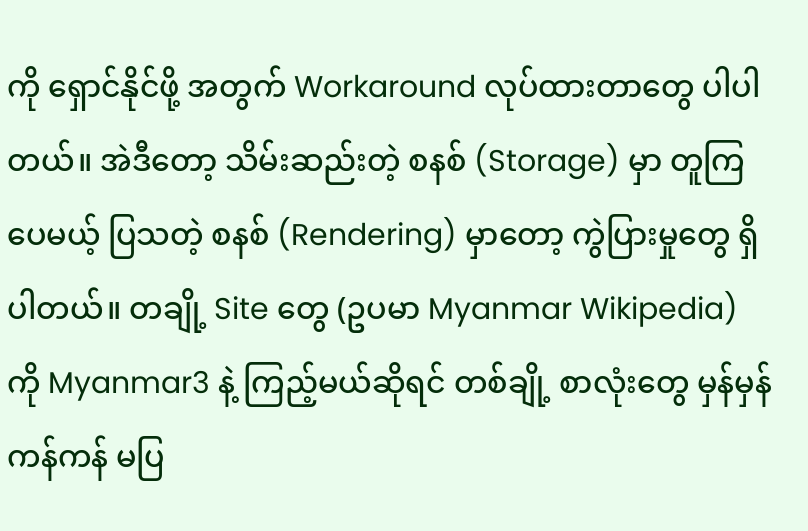ကို ရှောင်နိုင်ဖို့ အတွက် Workaround လုပ်ထားတာတွေ ပါပါတယ်။ အဲဒီတော့ သိမ်းဆည်းတဲ့ စနစ် (Storage) မှာ တူကြပေမယ့် ပြသတဲ့ စနစ် (Rendering) မှာတော့ ကွဲပြားမှုတွေ ရှိပါတယ်။ တချို့ Site တွေ (ဥပမာ Myanmar Wikipedia) ကို Myanmar3 နဲ့ ကြည့်မယ်ဆိုရင် တစ်ချို့ စာလုံးတွေ မှန်မှန်ကန်ကန် မပြ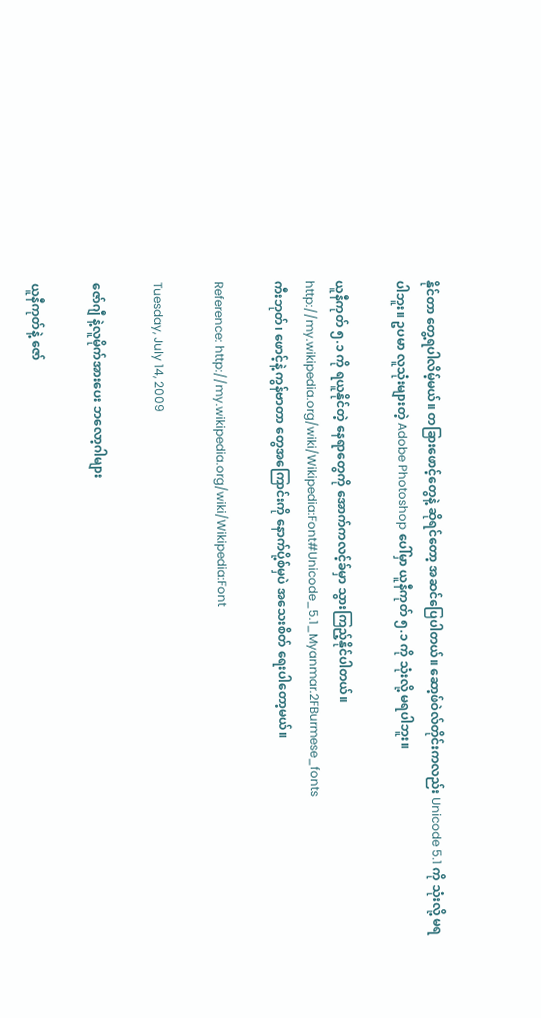နိုင်တာ တွေ့ရပါလိမ့်မယ်။ တခြားဖောင့်တွေနဲ့ ဆိုရင်တော့ အဆင်ပြေပါတယ်။ ဆော့ဖ်ဝဲလ်တိုင်းကလည်း Unicode 5.1 ကို သုံးလို့ မရပါဘူး။ ဥပမာ လူသုံးများတဲ့ Adobe Photoshop ပေါ်မှာ ယူနီကုတ် ၅.၁ ကို သုံးလို့ မရပါဘူး။

ယူနီကုတ် ၅.၁ ကို ရယူနိုင်တဲ့ နေရာတွေကို အောက်ကလင့်ခ်မှာ သွားကြည့်နိုင်ပါတယ်။
http://my.wikipedia.org/wiki/Wikipedia:Font#Unicode_5.1_Myanmar.2FBurmese_fonts
ကီးဘုတ်၊ ဖောင့်နဲ့ ကွန်ဗာတာ တွေအကြောင်းကို နောက်ပို့စ်မှပဲ အသေးစိတ် ရေးပါတော့မယ်။

Reference: http://my.wikipedia.org/wiki/Wikipedia:Font

Tuesday, July 14, 2009

ဇော်ဂျီ နဲ့လူမိုက်အားပေး ဘလော့ဂါများ

ယူနီကုတ်နဲ့ ဇော်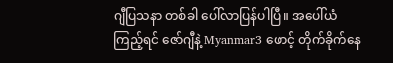ဂျီပြသနာ တစ်ခါ ပေါ်လာပြန်ပါပြီ။ အပေါ်ယံကြည့်ရင် ဇော်ဂျီနဲ့ Myanmar3 ဖောင့် တိုက်ခိုက်နေ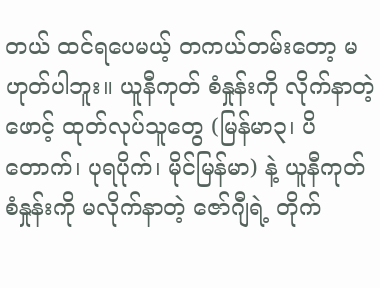တယ် ထင်ရပေမယ့် တကယ်တမ်းတော့ မဟုတ်ပါဘူး။ ယူနီကုတ် စံနှုန်းကို လိုက်နာတဲ့ဖောင့် ထုတ်လုပ်သူတွေ (မြန်မာ၃၊ ပိတောက်၊ ပုရပိုက်၊ မိုင်မြန်မာ) နဲ့ ယူနီကုတ် စံနှုန်းကို မလိုက်နာတဲ့ ဇော်ဂျီရဲ့ တိုက်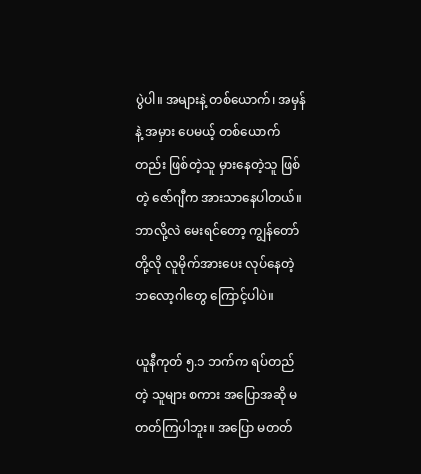ပွဲပါ။ အများနဲ့ တစ်ယောက်၊ အမှန်နဲ့ အမှား ပေမယ့် တစ်ယောက်တည်း ဖြစ်တဲ့သူ မှားနေတဲ့သူ ဖြစ်တဲ့ ဇော်ဂျီက အားသာနေပါတယ်။ ဘာလို့လဲ မေးရင်တော့ ကျွန်တော်တို့လို လူမိုက်အားပေး လုပ်နေတဲ့ ဘလော့ဂါတွေ ကြောင့်ပါပဲ။

ယူနီကုတ် ၅.၁ ဘက်က ရပ်တည်တဲ့ သူများ စကား အပြောအဆို မတတ်ကြပါဘူး။ အပြော မတတ်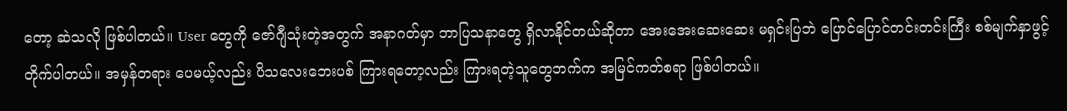တော့ ဆဲသလို ဖြစ်ပါတယ်။ User တွေကို ဇော်ဂျီသုံးတဲ့အတွက် အနာဂတ်မှာ ဘာပြသနာတွေ ရှိလာနိုင်တယ်ဆိုတာ အေးအေးဆေးဆေး မရှင်းပြဘဲ ပြောင်ပြောင်တင်းတင်းကြီး စစ်မျက်နှာဖွင့် တိုက်ပါတယ်။ အမှန်တရား ပေမယ့်လည်း ပိသလေးဘေးပစ် ကြားရတော့လည်း ကြားရတဲ့သူတွေဘက်က အမြင်ကတ်စရာ ဖြစ်ပါတယ်။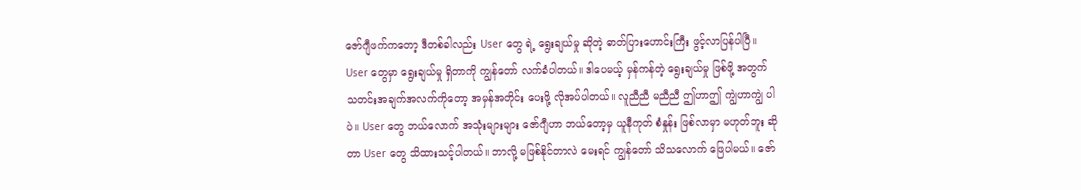ဇော်ဂျီဖက်ကတော့ ဒီတစ်ခါလည်း User တွေ ရဲ့ ရွေးချယ်မှု ဆိုတဲ့ ဓာတ်ပြားဟောင်းကြီး ဖွင့်လာပြန်ပါပြီ။ User တွေမှာ ရွေးချယ်မှု ရှိတာကို ကျွန်တော် လက်ခံပါတယ်။ ဒါပေမယ့် မှန်ကန်တဲ့ ရွေးချယ်မှု ဖြစ်ဖို့ အတွက် သတင်းအချက်အလက်ကိုတော့ အမှန်အတိုင်း ပေးဖို့ လိုအပ်ပါတယ်။ လူညီညီ မညီညီ ဤဟာဤ ကျွဲဟာကျွဲ ပါပဲ။ User တွေ ဘယ်လောက် အသုံးများများ ဇော်ဂျီဟာ ဘယ်တော့မှ ယူနီကုတ် စံနှုန်း ဖြစ်လာမှာ မဟုတ်ဘူး ဆိုတာ User တွေ သိထားသင့်ပါတယ်။ ဘာလို့ မဖြစ်နိုင်တာလဲ မေးရင် ကျွန်တော် သိသလောက် ဖြေပါမယ်။ ဇော်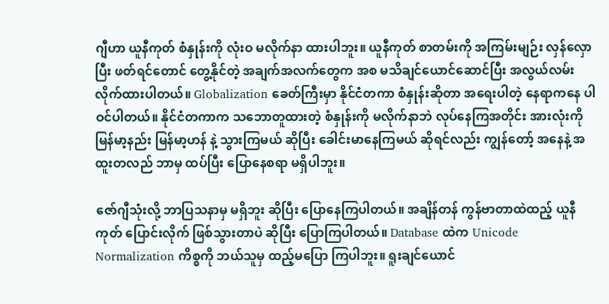ဂျီဟာ ယူနီကုတ် စံနှုန်းကို လုံးဝ မလိုက်နာ ထားပါဘူး။ ယူနီကုတ် စာတမ်းကို အကြမ်းမျဉ်း လှန်လှောပြီး ဖတ်ရင်တောင် တွေ့နိုင်တဲ့ အချက်အလက်တွေက အစ မသိချင်ယောင်ဆောင်ပြီး အလွယ်လမ်း လိုက်ထားပါတယ်။ Globalization ခေတ်ကြီးမှာ နိုင်ငံတကာ စံနှုန်းဆိုတာ အရေးပါတဲ့ နေရာကနေ ပါဝင်ပါတယ်။ နိုင်ငံတကာက သဘောတူထားတဲ့ စံနှုန်းကို မလိုက်နာဘဲ လုပ်နေကြအတိုင်း အားလုံးကို မြန်မာ့နည်း မြန်မာ့ဟန် နဲ့ သွားကြမယ် ဆိုပြီး ခေါင်းမာနေကြမယ် ဆိုရင်လည်း ကျွန်တော့် အနေနဲ့ အထူးတလည် ဘာမှ ထပ်ပြီး ပြောနေစရာ မရှိပါဘူး။

ဇော်ဂျီသုံးလို့ ဘာပြသနာမှ မရှိဘူး ဆိုပြီး ပြောနေကြပါတယ်။ အချိန်တန် ကွန်ဗာတာထဲထည့် ယူနီကုတ် ပြောင်းလိုက် ဖြစ်သွားတာပဲ ဆိုပြီး ပြောကြပါတယ်။ Database ထဲက Unicode Normalization ကိစ္စကို ဘယ်သူမှ ထည့်မပြော ကြပါဘူး။ ရူးချင်ယောင်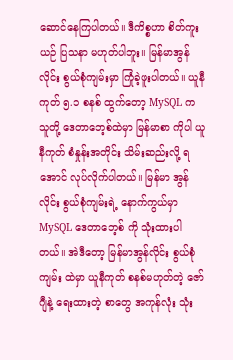ဆောင်နေကြပါတယ်။ ဒီကိစ္စဟာ စိတ်ကူးယဉ် ပြသနာ မဟုတ်ပါဘူး။ မြန်မာအွန်လိုင်း စွယ်စုံကျမ်းမှာ ကြုံခဲ့ဖူးပါတယ်။ ယူနီကုတ် ၅.၁ စနစ် ထွက်တော့ MySQL က သူတို့ ဒေတာဘေ့စ်ထဲမှာ မြန်မာစာ ကိုပါ ယူနီကုတ် စံနှုန်းအတိုင်း သိမ်းဆည်းလို့ ရအောင် လုပ်လိုက်ပါတယ်။ မြန်မာ အွန်လိုင်း စွယ်စုံကျမ်းရဲ့ နောက်ကွယ်မှာ MySQL ဒေတာဘေ့စ် ကို သုံးထားပါတယ်။ အဲဒီတော့ မြန်မာအွန်လိုင်း စွယ်စုံကျမ်း ထဲမှာ ယူနီကုတ် စနစ်မဟုတ်တဲ့ ဇော်ဂျီနဲ့ ရေးထားတဲ့ စာတွေ အကုန်လုံး သုံး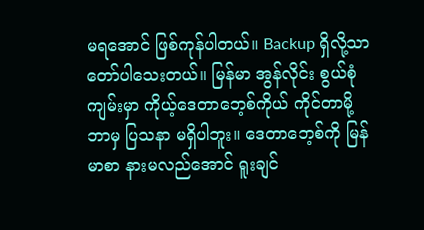မရအောင် ဖြစ်ကုန်ပါတယ်။ Backup ရှိလို့သာ တော်ပါသေးတယ်။ မြန်မာ အွန်လိုင်း စွယ်စုံကျမ်းမှာ ကိုယ့်ဒေတာဘေ့စ်ကိုယ် ကိုင်တာမို့ ဘာမှ ပြသနာ မရှိပါဘူး။ ဒေတာဘေ့စ်ကို မြန်မာစာ နားမလည်အောင် ရူးချင်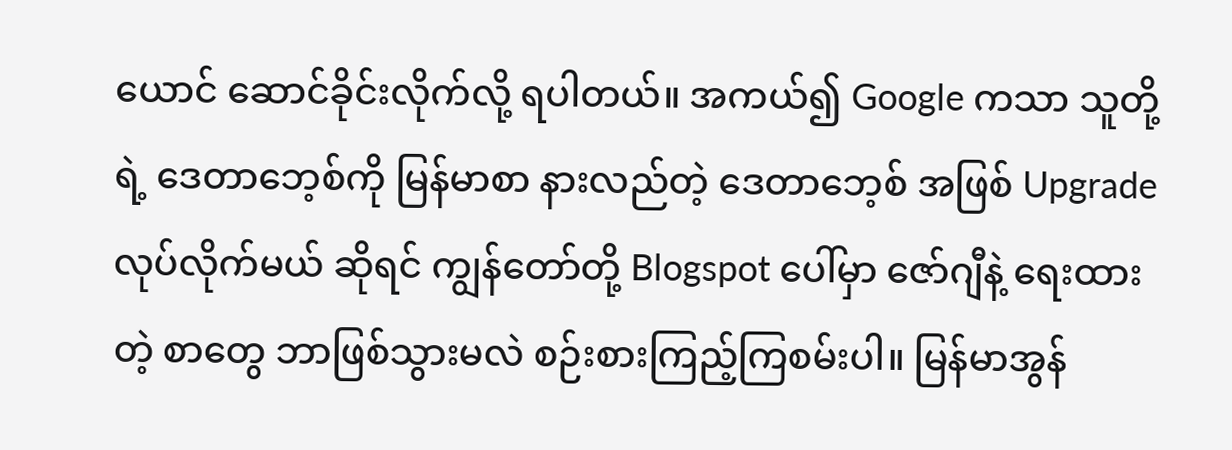ယောင် ဆောင်ခိုင်းလိုက်လို့ ရပါတယ်။ အကယ်၍ Google ကသာ သူတို့ရဲ့ ဒေတာဘေ့စ်ကို မြန်မာစာ နားလည်တဲ့ ဒေတာဘေ့စ် အဖြစ် Upgrade လုပ်လိုက်မယ် ဆိုရင် ကျွန်တော်တို့ Blogspot ပေါ်မှာ ဇော်ဂျီနဲ့ ရေးထားတဲ့ စာတွေ ဘာဖြစ်သွားမလဲ စဉ်းစားကြည့်ကြစမ်းပါ။ မြန်မာအွန်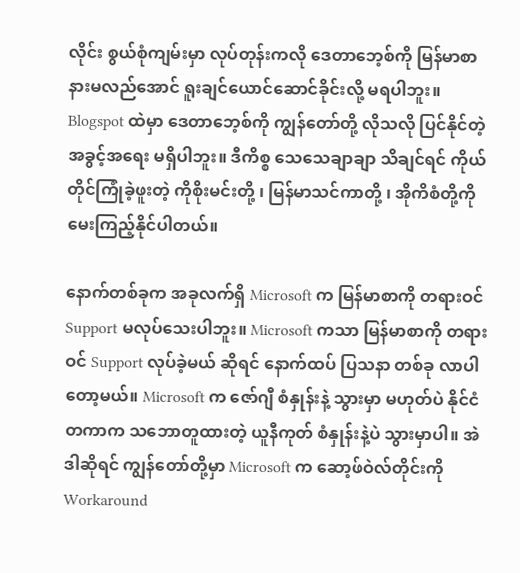လိုင်း စွယ်စုံကျမ်းမှာ လုပ်တုန်းကလို ဒေတာဘေ့စ်ကို မြန်မာစာ နားမလည်အောင် ရူးချင်ယောင်ဆောင်ခိုင်းလို့ မရပါဘူး။ Blogspot ထဲမှာ ဒေတာဘေ့စ်ကို ကျွန်တော်တို့ လိုသလို ပြင်နိုင်တဲ့ အခွင့်အရေး မရှိပါဘူး။ ဒီကိစ္စ သေသေချာချာ သိချင်ရင် ကိုယ်တိုင်ကြုံခဲ့ဖူးတဲ့ ကိုစိုးမင်းတို့ ၊ မြန်မာသင်ကာတို့ ၊ အိုကိစံတို့ကို မေးကြည့်နိုင်ပါတယ်။

နောက်တစ်ခုက အခုလက်ရှိ Microsoft က မြန်မာစာကို တရားဝင် Support မလုပ်သေးပါဘူး။ Microsoft ကသာ မြန်မာစာကို တရားဝင် Support လုပ်ခဲ့မယ် ဆိုရင် နောက်ထပ် ပြသနာ တစ်ခု လာပါတော့မယ်။ Microsoft က ဇော်ဂျီ စံနှုန်းနဲ့ သွားမှာ မဟုတ်ပဲ နိုင်ငံတကာက သဘောတူထားတဲ့ ယူနီကုတ် စံနှုန်းနဲ့ပဲ သွားမှာပါ။ အဲဒါဆိုရင် ကျွန်တော်တို့မှာ Microsoft က ဆော့ဖ်ဝဲလ်တိုင်းကို Workaround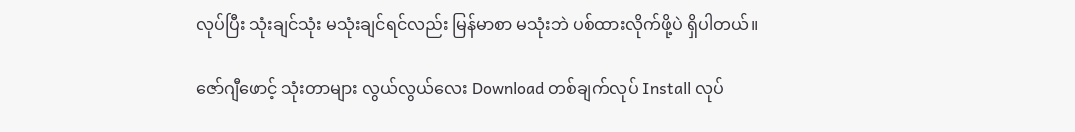လုပ်ပြီး သုံးချင်သုံး မသုံးချင်ရင်လည်း မြန်မာစာ မသုံးဘဲ ပစ်ထားလိုက်ဖို့ပဲ ရှိပါတယ်။

ဇော်ဂျီဖောင့် သုံးတာများ လွယ်လွယ်လေး Download တစ်ချက်လုပ် Install လုပ်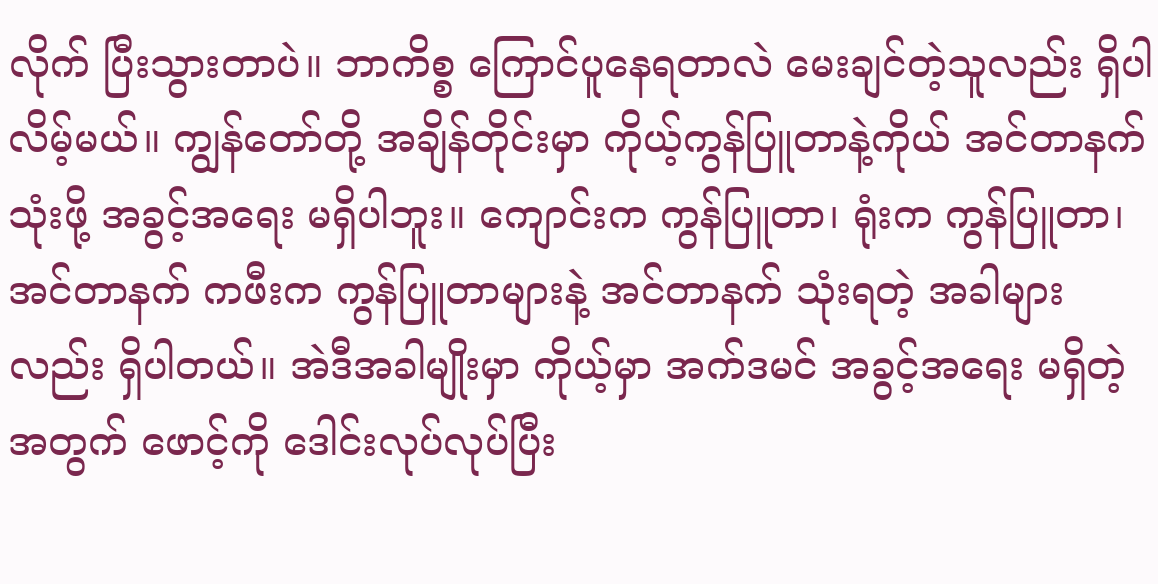လိုက် ပြီးသွားတာပဲ။ ဘာကိစ္စ ကြောင်ပူနေရတာလဲ မေးချင်တဲ့သူလည်း ရှိပါလိမ့်မယ်။ ကျွန်တော်တို့ အချိန်တိုင်းမှာ ကိုယ့်ကွန်ပြူတာနဲ့ကိုယ် အင်တာနက် သုံးဖို့ အခွင့်အရေး မရှိပါဘူး။ ကျောင်းက ကွန်ပြူတာ၊ ရုံးက ကွန်ပြူတာ၊ အင်တာနက် ကဖီးက ကွန်ပြူတာများနဲ့ အင်တာနက် သုံးရတဲ့ အခါများလည်း ရှိပါတယ်။ အဲဒီအခါမျိုးမှာ ကိုယ့်မှာ အက်ဒမင် အခွင့်အရေး မရှိတဲ့အတွက် ဖောင့်ကို ဒေါင်းလုပ်လုပ်ပြီး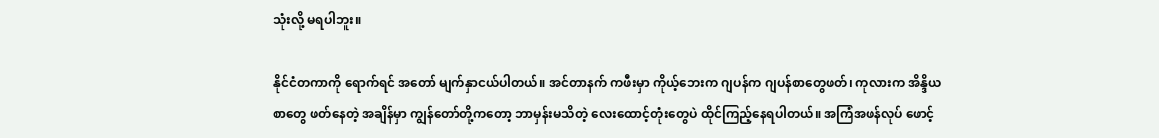သုံးလို့ မရပါဘူး။

နိုင်ငံတကာကို ရောက်ရင် အတော် မျက်နှာငယ်ပါတယ်။ အင်တာနက် ကဖီးမှာ ကိုယ့်ဘေးက ဂျပန်က ဂျပန်စာတွေဖတ်၊ ကုလားက အိန္ဒိယစာတွေ ဖတ်နေတဲ့ အချိန်မှာ ကျွန်တော်တို့ကတော့ ဘာမှန်းမသိတဲ့ လေးထောင့်တုံးတွေပဲ ထိုင်ကြည့်နေရပါတယ်။ အကြံအဖန်လုပ် ဖောင့်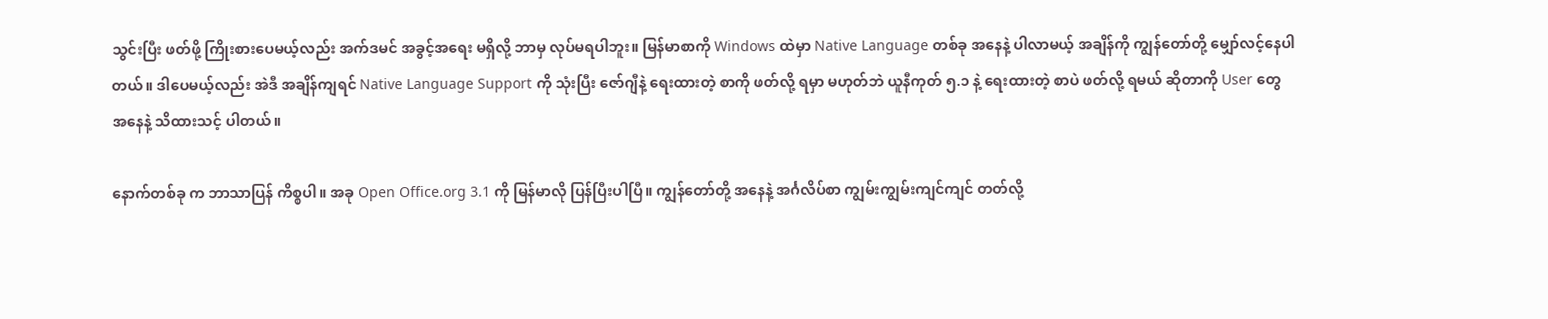သွင်းပြီး ဖတ်ဖို့ ကြိုးစားပေမယ့်လည်း အက်ဒမင် အခွင့်အရေး မရှိလို့ ဘာမှ လုပ်မရပါဘူး။ မြန်မာစာကို Windows ထဲမှာ Native Language တစ်ခု အနေနဲ့ ပါလာမယ့် အချိန်ကို ကျွန်တော်တို့ မျှော်လင့်နေပါတယ်။ ဒါပေမယ့်လည်း အဲဒီ အချိန်ကျရင် Native Language Support ကို သုံးပြီး ဇော်ဂျီနဲ့ ရေးထားတဲ့ စာကို ဖတ်လို့ ရမှာ မဟုတ်ဘဲ ယူနီကုတ် ၅.၁ နဲ့ ရေးထားတဲ့ စာပဲ ဖတ်လို့ ရမယ် ဆိုတာကို User တွေ အနေနဲ့ သိထားသင့် ပါတယ်။

နောက်တစ်ခု က ဘာသာပြန် ကိစ္စပါ။ အခု Open Office.org 3.1 ကို မြန်မာလို ပြန်ပြီးပါပြီ။ ကျွန်တော်တို့ အနေနဲ့ အင်္ဂလိပ်စာ ကျွမ်းကျွမ်းကျင်ကျင် တတ်လို့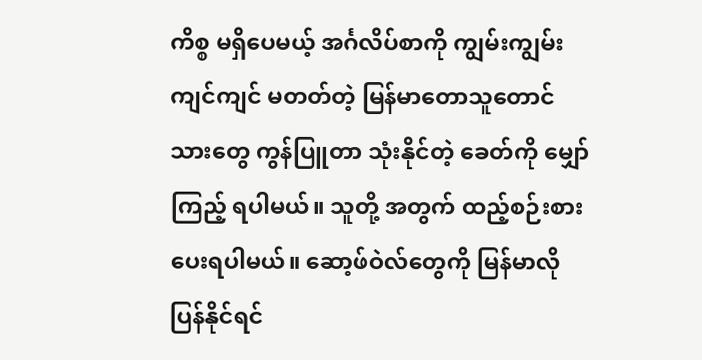ကိစ္စ မရှိပေမယ့် အင်္ဂလိပ်စာကို ကျွမ်းကျွမ်းကျင်ကျင် မတတ်တဲ့ မြန်မာတောသူတောင်သားတွေ ကွန်ပြူတာ သုံးနိုင်တဲ့ ခေတ်ကို မျှော်ကြည့် ရပါမယ်။ သူတို့ အတွက် ထည့်စဉ်းစား ပေးရပါမယ်။ ဆော့ဖ်ဝဲလ်တွေကို မြန်မာလို ပြန်နိုင်ရင်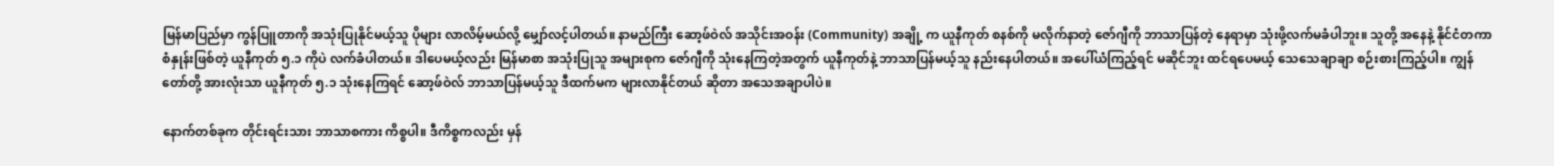မြန်မာပြည်မှာ ကွန်ပြူတာကို အသုံးပြုနိုင်မယ့်သူ ပိုများ လာလိမ့်မယ်လို့ မျှော်လင့်ပါတယ်။ နာမည်ကြီး ဆော့ဖ်ဝဲလ် အသိုင်းအဝန်း (Community) အချို့ က ယူနီကုတ် စနစ်ကို မလိုက်နာတဲ့ ဇော်ဂျီကို ဘာသာပြန်တဲ့ နေရာမှာ သုံးဖို့လက်မခံပါဘူး။ သူတို့ အနေနဲ့ နိုင်ငံတကာ စံနှုန်းဖြစ်တဲ့ ယူနီကုတ် ၅.၁ ကိုပဲ လက်ခံပါတယ်။ ဒါပေမယ့်လည်း မြန်မာစာ အသုံးပြုသူ အများစုက ဇော်ဂျီကို သုံးနေကြတဲ့အတွက် ယူနီကုတ်နဲ့ ဘာသာပြန်မယ့်သူ နည်းနေပါတယ်။ အပေါ်ယံကြည့်ရင် မဆိုင်ဘူး ထင်ရပေမယ့် သေသေချာချာ စဉ်းစားကြည့်ပါ။ ကျွန်တော်တို့ အားလုံးသာ ယူနီကုတ် ၅.၁ သုံးနေကြရင် ဆော့ဖ်ဝဲလ် ဘာသာပြန်မယ့်သူ ဒီထက်မက များလာနိုင်တယ် ဆိုတာ အသေအချာပါပဲ။

နောက်တစ်ခုက တိုင်းရင်းသား ဘာသာစကား ကိစ္စပါ။ ဒီကိစ္စကလည်း မှန်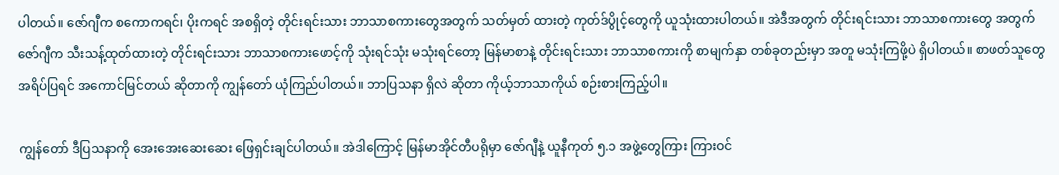ပါတယ်။ ဇော်ဂျီက စကောကရင်၊ ပိုးကရင် အစရှိတဲ့ တိုင်းရင်းသား ဘာသာစကားတွေအတွက် သတ်မှတ် ထားတဲ့ ကုတ်ဒ်ပွိုင့်တွေကို ယူသုံးထားပါတယ်။ အဲဒီအတွက် တိုင်းရင်းသား ဘာသာစကားတွေ အတွက် ဇော်ဂျီက သီးသန့်ထုတ်ထားတဲ့ တိုင်းရင်းသား ဘာသာစကားဖောင့်ကို သုံးရင်သုံး မသုံးရင်တော့ မြန်မာစာနဲ့ တိုင်းရင်းသား ဘာသာစကားကို စာမျက်နှာ တစ်ခုတည်းမှာ အတူ မသုံးကြဖို့ပဲ ရှိပါတယ်။ စာဖတ်သူတွေ အရိပ်ပြရင် အကောင်မြင်တယ် ဆိုတာကို ကျွန်တော် ယုံကြည်ပါတယ်။ ဘာပြသနာ ရှိလဲ ဆိုတာ ကိုယ့်ဘာသာကိုယ် စဉ်းစားကြည့်ပါ။

ကျွန်တော် ဒီပြသနာကို အေးအေးဆေးဆေး ဖြေရှင်းချင်ပါတယ်။ အဲဒါကြောင့် မြန်မာအိုင်တီပရိုမှာ ဇော်ဂျီနဲ့ ယူနီကုတ် ၅.၁ အဖွဲ့တွေကြား ကြားဝင်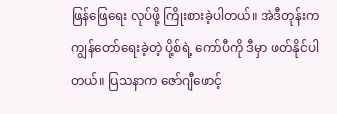ဖြန်ဖြေရေး လုပ်ဖို့ ကြိုးစားခဲ့ပါတယ်။ အဲဒီတုန်းက ကျွန်တော်ရေးခဲ့တဲ့ ပို့စ်ရဲ့ ကော်ပီကို ဒီမှာ ဖတ်နိုင်ပါတယ်။ ပြသနာက ဇော်ဂျီဖောင့်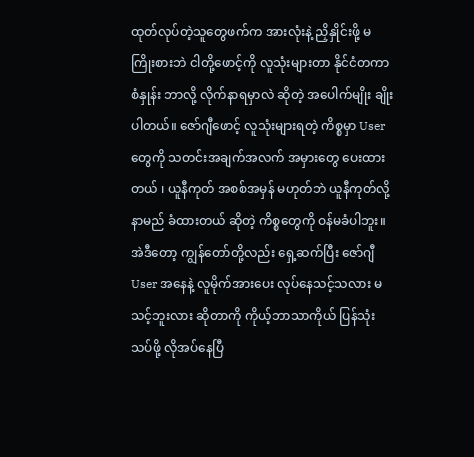ထုတ်လုပ်တဲ့သူတွေဖက်က အားလုံးနဲ့ ညှိနှိုင်းဖို့ မကြိုးစားဘဲ ငါတို့ဖောင့်ကို လူသုံးများတာ နိုင်ငံတကာ စံနှုန်း ဘာလို့ လိုက်နာရမှာလဲ ဆိုတဲ့ အပေါက်မျိုး ချိုးပါတယ်။ ဇော်ဂျီဖောင့် လူသုံးများရတဲ့ ကိစ္စမှာ User တွေကို သတင်းအချက်အလက် အမှားတွေ ပေးထားတယ် ၊ ယူနီကုတ် အစစ်အမှန် မဟုတ်ဘဲ ယူနီကုတ်လို့ နာမည် ခံထားတယ် ဆိုတဲ့ ကိစ္စတွေကို ဝန်မခံပါဘူး။ အဲဒီတော့ ကျွန်တော်တို့လည်း ရှေ့ဆက်ပြီး ဇော်ဂျီ User အနေနဲ့ လူမိုက်အားပေး လုပ်နေသင့်သလား မသင့်ဘူးလား ဆိုတာကို ကိုယ့်ဘာသာကိုယ် ပြန်သုံးသပ်ဖို့ လိုအပ်နေပြီ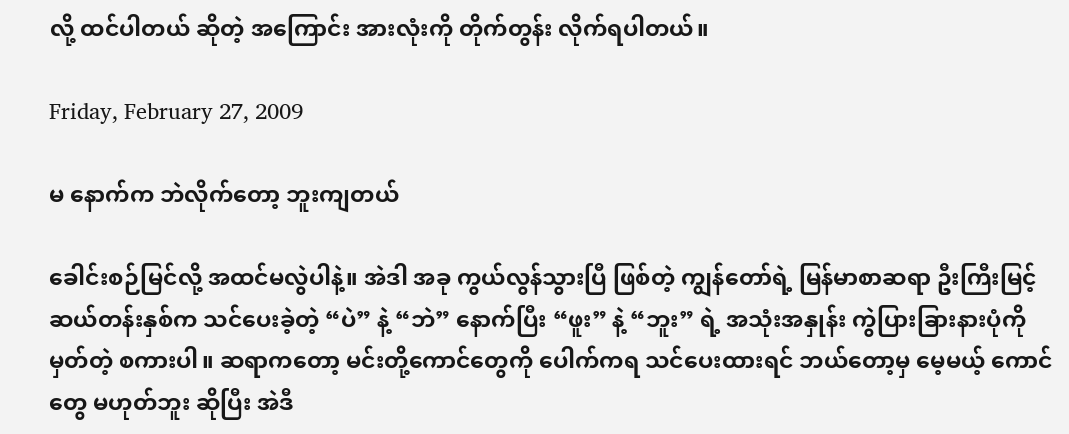လို့ ထင်ပါတယ် ဆိုတဲ့ အကြောင်း အားလုံးကို တိုက်တွန်း လိုက်ရပါတယ်။

Friday, February 27, 2009

မ နောက်က ဘဲလိုက်တော့ ဘူးကျတယ်

ခေါင်းစဉ်မြင်လို့ အထင်မလွဲပါနဲ့။ အဲဒါ အခု ကွယ်လွန်သွားပြီ ဖြစ်တဲ့ ကျွန်တော်ရဲ့ မြန်မာစာဆရာ ဦးကြီးမြင့် ဆယ်တန်းနှစ်က သင်ပေးခဲ့တဲ့ “ပဲ” နဲ့ “ဘဲ” နောက်ပြီး “ဖူး” နဲ့ “ဘူး” ရဲ့ အသုံးအနှုန်း ကွဲပြားခြားနားပုံကို မှတ်တဲ့ စကားပါ။ ဆရာကတော့ မင်းတို့ကောင်တွေကို ပေါက်ကရ သင်ပေးထားရင် ဘယ်တော့မှ မေ့မယ့် ကောင်တွေ မဟုတ်ဘူး ဆိုပြီး အဲဒီ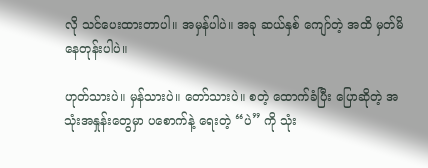လို သင်ပေးထားတာပါ။ အမှန်ပါပဲ။ အခု ဆယ်နှစ် ကျော်တဲ့ အထိ မှတ်မိနေတုန်းပါပဲ။

ဟုတ်သားပဲ။ မှန်သားပဲ။ တော်သားပဲ။ စတဲ့ ထောက်ခံပြီး ပြောဆိုတဲ့ အသုံးအနှုန်းတွေမှာ ပစောက်နဲ့ ရေးတဲ့ “ပဲ” ကို သုံး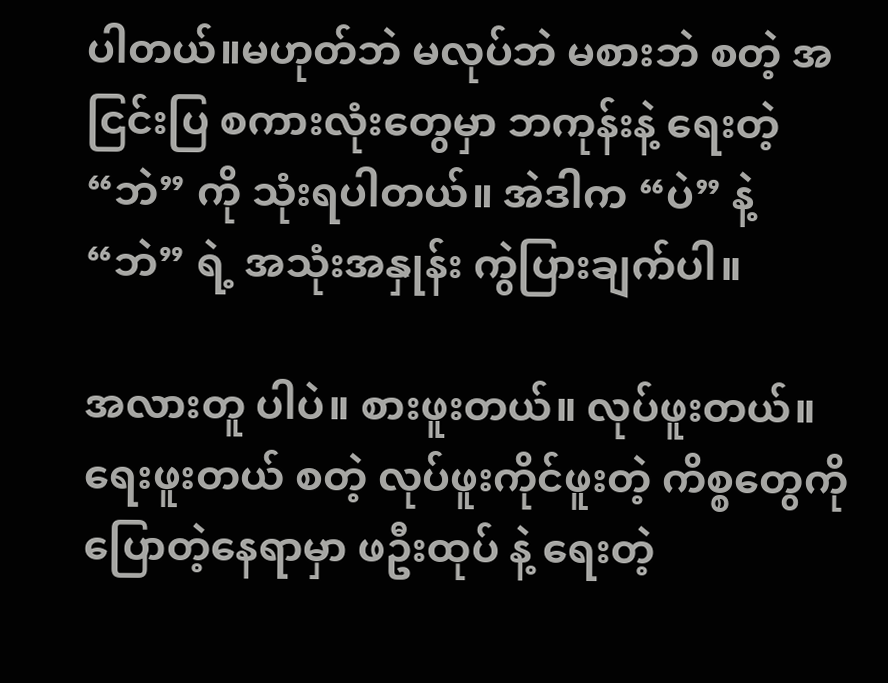ပါတယ်။မဟုတ်ဘဲ မလုပ်ဘဲ မစားဘဲ စတဲ့ အငြင်းပြ စကားလုံးတွေမှာ ဘကုန်းနဲ့ ရေးတဲ့ “ဘဲ” ကို သုံးရပါတယ်။ အဲဒါက “ပဲ” နဲ့ “ဘဲ” ရဲ့ အသုံးအနှုန်း ကွဲပြားချက်ပါ။

အလားတူ ပါပဲ။ စားဖူးတယ်။ လုပ်ဖူးတယ်။ ရေးဖူးတယ် စတဲ့ လုပ်ဖူးကိုင်ဖူးတဲ့ ကိစ္စတွေကို ပြောတဲ့နေရာမှာ ဖဦးထုပ် နဲ့ ရေးတဲ့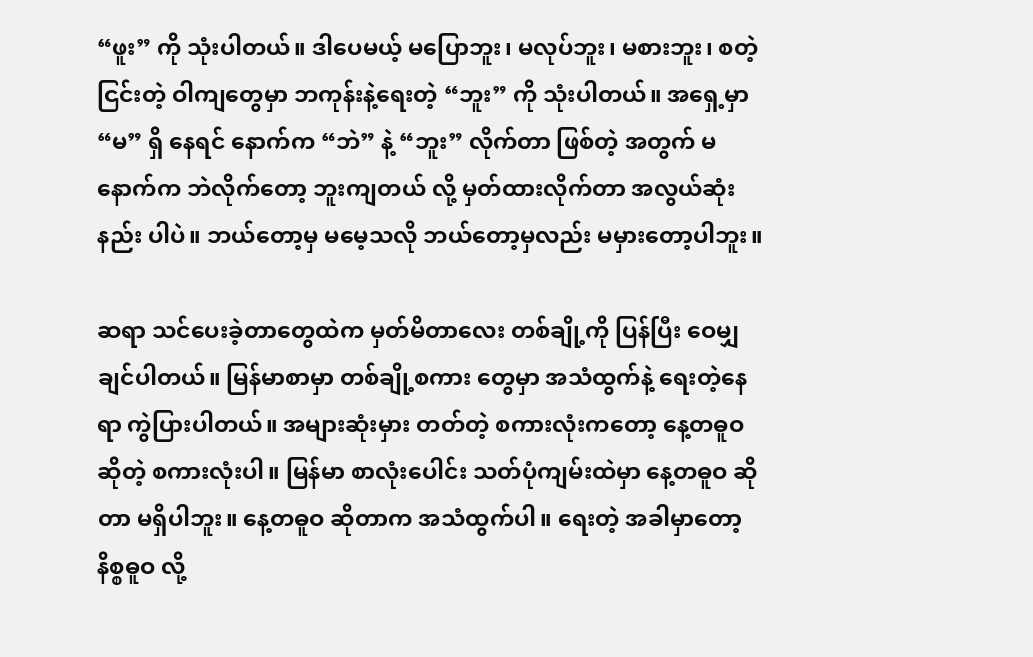“ဖူး” ကို သုံးပါတယ်။ ဒါပေမယ့် မပြောဘူး၊ မလုပ်ဘူး၊ မစားဘူး၊ စတဲ့ ငြင်းတဲ့ ဝါကျတွေမှာ ဘကုန်းနဲ့ရေးတဲ့ “ဘူး” ကို သုံးပါတယ်။ အရှေ့မှာ “မ” ရှိ နေရင် နောက်က “ဘဲ” နဲ့ “ဘူး” လိုက်တာ ဖြစ်တဲ့ အတွက် မနောက်က ဘဲလိုက်တော့ ဘူးကျတယ် လို့ မှတ်ထားလိုက်တာ အလွယ်ဆုံးနည်း ပါပဲ။ ဘယ်တော့မှ မမေ့သလို ဘယ်တော့မှလည်း မမှားတော့ပါဘူး။

ဆရာ သင်ပေးခဲ့တာတွေထဲက မှတ်မိတာလေး တစ်ချို့ကို ပြန်ပြီး ဝေမျှ ချင်ပါတယ်။ မြန်မာစာမှာ တစ်ချို့စကား တွေမှာ အသံထွက်နဲ့ ရေးတဲ့နေရာ ကွဲပြားပါတယ်။ အများဆုံးမှား တတ်တဲ့ စကားလုံးကတော့ နေ့တဓူဝ ဆိုတဲ့ စကားလုံးပါ။ မြန်မာ စာလုံးပေါင်း သတ်ပုံကျမ်းထဲမှာ နေ့တဓူဝ ဆိုတာ မရှိပါဘူး။ နေ့တဓူဝ ဆိုတာက အသံထွက်ပါ။ ရေးတဲ့ အခါမှာတော့ နိစ္စဓူဝ လို့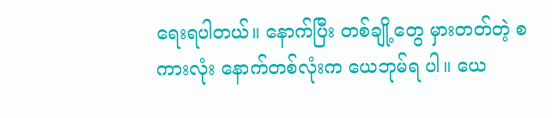ရေးရပါတယ်။ နောက်ပြီး တစ်ချို့တွေ မှားတတ်တဲ့ စကားလုံး နောက်တစ်လုံးက ယေဘုမ်ရ ပါ။ ယေ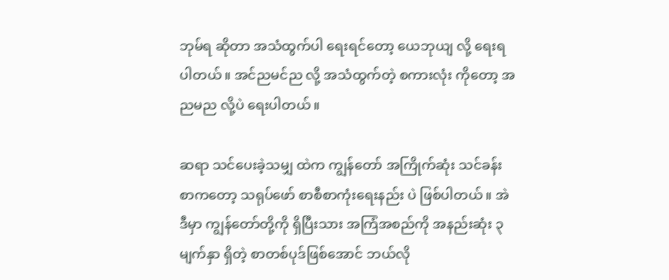ဘုမ်ရ ဆိုတာ အသံထွက်ပါ ရေးရင်တော့ ယေဘုယျ လို့ ရေးရပါတယ်။ အင်ညမင်ည လို့ အသံထွက်တဲ့ စကားလုံး ကိုတော့ အညမည လို့ပဲ ရေးပါတယ်။

ဆရာ သင်ပေးခဲ့သမျှ ထဲက ကျွန်တော် အကြိုက်ဆုံး သင်ခန်းစာကတော့ သရုပ်ဖော် စာစီစာကုံးရေးနည်း ပဲ ဖြစ်ပါတယ်။ အဲဒီမှာ ကျွန်တော်တို့ကို ရှိပြီးသား အကြံအစည်ကို အနည်းဆုံး ၃ မျက်နှာ ရှိတဲ့ စာတစ်ပုဒ်ဖြစ်အောင် ဘယ်လို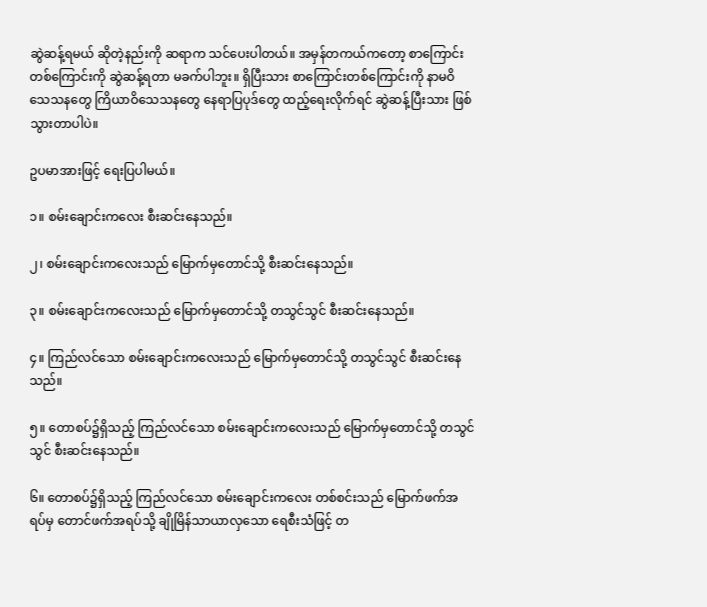ဆွဲဆန့်ရမယ် ဆိုတဲ့နည်းကို ဆရာက သင်ပေးပါတယ်။ အမှန်တကယ်ကတော့ စာကြောင်း တစ်ကြောင်းကို ဆွဲဆန့်ရတာ မခက်ပါဘူး။ ရှိပြီးသား စာကြောင်းတစ်ကြောင်းကို နာမဝိသေသနတွေ ကြိယာဝိသေသနတွေ နေရာပြပုဒ်တွေ ထည့်ရေးလိုက်ရင် ဆွဲဆန့်ပြီးသား ဖြစ်သွားတာပါပဲ။

ဥပမာအားဖြင့် ရေးပြပါမယ်။

၁။ စမ်းချောင်းကလေး စီးဆင်းနေသည်။

၂၊ စမ်းချောင်းကလေးသည် မြောက်မှတောင်သို့ စီးဆင်းနေသည်။

၃။ စမ်းချောင်းကလေးသည် မြောက်မှတောင်သို့ တသွင်သွင် စီးဆင်းနေသည်။

၄။ ကြည်လင်သော စမ်းချောင်းကလေးသည် မြောက်မှတောင်သို့ တသွင်သွင် စီးဆင်းနေသည်။

၅။ တောစပ်၌ရှိသည့် ကြည်လင်သော စမ်းချောင်းကလေးသည် မြောက်မှတောင်သို့ တသွင်သွင် စီးဆင်းနေသည်။

၆။ တောစပ်၌ရှိသည့် ကြည်လင်သော စမ်းချောင်းကလေး တစ်စင်းသည် မြောက်ဖက်အရပ်မှ တောင်ဖက်အရပ်သို့ ချိုမြိန်သာယာလှသော ရေစီးသံဖြင့် တ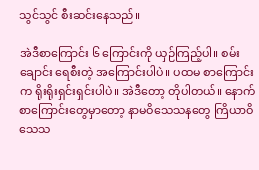သွင်သွင် စီးဆင်းနေသည်။

အဲဒီစာကြောင်း ၆ ကြောင်းကို ယှဉ်ကြည့်ပါ။ စမ်းချောင်း ရေစီးတဲ့ အကြောင်းပါပဲ။ ပထမ စာကြောင်းက ရိုးရိုးရှင်းရှင်းပါပဲ။ အဲဒီတော့ တိုပါတယ်။ နောက်စာကြောင်းတွေမှာတော့ နာမဝိသေသနတွေ ကြိယာဝိသေသ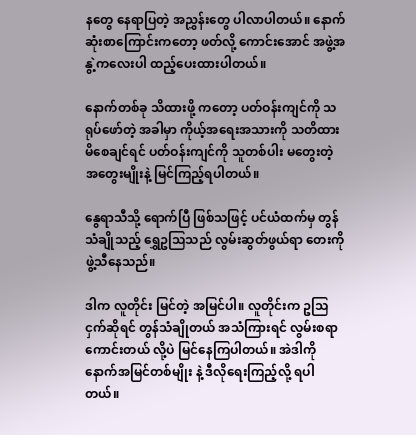နတွေ နေရာပြတဲ့ အညွှန်းတွေ ပါလာပါတယ်။ နောက်ဆုံးစာကြောင်းကတော့ ဖတ်လို့ ကောင်းအောင် အဖွဲ့အနွဲ့ကလေးပါ ထည့်ပေးထားပါတယ်။

နောက်တစ်ခု သိထားဖို့ ကတော့ ပတ်ဝန်းကျင်ကို သရုပ်ဖော်တဲ့ အခါမှာ ကိုယ့်အရေးအသားကို သတိထားမိစေချင်ရင် ပတ်ဝန်းကျင်ကို သူတစ်ပါး မတွေးတဲ့ အတွေးမျိုးနဲ့ မြင်ကြည့်ရပါတယ်။

နွေရာသီသို့ ရောက်ပြီ ဖြစ်သဖြင့် ပင်ယံထက်မှ တွန်သံချိုသည့် ရွှေဥသြသည် လွမ်းဆွတ်ဖွယ်ရာ တေးကို ဖွဲ့သီနေသည်။

ဒါက လူတိုင်း မြင်တဲ့ အမြင်ပါ။ လူတိုင်းက ဥသြငှက်ဆိုရင် တွန်သံချိုတယ် အသံကြားရင် လွမ်းစရာ ကောင်းတယ် လို့ပဲ မြင်နေကြပါတယ်။ အဲဒါကို နောက်အမြင်တစ်မျိုး နဲ့ ဒီလိုရေးကြည့်လို့ ရပါတယ်။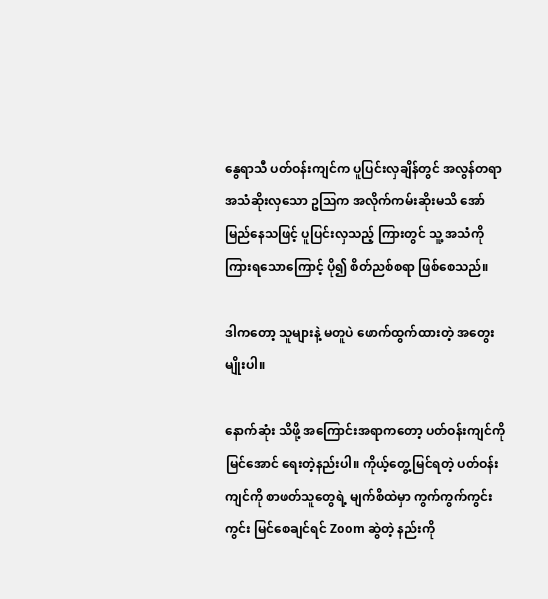နွေရာသီ ပတ်ဝန်းကျင်က ပူပြင်းလှချိန်တွင် အလွန်တရာ အသံဆိုးလှသော ဥသြက အလိုက်ကမ်းဆိုးမသိ အော်မြည်နေသဖြင့် ပူပြင်းလှသည့် ကြားတွင် သူ့ အသံကို ကြားရသောကြောင့် ပို၍ စိတ်ညစ်စရာ ဖြစ်စေသည်။

ဒါကတော့ သူများနဲ့ မတူပဲ ဖောက်ထွက်ထားတဲ့ အတွေးမျိုးပါ။

နောက်ဆုံး သိဖို့ အကြောင်းအရာကတော့ ပတ်ဝန်းကျင်ကို မြင်အောင် ရေးတဲ့နည်းပါ။ ကိုယ့်တွေ့မြင်ရတဲ့ ပတ်ဝန်းကျင်ကို စာဖတ်သူတွေရဲ့ မျက်စိထဲမှာ ကွက်ကွက်ကွင်းကွင်း မြင်စေချင်ရင် Zoom ဆွဲတဲ့ နည်းကို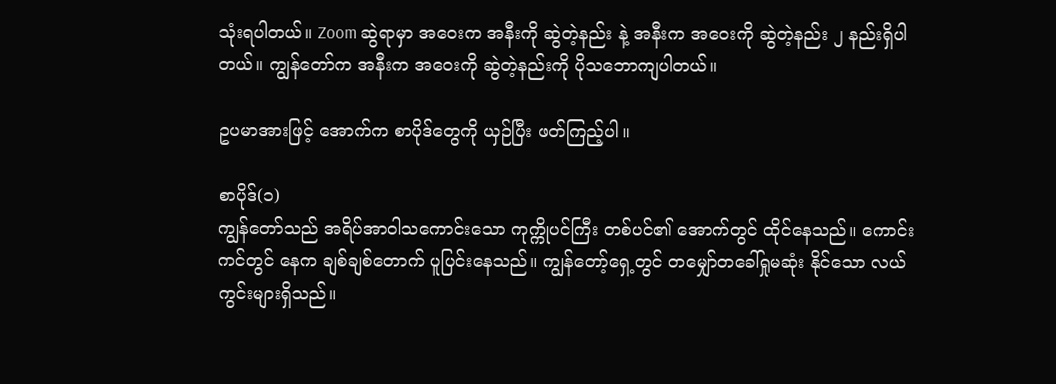သုံးရပါတယ်။ Zoom ဆွဲရာမှာ အဝေးက အနီးကို ဆွဲတဲ့နည်း နဲ့ အနီးက အဝေးကို ဆွဲတဲ့နည်း ၂ နည်းရှိပါတယ်။ ကျွန်တော်က အနီးက အဝေးကို ဆွဲတဲ့နည်းကို ပိုသဘောကျပါတယ်။

ဥပမာအားဖြင့် အောက်က စာပိုဒ်တွေကို ယှဉ်ပြီး ဖတ်ကြည့်ပါ။

စာပိုဒ်(၁)
ကျွန်တော်သည် အရိပ်အာဝါသကောင်းသော ကုက္ကိုပင်ကြီး တစ်ပင်၏ အောက်တွင် ထိုင်နေသည်။ ကောင်းကင်တွင် နေက ချစ်ချစ်တောက် ပူပြင်းနေသည်။ ကျွန်တော့်ရှေ့တွင် တမျှော်တခေါ်ရှုမဆုံး နိုင်သော လယ်ကွင်းများရှိသည်။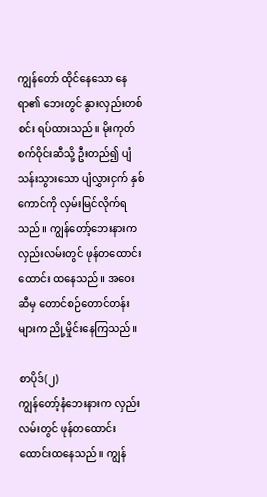ကျွန်တော် ထိုင်နေသော နေရာ၏ ဘေးတွင် နွားလှည်းတစ်စင်း ရပ်ထားသည်။ မိုးကုတ်စက်ဝိုင်းဆီသို့ ဦးတည်၍ ပျံသန်းသွားသော ပျံလွှားငှက် နှစ်ကောင်ကို လှမ်းမြင်လိုက်ရသည်။ ကျွန်တော့်ဘေးနားက လှည်းလမ်းတွင် ဖုန်တထောင်းထောင်း ထနေသည်။ အဝေးဆီမှ တောင်စဉ်တောင်တန်းများက ညို့မှိုင်းနေကြသည်။

စာပိုဒ်(၂)
ကျွန်တော့်နံဘေးနားက လှည်းလမ်းတွင် ဖုန်တထောင်းထောင်းထနေသည်။ ကျွန်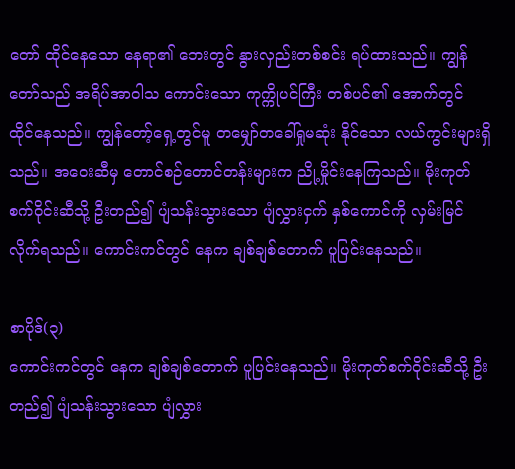တော် ထိုင်နေသော နေရာ၏ ဘေးတွင် နွားလှည်းတစ်စင်း ရပ်ထားသည်။ ကျွန်တော်သည် အရိပ်အာဝါသ ကောင်းသော ကုက္ကိုပင်ကြီး တစ်ပင်၏ အောက်တွင် ထိုင်နေသည်။ ကျွန်တော့်ရှေ့တွင်မူ တမျှော်တခေါ်ရှုမဆုံး နိုင်သော လယ်ကွင်းများရှိသည်။ အဝေးဆီမှ တောင်စဉ်တောင်တန်းများက ညို့မှိုင်းနေကြသည်။ မိုးကုတ်စက်ဝိုင်းဆီသို့ ဦးတည်၍ ပျံသန်းသွားသော ပျံလွှားငှက် နှစ်ကောင်ကို လှမ်းမြင်လိုက်ရသည်။ ကောင်းကင်တွင် နေက ချစ်ချစ်တောက် ပူပြင်းနေသည်။

စာပိုဒ်(၃)
ကောင်းကင်တွင် နေက ချစ်ချစ်တောက် ပူပြင်းနေသည်။ မိုးကုတ်စက်ဝိုင်းဆီသို့ ဦးတည်၍ ပျံသန်းသွားသော ပျံလွှား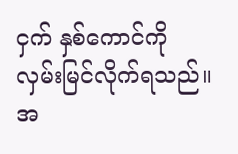ငှက် နှစ်ကောင်ကို လှမ်းမြင်လိုက်ရသည်။ အ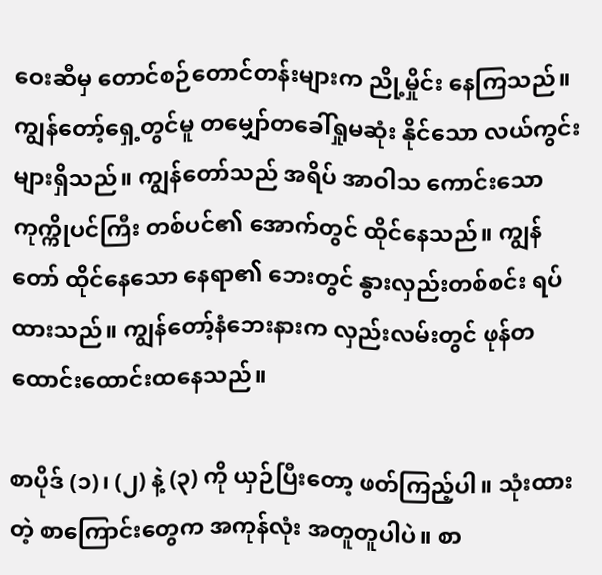ဝေးဆီမှ တောင်စဉ်တောင်တန်းများက ညို့မှိုင်း နေကြသည်။ ကျွန်တော့်ရှေ့တွင်မူ တမျှော်တခေါ်ရှုမဆုံး နိုင်သော လယ်ကွင်းများရှိသည်။ ကျွန်တော်သည် အရိပ် အာဝါသ ကောင်းသော ကုက္ကိုပင်ကြီး တစ်ပင်၏ အောက်တွင် ထိုင်နေသည်။ ကျွန်တော် ထိုင်နေသော နေရာ၏ ဘေးတွင် နွားလှည်းတစ်စင်း ရပ်ထားသည်။ ကျွန်တော့်နံဘေးနားက လှည်းလမ်းတွင် ဖုန်တထောင်းထောင်းထနေသည်။

စာပိုဒ် (၁)၊ (၂) နဲ့ (၃) ကို ယှဉ်ပြီးတော့ ဖတ်ကြည့်ပါ။ သုံးထားတဲ့ စာကြောင်းတွေက အကုန်လုံး အတူတူပါပဲ။ စာ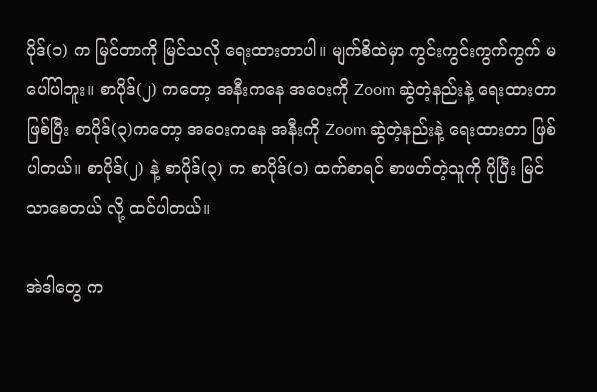ပိုဒ်(၁) က မြင်တာကို မြင်သလို ရေးထားတာပါ။ မျက်စိထဲမှာ ကွင်းကွင်းကွက်ကွက် မပေါ်ပါဘူး။ စာပိုဒ်(၂) ကတော့ အနီးကနေ အဝေးကို Zoom ဆွဲတဲ့နည်းနဲ့ ရေးထားတာ ဖြစ်ပြီး စာပိုဒ်(၃)ကတော့ အဝေးကနေ အနီးကို Zoom ဆွဲတဲ့နည်းနဲ့ ရေးထားတာ ဖြစ်ပါတယ်။ စာပိုဒ်(၂) နဲ့ စာပိုဒ်(၃) က စာပိုဒ်(၁) ထက်စာရင် စာဖတ်တဲ့သူကို ပိုပြီး မြင်သာစေတယ် လို့ ထင်ပါတယ်။

အဲဒါတွေ က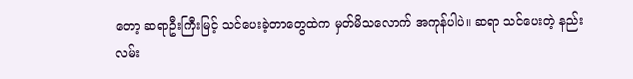တော့ ဆရာဦးကြီးမြင့် သင်ပေးခဲ့တာတွေထဲက မှတ်မိသလောက် အကုန်ပါပဲ။ ဆရာ သင်ပေးတဲ့ နည်းလမ်း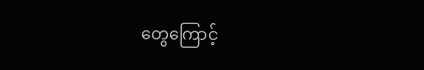တွေကြောင့်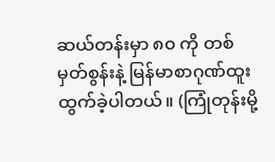ဆယ်တန်းမှာ ၈၀ ကို တစ်မှတ်စွန်းနဲ့ မြန်မာစာဂုဏ်ထူး ထွက်ခဲ့ပါတယ်။ (ကြုံတုန်းမို့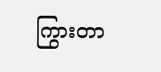ကြွားတာ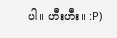ပါ။ ဟီးဟီး။ :P)